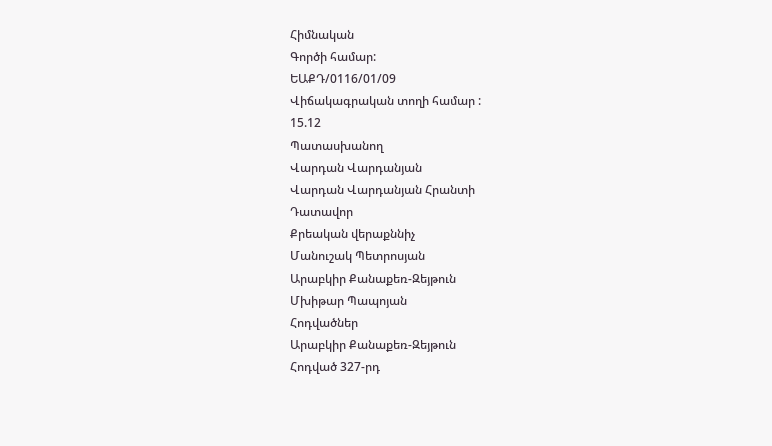Հիմնական
Գործի համար:
ԵԱՔԴ/0116/01/09
Վիճակագրական տողի համար :
15.12
Պատասխանող
Վարդան Վարդանյան
Վարդան Վարդանյան Հրանտի
Դատավոր
Քրեական վերաքննիչ
Մանուշակ Պետրոսյան
Արաբկիր Քանաքեռ-Զեյթուն
Մխիթար Պապոյան
Հոդվածներ
Արաբկիր Քանաքեռ-Զեյթուն
Հոդված 327-րդ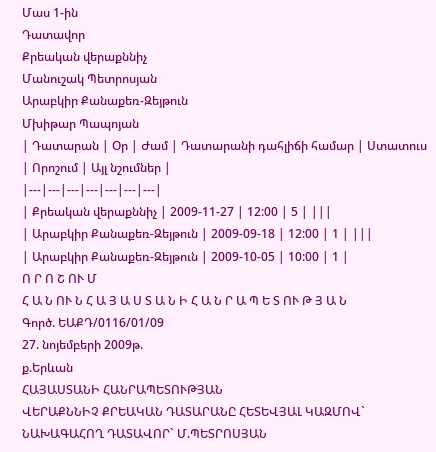Մաս 1-ին
Դատավոր
Քրեական վերաքննիչ
Մանուշակ Պետրոսյան
Արաբկիր Քանաքեռ-Զեյթուն
Մխիթար Պապոյան
| Դատարան | Օր | Ժամ | Դատարանի դահլիճի համար | Ստատուս | Որոշում | Այլ նշումներ |
|---|---|---|---|---|---|---|
| Քրեական վերաքննիչ | 2009-11-27 | 12:00 | 5 | |||
| Արաբկիր Քանաքեռ-Զեյթուն | 2009-09-18 | 12:00 | 1 | |||
| Արաբկիր Քանաքեռ-Զեյթուն | 2009-10-05 | 10:00 | 1 |
Ո Ր Ո Շ ՈՒ Մ
Հ Ա Ն ՈՒ Ն Հ Ա Յ Ա Ս Տ Ա Ն Ի Հ Ա Ն Ր Ա Պ Ե Տ ՈՒ Թ Յ Ա Ն
Գործ. ԵԱՔԴ/0116/01/09
27. նոյեմբերի 2009թ.
ք.Երևան
ՀԱՅԱՍՏԱՆԻ ՀԱՆՐԱՊԵՏՈՒԹՅԱՆ
ՎԵՐԱՔՆՆԻՉ ՔՐԵԱԿԱՆ ԴԱՏԱՐԱՆԸ ՀԵՏԵՎՅԱԼ ԿԱԶՄՈՎ`
ՆԱԽԱԳԱՀՈՂ ԴԱՏԱՎՈՐ` Մ.ՊԵՏՐՈՍՅԱՆ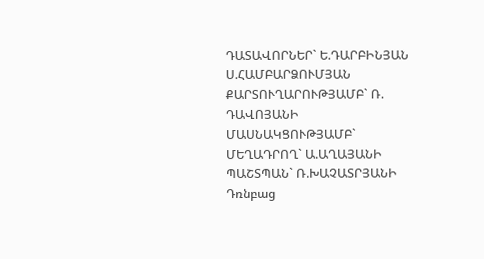ԴԱՏԱՎՈՐՆԵՐ` Ե.ԴԱՐԲԻՆՅԱՆ
Ս.ՀԱՄԲԱՐՁՈՒՄՅԱՆ
ՔԱՐՏՈՒՂԱՐՈՒԹՅԱՄԲ` Ռ. ԴԱՎՈՅԱՆԻ
ՄԱՍՆԱԿՑՈՒԹՅԱՄԲ`
ՄԵՂԱԴՐՈՂ` Ա.ԱՂԱՅԱՆԻ
ՊԱՇՏՊԱՆ` Ռ.ԽԱՉԱՏՐՅԱՆԻ
Դռնբաց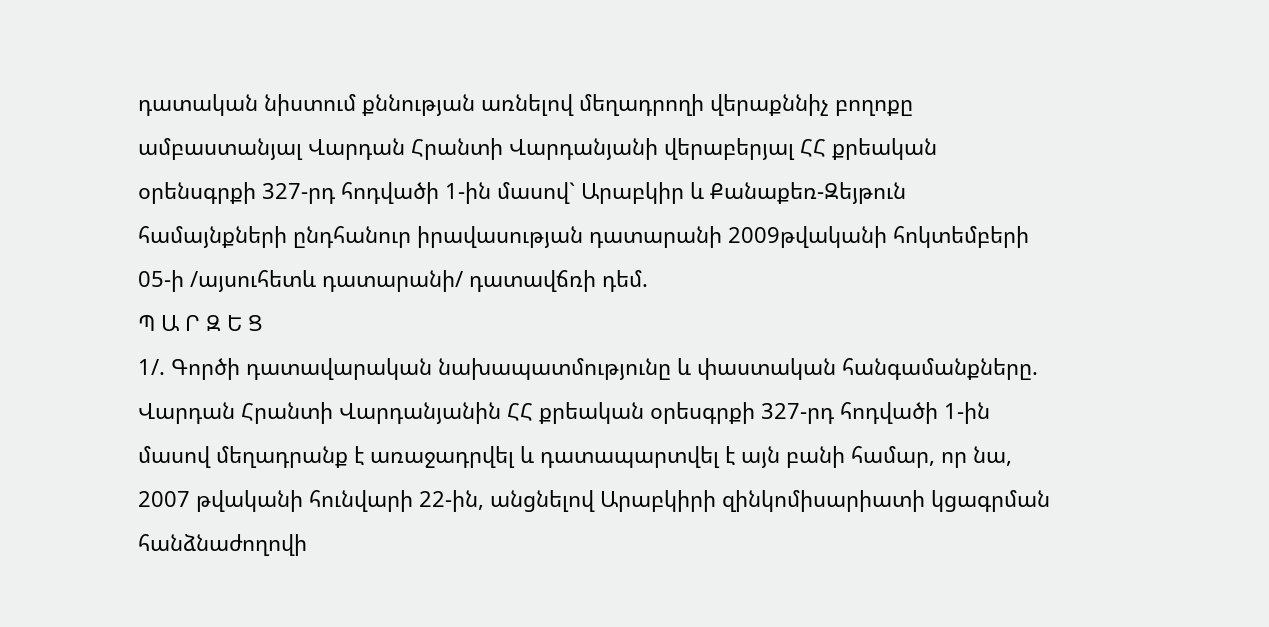դատական նիստում քննության առնելով մեղադրողի վերաքննիչ բողոքը ամբաստանյալ Վարդան Հրանտի Վարդանյանի վերաբերյալ ՀՀ քրեական օրենսգրքի 327-րդ հոդվածի 1-ին մասով` Արաբկիր և Քանաքեռ-Զեյթուն համայնքների ընդհանուր իրավասության դատարանի 2009թվականի հոկտեմբերի 05-ի /այսուհետև դատարանի/ դատավճռի դեմ.
Պ Ա Ր Զ Ե Ց
1/. Գործի դատավարական նախապատմությունը և փաստական հանգամանքները.
Վարդան Հրանտի Վարդանյանին ՀՀ քրեական օրեսգրքի 327-րդ հոդվածի 1-ին մասով մեղադրանք է առաջադրվել և դատապարտվել է այն բանի համար, որ նա, 2007 թվականի հունվարի 22-ին, անցնելով Արաբկիրի զինկոմիսարիատի կցագրման հանձնաժողովի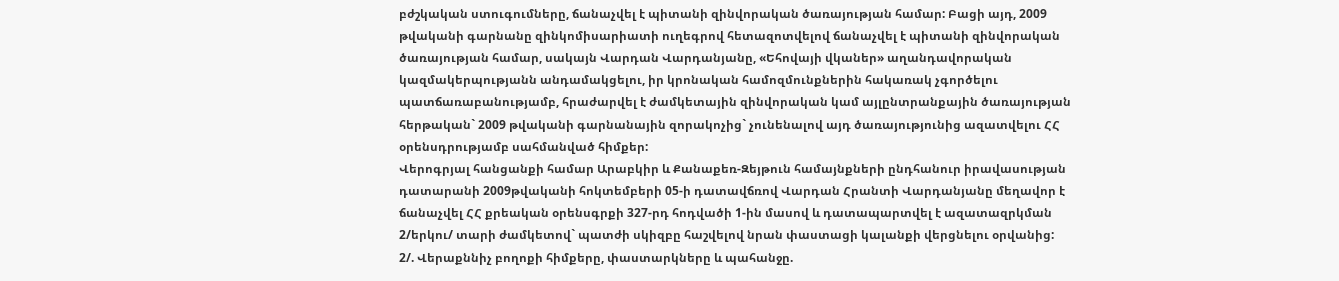բժշկական ստուգումները, ճանաչվել է պիտանի զինվորական ծառայության համար: Բացի այդ, 2009 թվականի գարնանը զինկոմիսարիատի ուղեգրով հետազոտվելով ճանաչվել է պիտանի զինվորական ծառայության համար, սակայն Վարդան Վարդանյանը, «Եհովայի վկաներ» աղանդավորական կազմակերպությանն անդամակցելու, իր կրոնական համոզմունքներին հակառակ չգործելու պատճառաբանությամբ, հրաժարվել է ժամկետային զինվորական կամ այլընտրանքային ծառայության հերթական` 2009 թվականի գարնանային զորակոչից` չունենալով այդ ծառայությունից ազատվելու ՀՀ օրենսդրությամբ սահմանված հիմքեր:
Վերոգրյալ հանցանքի համար Արաբկիր և Քանաքեռ-Զեյթուն համայնքների ընդհանուր իրավասության դատարանի 2009թվականի հոկտեմբերի 05-ի դատավճռով Վարդան Հրանտի Վարդանյանը մեղավոր է ճանաչվել ՀՀ քրեական օրենսգրքի 327-րդ հոդվածի 1-ին մասով և դատապարտվել է ազատազրկման 2/երկու/ տարի ժամկետով` պատժի սկիզբը հաշվելով նրան փաստացի կալանքի վերցնելու օրվանից:
2/. Վերաքննիչ բողոքի հիմքերը, փաստարկները և պահանջը.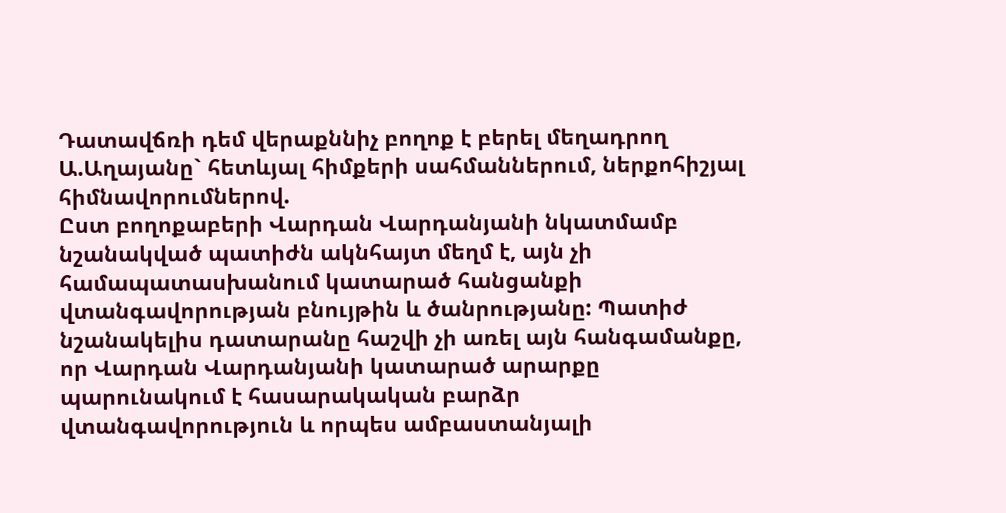Դատավճռի դեմ վերաքննիչ բողոք է բերել մեղադրող Ա.Աղայանը` հետևյալ հիմքերի սահմաններում, ներքոհիշյալ հիմնավորումներով.
Ըստ բողոքաբերի Վարդան Վարդանյանի նկատմամբ նշանակված պատիժն ակնհայտ մեղմ է, այն չի համապատասխանում կատարած հանցանքի վտանգավորության բնույթին և ծանրությանը: Պատիժ նշանակելիս դատարանը հաշվի չի առել այն հանգամանքը, որ Վարդան Վարդանյանի կատարած արարքը պարունակում է հասարակական բարձր վտանգավորություն և որպես ամբաստանյալի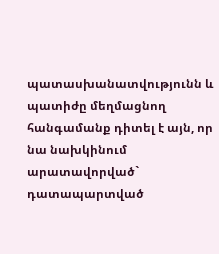պատասխանատվությունն և պատիժը մեղմացնող հանգամանք դիտել է այն, որ նա նախկինում արատավորված` դատապարտված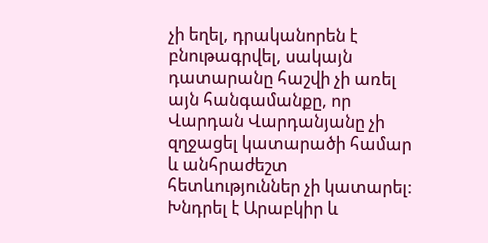չի եղել, դրականորեն է բնութագրվել, սակայն դատարանը հաշվի չի առել այն հանգամանքը, որ Վարդան Վարդանյանը չի զղջացել կատարածի համար և անհրաժեշտ հետևություններ չի կատարել:
Խնդրել է Արաբկիր և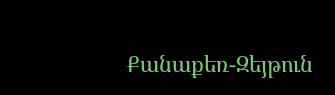Քանաքեռ-Զեյթուն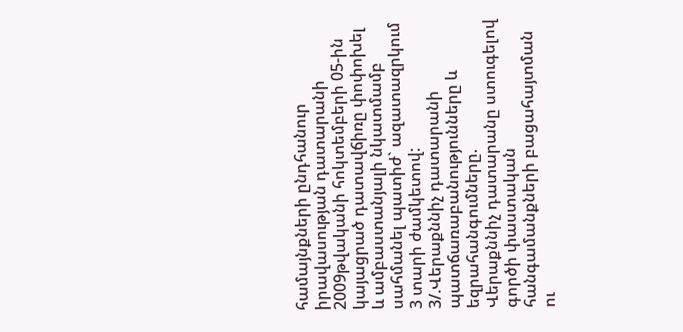համայնքների ընդհանուր իրավասության դատարանի 2009թվականի հոկտեմբերի 05-ին կայացրած դատավճիռը փոփոխել և ամբաստանյալի նկատմամբ սահմանել պատիժ` ազատազրկում 3 տարի ժամկետով:
3/.Վերաքննիչ դատարանի պատճառաբանությունները և եզրահանգումները.
Վերաքննիչ դատարանը ստուգելով գործի փաստական հանգամանքների բացահայտման ու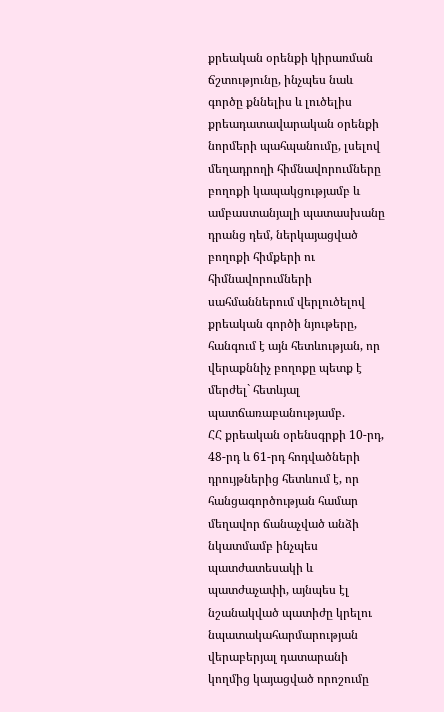քրեական օրենքի կիրառման ճշտությունը, ինչպես նաև գործը քննելիս և լուծելիս քրեադատավարական օրենքի նորմերի պահպանումը, լսելով մեղադրողի հիմնավորումները բողոքի կապակցությամբ և ամբաստանյալի պատասխանը դրանց դեմ, ներկայացված բողոքի հիմքերի ու հիմնավորումների սահմաններում վերլուծելով քրեական գործի նյութերը, հանգում է այն հետևության, որ վերաքննիչ բողոքը պետք է մերժել` հետևյալ պատճառաբանությամբ.
ՀՀ քրեական օրենսգրքի 10-րդ, 48-րդ և 61-րդ հոդվածների դրույթներից հետևում է, որ հանցագործության համար մեղավոր ճանաչված անձի նկատմամբ ինչպես պատժատեսակի և պատժաչափի, այնպես էլ նշանակված պատիժը կրելու նպատակահարմարության վերաբերյալ դատարանի կողմից կայացված որոշումը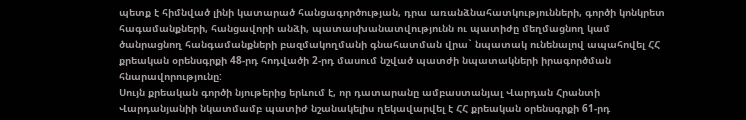պետք է հիմնված լինի կատարած հանցագործության, դրա առանձնահատկությունների, գործի կոնկրետ հագամանքների, հանցավորի անձի, պատասխանատվությունն ու պատիժը մեղմացնող կամ ծանրացնող հանգամանքների բազմակողմանի գնահատման վրա` նպատակ ունենալով ապահովել ՀՀ քրեական օրենսգրքի 48-րդ հոդվածի 2-րդ մասում նշված պատժի նպատակների իրագործման հնարավորությունը:
Սույն քրեական գործի նյութերից երևում է, որ դատարանը ամբաստանյալ Վարդան Հրանտի Վարդանյանիի նկատմամբ պատիժ նշանակելիս ղեկավարվել է ՀՀ քրեական օրենսգրքի 61-րդ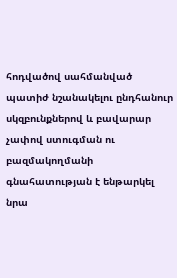հոդվածով սահմանված պատիժ նշանակելու ընդհանուր սկզբունքներով և բավարար չափով ստուգման ու բազմակողմանի գնահատության է ենթարկել նրա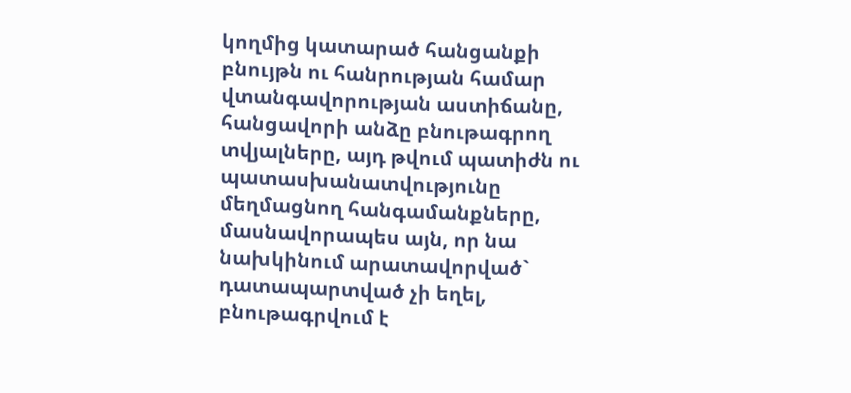կողմից կատարած հանցանքի բնույթն ու հանրության համար վտանգավորության աստիճանը, հանցավորի անձը բնութագրող տվյալները, այդ թվում պատիժն ու պատասխանատվությունը մեղմացնող հանգամանքները, մասնավորապես այն, որ նա նախկինում արատավորված` դատապարտված չի եղել, բնութագրվում է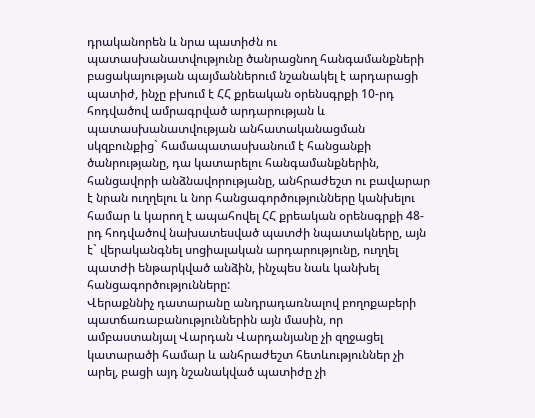դրականորեն և նրա պատիժն ու պատասխանատվությունը ծանրացնող հանգամանքների բացակայության պայմաններում նշանակել է արդարացի պատիժ, ինչը բխում է ՀՀ քրեական օրենսգրքի 10-րդ հոդվածով ամրագրված արդարության և պատասխանատվության անհատականացման սկզբունքից` համապատասխանում է հանցանքի ծանրությանը, դա կատարելու հանգամանքներին, հանցավորի անձնավորությանը, անհրաժեշտ ու բավարար է նրան ուղղելու և նոր հանցագործությունները կանխելու համար և կարող է ապահովել ՀՀ քրեական օրենսգրքի 48-րդ հոդվածով նախատեսված պատժի նպատակները, այն է` վերականգնել սոցիալական արդարությունը, ուղղել պատժի ենթարկված անձին, ինչպես նաև կանխել հանցագործությունները:
Վերաքննիչ դատարանը անդրադառնալով բողոքաբերի պատճառաբանություններին այն մասին, որ ամբաստանյալ Վարդան Վարդանյանը չի զղջացել կատարածի համար և անհրաժեշտ հետևություններ չի արել, բացի այդ նշանակված պատիժը չի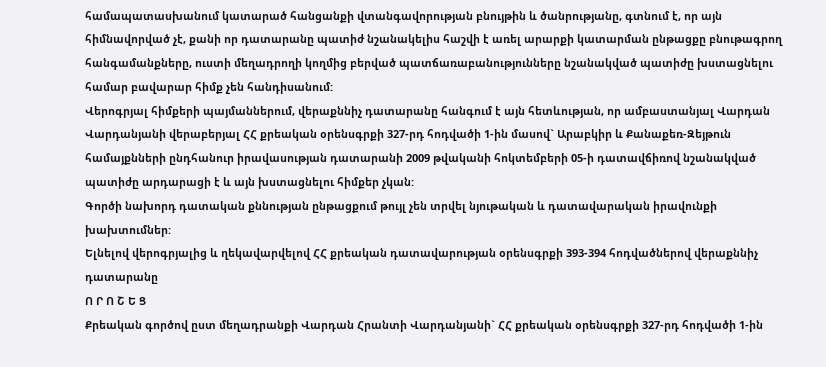համապատասխանում կատարած հանցանքի վտանգավորության բնույթին և ծանրությանը, գտնում է, որ այն հիմնավորված չէ, քանի որ դատարանը պատիժ նշանակելիս հաշվի է առել արարքի կատարման ընթացքը բնութագրող հանգամանքները, ուստի մեղադրողի կողմից բերված պատճառաբանությունները նշանակված պատիժը խստացնելու համար բավարար հիմք չեն հանդիսանում:
Վերոգրյալ հիմքերի պայմաններում, վերաքննիչ դատարանը հանգում է այն հետևության, որ ամբաստանյալ Վարդան Վարդանյանի վերաբերյալ ՀՀ քրեական օրենսգրքի 327-րդ հոդվածի 1-ին մասով` Արաբկիր և Քանաքեռ-Զեյթուն համայքնների ընդհանուր իրավասության դատարանի 2009 թվականի հոկտեմբերի 05-ի դատավճիռով նշանակված պատիժը արդարացի է և այն խստացնելու հիմքեր չկան:
Գործի նախորդ դատական քննության ընթացքում թույլ չեն տրվել նյութական և դատավարական իրավունքի խախտումներ:
Ելնելով վերոգրյալից և ղեկավարվելով ՀՀ քրեական դատավարության օրենսգրքի 393-394 հոդվածներով վերաքննիչ դատարանը
Ո Ր Ո Շ Ե Ց
Քրեական գործով ըստ մեղադրանքի Վարդան Հրանտի Վարդանյանի` ՀՀ քրեական օրենսգրքի 327-րդ հոդվածի 1-ին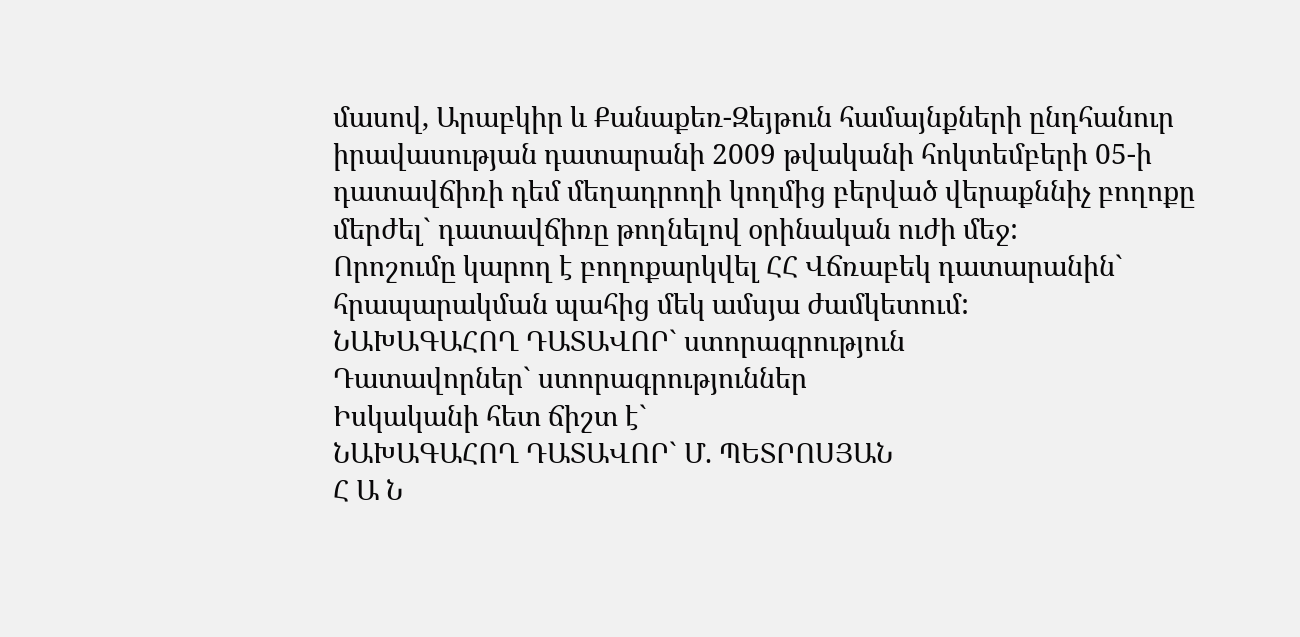մասով, Արաբկիր և Քանաքեռ-Զեյթուն համայնքների ընդհանուր իրավասության դատարանի 2009 թվականի հոկտեմբերի 05-ի դատավճիռի դեմ մեղադրողի կողմից բերված վերաքննիչ բողոքը մերժել` դատավճիռը թողնելով օրինական ուժի մեջ:
Որոշումը կարող է բողոքարկվել ՀՀ Վճռաբեկ դատարանին` հրապարակման պահից մեկ ամսյա ժամկետում:
ՆԱԽԱԳԱՀՈՂ ԴԱՏԱՎՈՐ` ստորագրություն
Դատավորներ` ստորագրություններ
Իսկականի հետ ճիշտ է`
ՆԱԽԱԳԱՀՈՂ ԴԱՏԱՎՈՐ` Մ. ՊԵՏՐՈՍՅԱՆ
Հ Ա Ն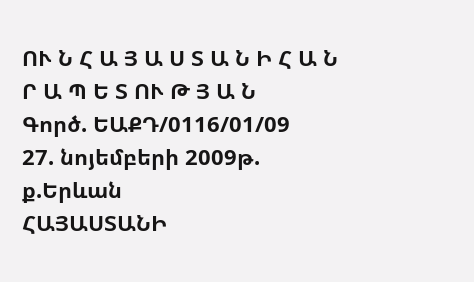ՈՒ Ն Հ Ա Յ Ա Ս Տ Ա Ն Ի Հ Ա Ն Ր Ա Պ Ե Տ ՈՒ Թ Յ Ա Ն
Գործ. ԵԱՔԴ/0116/01/09
27. նոյեմբերի 2009թ.
ք.Երևան
ՀԱՅԱՍՏԱՆԻ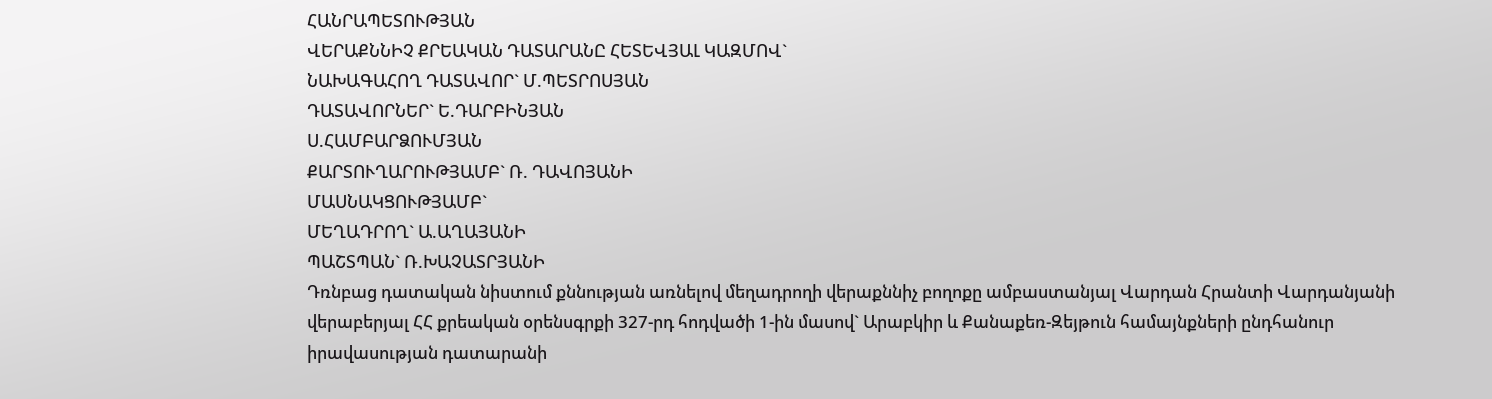ՀԱՆՐԱՊԵՏՈՒԹՅԱՆ
ՎԵՐԱՔՆՆԻՉ ՔՐԵԱԿԱՆ ԴԱՏԱՐԱՆԸ ՀԵՏԵՎՅԱԼ ԿԱԶՄՈՎ`
ՆԱԽԱԳԱՀՈՂ ԴԱՏԱՎՈՐ` Մ.ՊԵՏՐՈՍՅԱՆ
ԴԱՏԱՎՈՐՆԵՐ` Ե.ԴԱՐԲԻՆՅԱՆ
Ս.ՀԱՄԲԱՐՁՈՒՄՅԱՆ
ՔԱՐՏՈՒՂԱՐՈՒԹՅԱՄԲ` Ռ. ԴԱՎՈՅԱՆԻ
ՄԱՍՆԱԿՑՈՒԹՅԱՄԲ`
ՄԵՂԱԴՐՈՂ` Ա.ԱՂԱՅԱՆԻ
ՊԱՇՏՊԱՆ` Ռ.ԽԱՉԱՏՐՅԱՆԻ
Դռնբաց դատական նիստում քննության առնելով մեղադրողի վերաքննիչ բողոքը ամբաստանյալ Վարդան Հրանտի Վարդանյանի վերաբերյալ ՀՀ քրեական օրենսգրքի 327-րդ հոդվածի 1-ին մասով` Արաբկիր և Քանաքեռ-Զեյթուն համայնքների ընդհանուր իրավասության դատարանի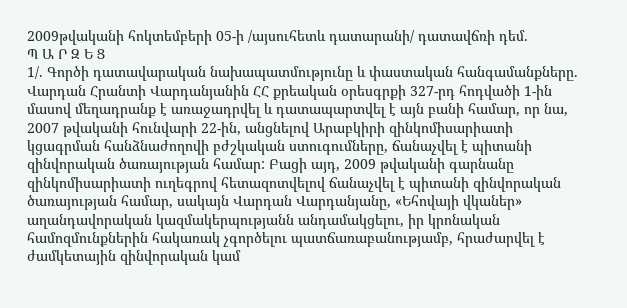2009թվականի հոկտեմբերի 05-ի /այսուհետև դատարանի/ դատավճռի դեմ.
Պ Ա Ր Զ Ե Ց
1/. Գործի դատավարական նախապատմությունը և փաստական հանգամանքները.
Վարդան Հրանտի Վարդանյանին ՀՀ քրեական օրեսգրքի 327-րդ հոդվածի 1-ին մասով մեղադրանք է առաջադրվել և դատապարտվել է այն բանի համար, որ նա, 2007 թվականի հունվարի 22-ին, անցնելով Արաբկիրի զինկոմիսարիատի կցագրման հանձնաժողովի բժշկական ստուգումները, ճանաչվել է պիտանի զինվորական ծառայության համար: Բացի այդ, 2009 թվականի գարնանը զինկոմիսարիատի ուղեգրով հետազոտվելով ճանաչվել է պիտանի զինվորական ծառայության համար, սակայն Վարդան Վարդանյանը, «Եհովայի վկաներ» աղանդավորական կազմակերպությանն անդամակցելու, իր կրոնական համոզմունքներին հակառակ չգործելու պատճառաբանությամբ, հրաժարվել է ժամկետային զինվորական կամ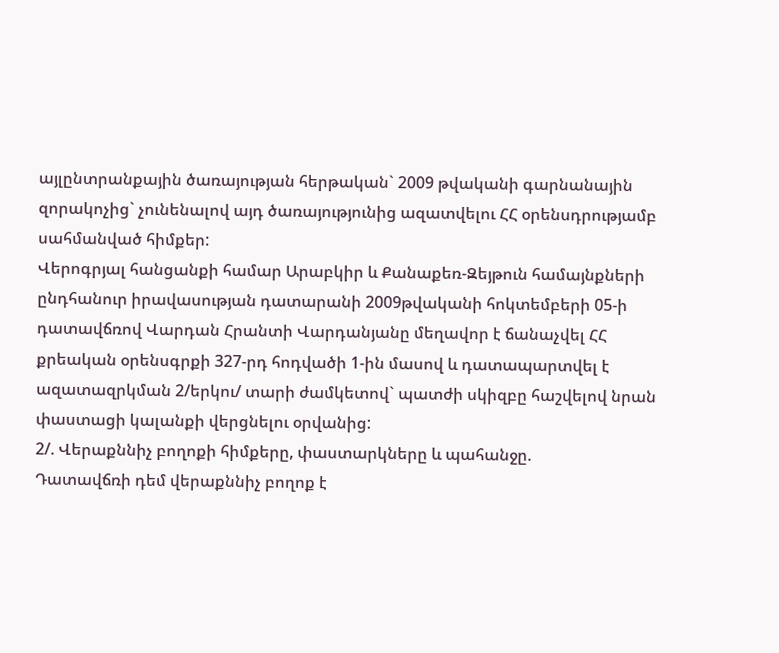այլընտրանքային ծառայության հերթական` 2009 թվականի գարնանային զորակոչից` չունենալով այդ ծառայությունից ազատվելու ՀՀ օրենսդրությամբ սահմանված հիմքեր:
Վերոգրյալ հանցանքի համար Արաբկիր և Քանաքեռ-Զեյթուն համայնքների ընդհանուր իրավասության դատարանի 2009թվականի հոկտեմբերի 05-ի դատավճռով Վարդան Հրանտի Վարդանյանը մեղավոր է ճանաչվել ՀՀ քրեական օրենսգրքի 327-րդ հոդվածի 1-ին մասով և դատապարտվել է ազատազրկման 2/երկու/ տարի ժամկետով` պատժի սկիզբը հաշվելով նրան փաստացի կալանքի վերցնելու օրվանից:
2/. Վերաքննիչ բողոքի հիմքերը, փաստարկները և պահանջը.
Դատավճռի դեմ վերաքննիչ բողոք է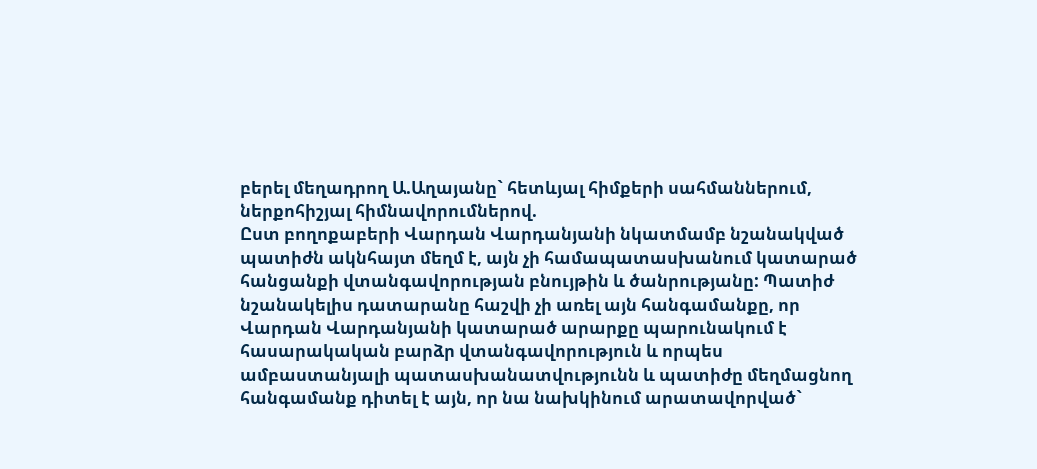բերել մեղադրող Ա.Աղայանը` հետևյալ հիմքերի սահմաններում, ներքոհիշյալ հիմնավորումներով.
Ըստ բողոքաբերի Վարդան Վարդանյանի նկատմամբ նշանակված պատիժն ակնհայտ մեղմ է, այն չի համապատասխանում կատարած հանցանքի վտանգավորության բնույթին և ծանրությանը: Պատիժ նշանակելիս դատարանը հաշվի չի առել այն հանգամանքը, որ Վարդան Վարդանյանի կատարած արարքը պարունակում է հասարակական բարձր վտանգավորություն և որպես ամբաստանյալի պատասխանատվությունն և պատիժը մեղմացնող հանգամանք դիտել է այն, որ նա նախկինում արատավորված`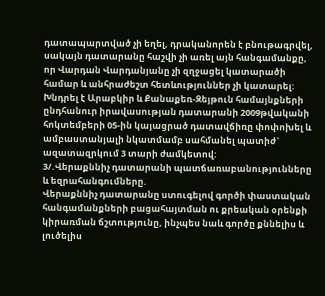դատապարտված չի եղել, դրականորեն է բնութագրվել, սակայն դատարանը հաշվի չի առել այն հանգամանքը, որ Վարդան Վարդանյանը չի զղջացել կատարածի համար և անհրաժեշտ հետևություններ չի կատարել:
Խնդրել է Արաբկիր և Քանաքեռ-Զեյթուն համայնքների ընդհանուր իրավասության դատարանի 2009թվականի հոկտեմբերի 05-ին կայացրած դատավճիռը փոփոխել և ամբաստանյալի նկատմամբ սահմանել պատիժ` ազատազրկում 3 տարի ժամկետով:
3/.Վերաքննիչ դատարանի պատճառաբանությունները և եզրահանգումները.
Վերաքննիչ դատարանը ստուգելով գործի փաստական հանգամանքների բացահայտման ու քրեական օրենքի կիրառման ճշտությունը, ինչպես նաև գործը քննելիս և լուծելիս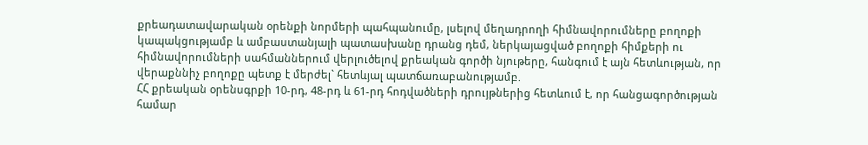քրեադատավարական օրենքի նորմերի պահպանումը, լսելով մեղադրողի հիմնավորումները բողոքի կապակցությամբ և ամբաստանյալի պատասխանը դրանց դեմ, ներկայացված բողոքի հիմքերի ու հիմնավորումների սահմաններում վերլուծելով քրեական գործի նյութերը, հանգում է այն հետևության, որ վերաքննիչ բողոքը պետք է մերժել` հետևյալ պատճառաբանությամբ.
ՀՀ քրեական օրենսգրքի 10-րդ, 48-րդ և 61-րդ հոդվածների դրույթներից հետևում է, որ հանցագործության համար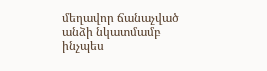մեղավոր ճանաչված անձի նկատմամբ ինչպես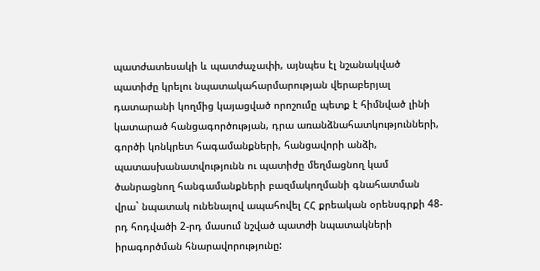պատժատեսակի և պատժաչափի, այնպես էլ նշանակված պատիժը կրելու նպատակահարմարության վերաբերյալ դատարանի կողմից կայացված որոշումը պետք է հիմնված լինի կատարած հանցագործության, դրա առանձնահատկությունների, գործի կոնկրետ հագամանքների, հանցավորի անձի, պատասխանատվությունն ու պատիժը մեղմացնող կամ ծանրացնող հանգամանքների բազմակողմանի գնահատման վրա` նպատակ ունենալով ապահովել ՀՀ քրեական օրենսգրքի 48-րդ հոդվածի 2-րդ մասում նշված պատժի նպատակների իրագործման հնարավորությունը: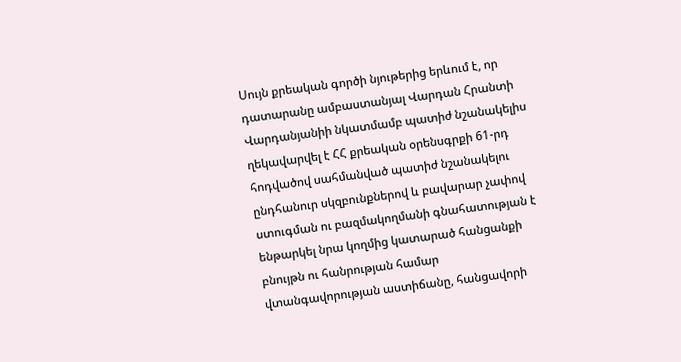Սույն քրեական գործի նյութերից երևում է, որ դատարանը ամբաստանյալ Վարդան Հրանտի Վարդանյանիի նկատմամբ պատիժ նշանակելիս ղեկավարվել է ՀՀ քրեական օրենսգրքի 61-րդ հոդվածով սահմանված պատիժ նշանակելու ընդհանուր սկզբունքներով և բավարար չափով ստուգման ու բազմակողմանի գնահատության է ենթարկել նրա կողմից կատարած հանցանքի բնույթն ու հանրության համար վտանգավորության աստիճանը, հանցավորի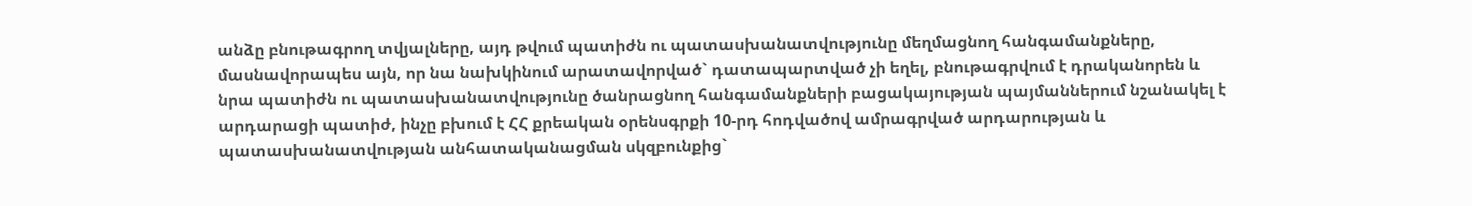անձը բնութագրող տվյալները, այդ թվում պատիժն ու պատասխանատվությունը մեղմացնող հանգամանքները, մասնավորապես այն, որ նա նախկինում արատավորված` դատապարտված չի եղել, բնութագրվում է դրականորեն և նրա պատիժն ու պատասխանատվությունը ծանրացնող հանգամանքների բացակայության պայմաններում նշանակել է արդարացի պատիժ, ինչը բխում է ՀՀ քրեական օրենսգրքի 10-րդ հոդվածով ամրագրված արդարության և պատասխանատվության անհատականացման սկզբունքից`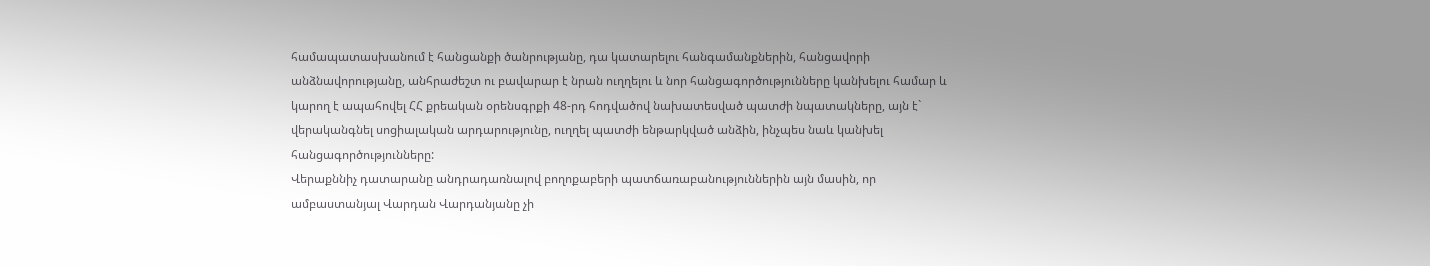համապատասխանում է հանցանքի ծանրությանը, դա կատարելու հանգամանքներին, հանցավորի անձնավորությանը, անհրաժեշտ ու բավարար է նրան ուղղելու և նոր հանցագործությունները կանխելու համար և կարող է ապահովել ՀՀ քրեական օրենսգրքի 48-րդ հոդվածով նախատեսված պատժի նպատակները, այն է` վերականգնել սոցիալական արդարությունը, ուղղել պատժի ենթարկված անձին, ինչպես նաև կանխել հանցագործությունները:
Վերաքննիչ դատարանը անդրադառնալով բողոքաբերի պատճառաբանություններին այն մասին, որ ամբաստանյալ Վարդան Վարդանյանը չի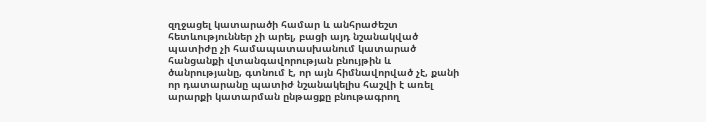զղջացել կատարածի համար և անհրաժեշտ հետևություններ չի արել, բացի այդ նշանակված պատիժը չի համապատասխանում կատարած հանցանքի վտանգավորության բնույթին և ծանրությանը, գտնում է, որ այն հիմնավորված չէ, քանի որ դատարանը պատիժ նշանակելիս հաշվի է առել արարքի կատարման ընթացքը բնութագրող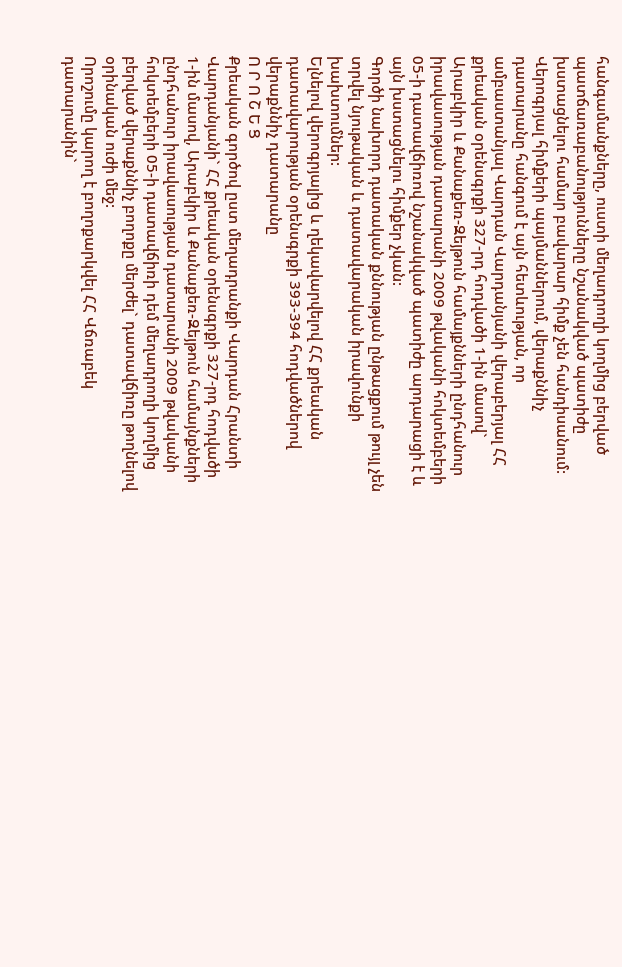հանգամանքները, ուստի մեղադրողի կողմից բերված պատճառաբանությունները նշանակված պատիժը խստացնելու համար բավարար հիմք չեն հանդիսանում:
Վերոգրյալ հիմքերի պայմաններում, վերաքննիչ դատարանը հանգում է այն հետևության, որ ամբաստանյալ Վարդան Վարդանյանի վերաբերյալ ՀՀ քրեական օրենսգրքի 327-րդ հոդվածի 1-ին մասով` Արաբկիր և Քանաքեռ-Զեյթուն համայքնների ընդհանուր իրավասության դատարանի 2009 թվականի հոկտեմբերի 05-ի դատավճիռով նշանակված պատիժը արդարացի է և այն խստացնելու հիմքեր չկան:
Գործի նախորդ դատական քննության ընթացքում թույլ չեն տրվել նյութական և դատավարական իրավունքի խախտումներ:
Ելնելով վերոգրյալից և ղեկավարվելով ՀՀ քրեական դատավարության օրենսգրքի 393-394 հոդվածներով վերաքննիչ դատարանը
Ո Ր Ո Շ Ե Ց
Քրեական գործով ըստ մեղադրանքի Վարդան Հրանտի Վարդանյանի` ՀՀ քրեական օրենսգրքի 327-րդ հոդվածի 1-ին մասով, Արաբկիր և Քանաքեռ-Զեյթուն համայնքների ընդհանուր իրավասության դատարանի 2009 թվականի հոկտեմբերի 05-ի դատավճիռի դեմ մեղադրողի կողմից բերված վերաքննիչ բողոքը մերժել` դատավճիռը թողնելով օրինական ուժի մեջ:
Որոշումը կարող է բողոքարկվել ՀՀ Վճռաբեկ դատարանին`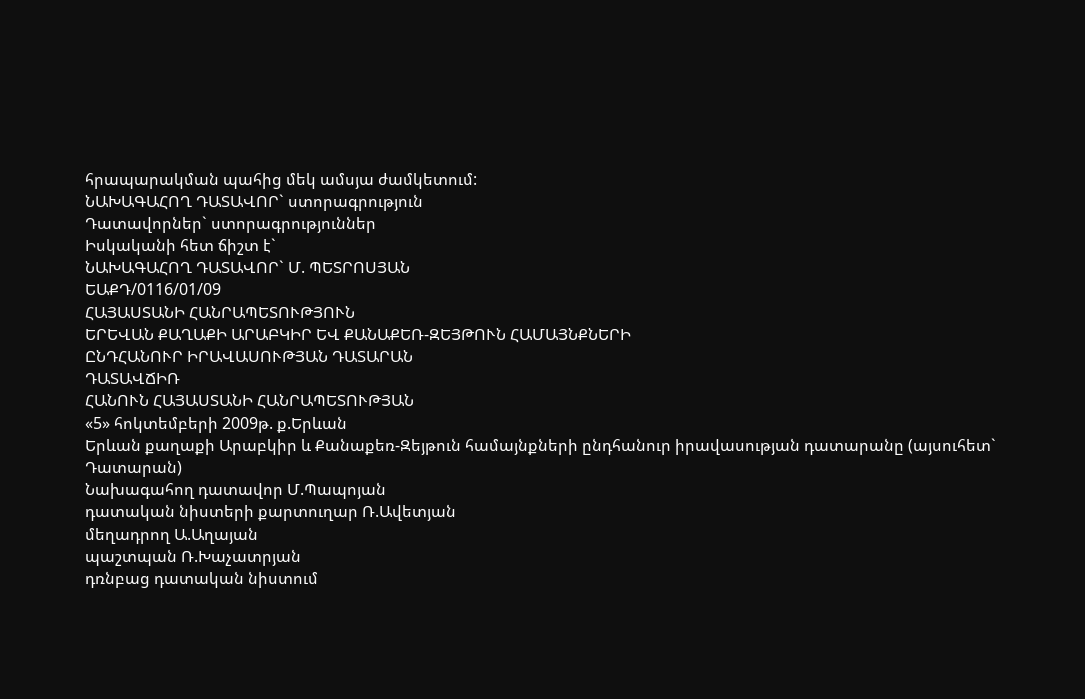հրապարակման պահից մեկ ամսյա ժամկետում:
ՆԱԽԱԳԱՀՈՂ ԴԱՏԱՎՈՐ` ստորագրություն
Դատավորներ` ստորագրություններ
Իսկականի հետ ճիշտ է`
ՆԱԽԱԳԱՀՈՂ ԴԱՏԱՎՈՐ` Մ. ՊԵՏՐՈՍՅԱՆ
ԵԱՔԴ/0116/01/09
ՀԱՅԱՍՏԱՆԻ ՀԱՆՐԱՊԵՏՈՒԹՅՈՒՆ
ԵՐԵՎԱՆ ՔԱՂԱՔԻ ԱՐԱԲԿԻՐ ԵՎ ՔԱՆԱՔԵՌ-ԶԵՅԹՈՒՆ ՀԱՄԱՅՆՔՆԵՐԻ
ԸՆԴՀԱՆՈՒՐ ԻՐԱՎԱՍՈՒԹՅԱՆ ԴԱՏԱՐԱՆ
ԴԱՏԱՎՃԻՌ
ՀԱՆՈՒՆ ՀԱՅԱՍՏԱՆԻ ՀԱՆՐԱՊԵՏՈՒԹՅԱՆ
«5» հոկտեմբերի 2009թ. ք.Երևան
Երևան քաղաքի Արաբկիր և Քանաքեռ-Զեյթուն համայնքների ընդհանուր իրավասության դատարանը (այսուհետ` Դատարան)
Նախագահող դատավոր Մ.Պապոյան
դատական նիստերի քարտուղար Ռ.Ավետյան
մեղադրող Ա.Աղայան
պաշտպան Ռ.Խաչատրյան
դռնբաց դատական նիստում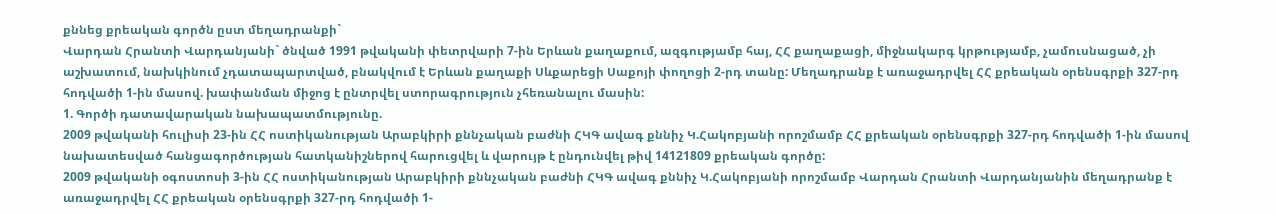քննեց քրեական գործն ըստ մեղադրանքի`
Վարդան Հրանտի Վարդանյանի` ծնված 1991 թվականի փետրվարի 7-ին Երևան քաղաքում, ազգությամբ հայ, ՀՀ քաղաքացի, միջնակարգ կրթությամբ, չամուսնացած, չի աշխատում, նախկինում չդատապարտված, բնակվում է Երևան քաղաքի Սևքարեցի Սաքոյի փողոցի 2-րդ տանը: Մեղադրանք է առաջադրվել ՀՀ քրեական օրենսգրքի 327-րդ հոդվածի 1-ին մասով. խափանման միջոց է ընտրվել ստորագրություն չհեռանալու մասին:
1. Գործի դատավարական նախապատմությունը.
2009 թվականի հուլիսի 23-ին ՀՀ ոստիկանության Արաբկիրի քննչական բաժնի ՀԿԳ ավագ քննիչ Կ.Հակոբյանի որոշմամբ ՀՀ քրեական օրենսգրքի 327-րդ հոդվածի 1-ին մասով նախատեսված հանցագործության հատկանիշներով հարուցվել և վարույթ է ընդունվել թիվ 14121809 քրեական գործը:
2009 թվականի օգոստոսի 3-ին ՀՀ ոստիկանության Արաբկիրի քննչական բաժնի ՀԿԳ ավագ քննիչ Կ.Հակոբյանի որոշմամբ Վարդան Հրանտի Վարդանյանին մեղադրանք է առաջադրվել ՀՀ քրեական օրենսգրքի 327-րդ հոդվածի 1-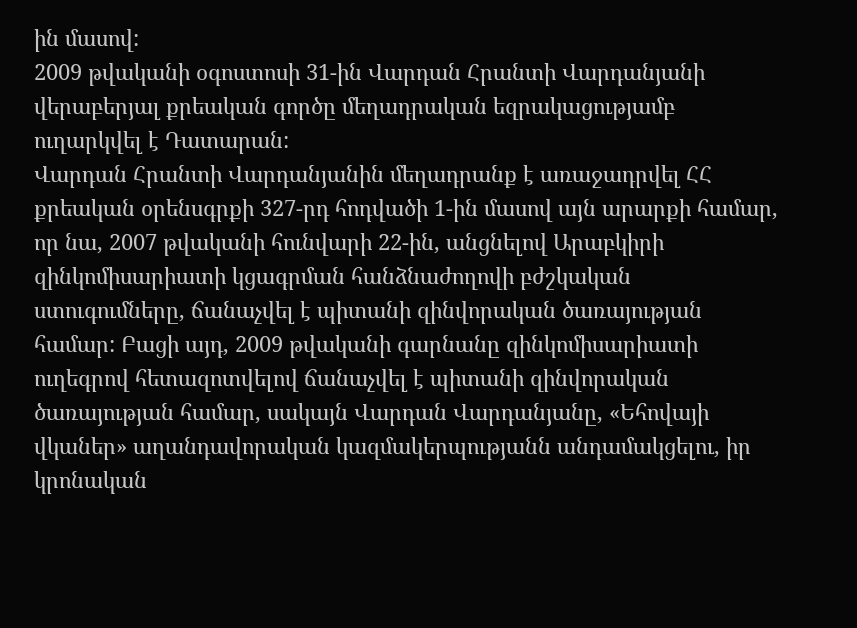ին մասով:
2009 թվականի օգոստոսի 31-ին Վարդան Հրանտի Վարդանյանի վերաբերյալ քրեական գործը մեղադրական եզրակացությամբ ուղարկվել է Դատարան:
Վարդան Հրանտի Վարդանյանին մեղադրանք է առաջադրվել ՀՀ քրեական օրենսգրքի 327-րդ հոդվածի 1-ին մասով այն արարքի համար, որ նա, 2007 թվականի հունվարի 22-ին, անցնելով Արաբկիրի զինկոմիսարիատի կցագրման հանձնաժողովի բժշկական ստուգումները, ճանաչվել է պիտանի զինվորական ծառայության համար: Բացի այդ, 2009 թվականի գարնանը զինկոմիսարիատի ուղեգրով հետազոտվելով ճանաչվել է պիտանի զինվորական ծառայության համար, սակայն Վարդան Վարդանյանը, «Եհովայի վկաներ» աղանդավորական կազմակերպությանն անդամակցելու, իր կրոնական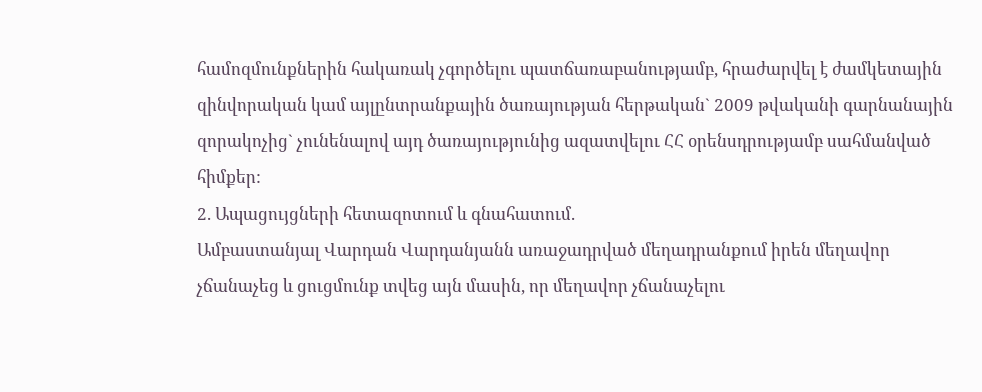համոզմունքներին հակառակ չգործելու պատճառաբանությամբ, հրաժարվել է ժամկետային զինվորական կամ այլընտրանքային ծառայության հերթական` 2009 թվականի գարնանային զորակոչից` չունենալով այդ ծառայությունից ազատվելու ՀՀ օրենսդրությամբ սահմանված հիմքեր:
2. Ապացույցների հետազոտում և գնահատում.
Ամբաստանյալ Վարդան Վարդանյանն առաջադրված մեղադրանքում իրեն մեղավոր չճանաչեց և ցուցմունք տվեց այն մասին, որ մեղավոր չճանաչելու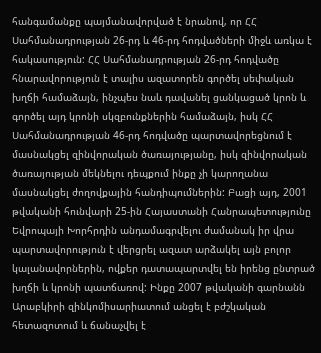հանգամանքը պայմանավորված է նրանով, որ ՀՀ Սահմանադրության 26-րդ և 46-րդ հոդվածների միջև առկա է հակասություն: ՀՀ Սահմանադրության 26-րդ հոդվածը հնարավորություն է տալիս ազատորեն գործել սեփական խղճի համաձայն, ինչպես նաև դավանել ցանկացած կրոն և գործել այդ կրոնի սկզբունքներին համաձայն, իսկ ՀՀ Սահմանադրության 46-րդ հոդվածը պարտավորեցնում է մասնակցել զինվորական ծառայությանը, իսկ զինվորական ծառայության մեկնելու դեպքում ինքը չի կարողանա մասնակցել ժողովքային հանդիպումներին: Բացի այդ, 2001 թվականի հունվարի 25-ին Հայաստանի Հանրապետությունը Եվրոպայի Խորհրդին անդամագրվելու ժամանակ իր վրա պարտավորություն է վերցրել ազատ արձակել այն բոլոր կալանավորներին, ովքեր դատապարտվել են իրենց ընտրած խղճի և կրոնի պատճառով: Ինքը 2007 թվականի գարնանն Արաբկիրի զինկոմիսարիատում անցել է բժշկական հետազոտում և ճանաչվել է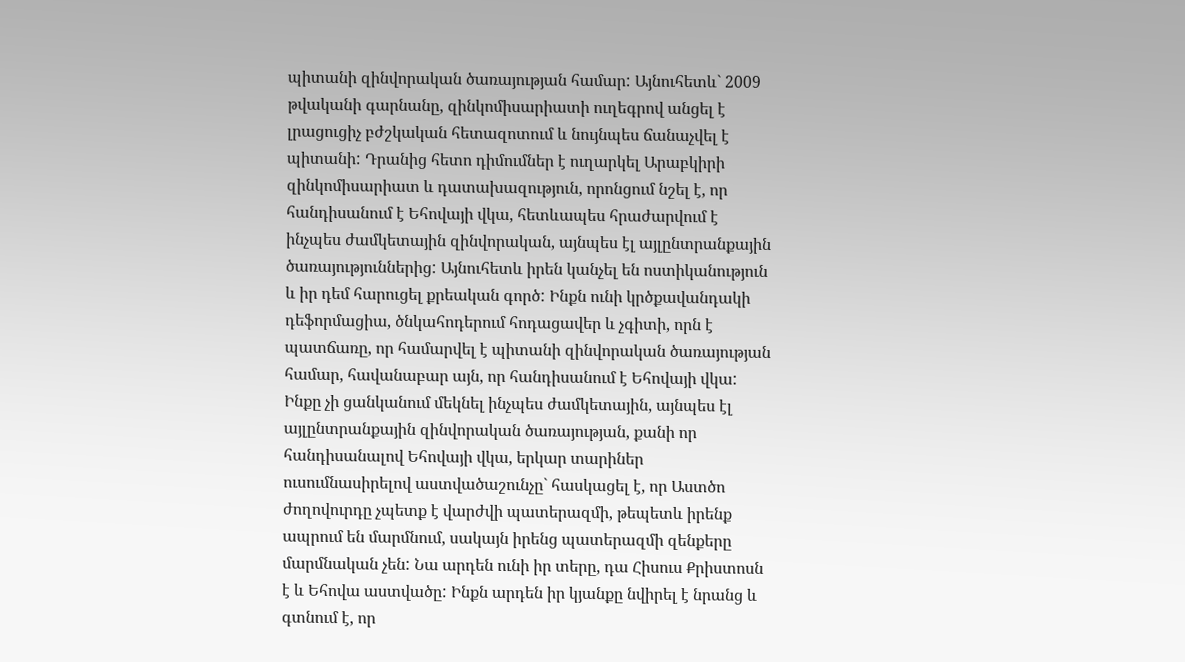պիտանի զինվորական ծառայության համար: Այնուհետև` 2009 թվականի գարնանը, զինկոմիսարիատի ուղեգրով անցել է լրացուցիչ բժշկական հետազոտում և նույնպես ճանաչվել է պիտանի: Դրանից հետո դիմումներ է ուղարկել Արաբկիրի զինկոմիսարիատ և դատախազություն, որոնցում նշել է, որ հանդիսանում է Եհովայի վկա, հետևապես հրաժարվում է ինչպես ժամկետային զինվորական, այնպես էլ այլընտրանքային ծառայություններից: Այնուհետև իրեն կանչել են ոստիկանություն և իր դեմ հարուցել քրեական գործ: Ինքն ունի կրծքավանդակի դեֆորմացիա, ծնկահոդերում հոդացավեր և չգիտի, որն է պատճառը, որ համարվել է պիտանի զինվորական ծառայության համար, հավանաբար այն, որ հանդիսանում է Եհովայի վկա: Ինքը չի ցանկանում մեկնել ինչպես ժամկետային, այնպես էլ այլընտրանքային զինվորական ծառայության, քանի որ հանդիսանալով Եհովայի վկա, երկար տարիներ ուսումնասիրելով աստվածաշունչը` հասկացել է, որ Աստծո ժողովուրդը չպետք է վարժվի պատերազմի, թեպետև իրենք ապրում են մարմնում, սակայն իրենց պատերազմի զենքերը մարմնական չեն: Նա արդեն ունի իր տերը, դա Հիսուս Քրիստոսն է և Եհովա աստվածը: Ինքն արդեն իր կյանքը նվիրել է նրանց և գտնում է, որ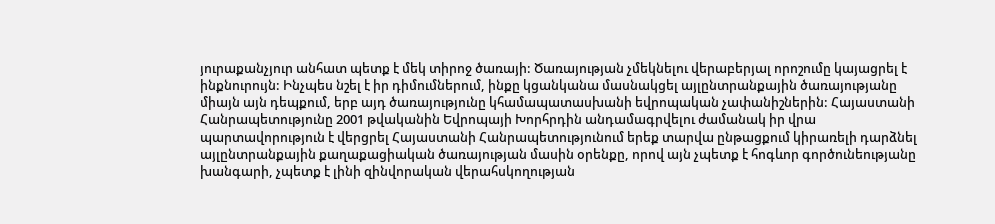յուրաքանչյուր անհատ պետք է մեկ տիրոջ ծառայի: Ծառայության չմեկնելու վերաբերյալ որոշումը կայացրել է ինքնուրույն: Ինչպես նշել է իր դիմումներում, ինքը կցանկանա մասնակցել այլընտրանքային ծառայությանը միայն այն դեպքում, երբ այդ ծառայությունը կհամապատասխանի եվրոպական չափանիշներին: Հայաստանի Հանրապետությունը 2001 թվականին Եվրոպայի Խորհրդին անդամագրվելու ժամանակ իր վրա պարտավորություն է վերցրել Հայաստանի Հանրապետությունում երեք տարվա ընթացքում կիրառելի դարձնել այլընտրանքային քաղաքացիական ծառայության մասին օրենքը, որով այն չպետք է հոգևոր գործունեությանը խանգարի, չպետք է լինի զինվորական վերահսկողության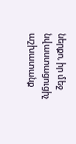ներքո, իր մեջ նվաստացուցիչ աշխատանք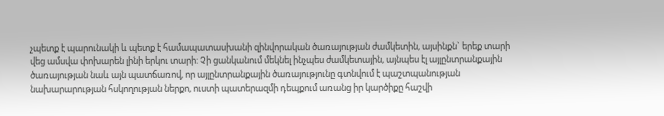չպետք է պարունակի և պետք է համապատասխանի զինվորական ծառայության ժամկետին, այսինքն` երեք տարի վեց ամսվա փոխարեն լինի երկու տարի: Չի ցանկանում մեկնել ինչպես ժամկետային, այնպես էլ այլընտրանքային ծառայության նաև այն պատճառով, որ այլընտրանքային ծառայությունը գտնվում է պաշտպանության նախարարության հսկողության ներքո, ուստի պատերազմի դեպքում առանց իր կարծիքը հաշվի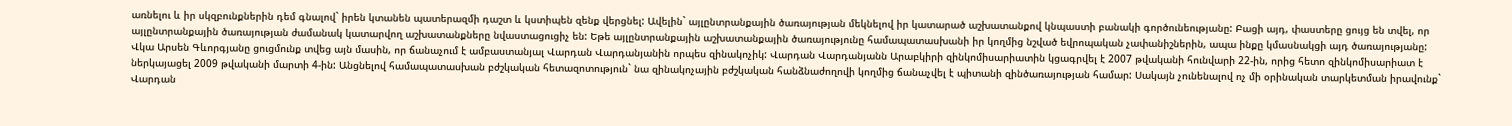առնելու և իր սկզբունքներին դեմ գնալով` իրեն կտանեն պատերազմի դաշտ և կստիպեն զենք վերցնել: Ավելին` այլընտրանքային ծառայության մեկնելով իր կատարած աշխատանքով կնպաստի բանակի գործունեությանը: Բացի այդ, փաստերը ցույց են տվել, որ այլընտրանքային ծառայության ժամանակ կատարվող աշխատանքները նվաստացուցիչ են: Եթե այլընտրանքային աշխատանքային ծառայությունը համապատասխանի իր կողմից նշված եվրոպական չափանիշներին, ապա ինքը կմասնակցի այդ ծառայությանը:
Վկա Արսեն Գևորգյանը ցուցմունք տվեց այն մասին, որ ճանաչում է ամբաստանյալ Վարդան Վարդանյանին որպես զինակոչիկ: Վարդան Վարդանյանն Արաբկիրի զինկոմիսարիատին կցագրվել է 2007 թվականի հունվարի 22-ին, որից հետո զինկոմիսարիատ է ներկայացել 2009 թվականի մարտի 4-ին: Անցնելով համապատասխան բժշկական հետազոտություն` նա զինակոչային բժշկական հանձնաժողովի կողմից ճանաչվել է պիտանի զինծառայության համար: Սակայն չունենալով ոչ մի օրինական տարկետման իրավունք` Վարդան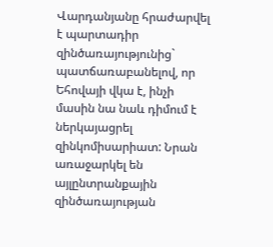Վարդանյանը հրաժարվել է պարտադիր զինծառայությունից` պատճառաբանելով, որ Եհովայի վկա է, ինչի մասին նա նաև դիմում է ներկայացրել զինկոմիսարիատ: Նրան առաջարկել են այլընտրանքային զինծառայության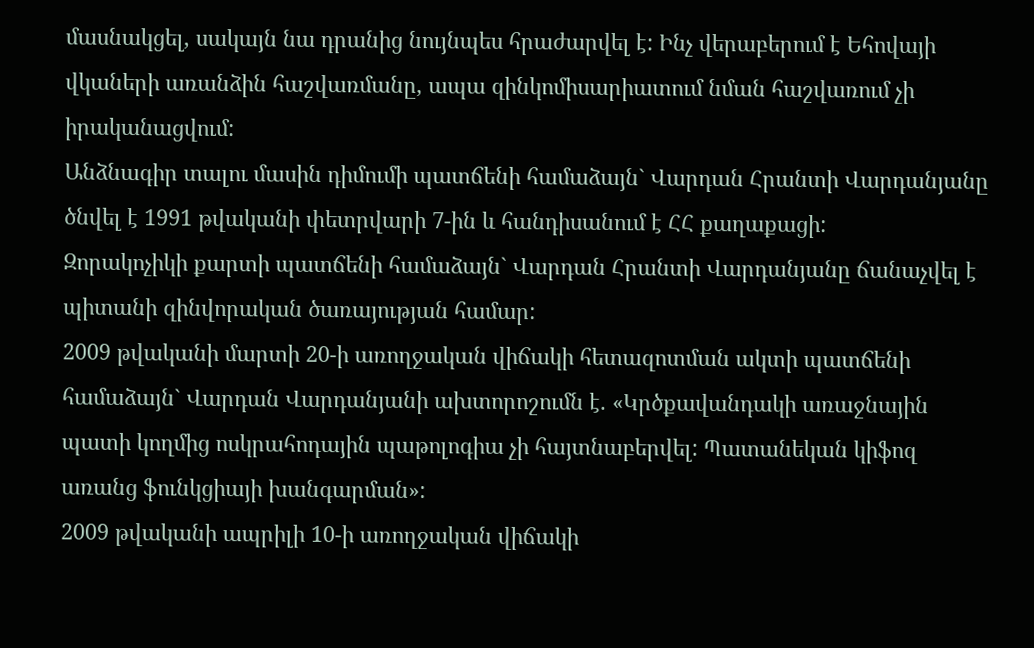մասնակցել, սակայն նա դրանից նույնպես հրաժարվել է: Ինչ վերաբերում է Եհովայի վկաների առանձին հաշվառմանը, ապա զինկոմիսարիատում նման հաշվառում չի իրականացվում:
Անձնագիր տալու մասին դիմումի պատճենի համաձայն` Վարդան Հրանտի Վարդանյանը ծնվել է 1991 թվականի փետրվարի 7-ին և հանդիսանում է ՀՀ քաղաքացի:
Զորակոչիկի քարտի պատճենի համաձայն` Վարդան Հրանտի Վարդանյանը ճանաչվել է պիտանի զինվորական ծառայության համար:
2009 թվականի մարտի 20-ի առողջական վիճակի հետազոտման ակտի պատճենի համաձայն` Վարդան Վարդանյանի ախտորոշումն է. «Կրծքավանդակի առաջնային պատի կողմից ոսկրահոդային պաթոլոգիա չի հայտնաբերվել: Պատանեկան կիֆոզ առանց ֆունկցիայի խանգարման»:
2009 թվականի ապրիլի 10-ի առողջական վիճակի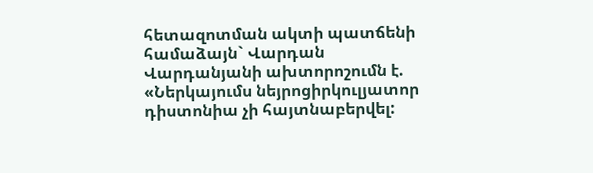հետազոտման ակտի պատճենի համաձայն` Վարդան Վարդանյանի ախտորոշումն է. «Ներկայումս նեյրոցիրկուլյատոր դիստոնիա չի հայտնաբերվել: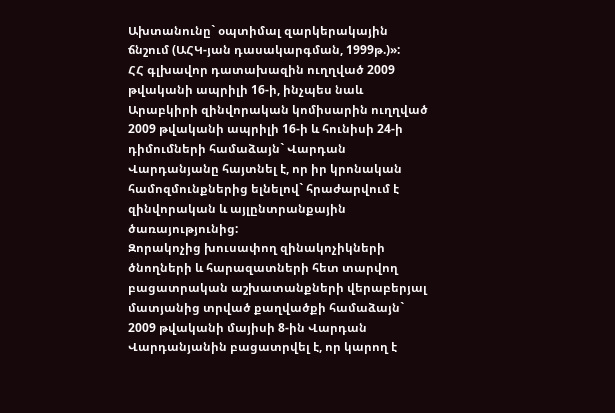Ախտանունը` օպտիմալ զարկերակային ճնշում (ԱՀԿ-յան դասակարգման, 1999թ.)»:
ՀՀ գլխավոր դատախազին ուղղված 2009 թվականի ապրիլի 16-ի, ինչպես նաև Արաբկիրի զինվորական կոմիսարին ուղղված 2009 թվականի ապրիլի 16-ի և հունիսի 24-ի դիմումների համաձայն` Վարդան Վարդանյանը հայտնել է, որ իր կրոնական համոզմունքներից ելնելով` հրաժարվում է զինվորական և այլընտրանքային ծառայությունից:
Զորակոչից խուսափող զինակոչիկների ծնողների և հարազատների հետ տարվող բացատրական աշխատանքների վերաբերյալ մատյանից տրված քաղվածքի համաձայն` 2009 թվականի մայիսի 8-ին Վարդան Վարդանյանին բացատրվել է, որ կարող է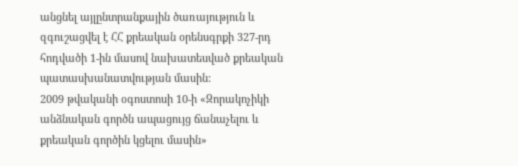անցնել այլընտրանքային ծառայություն և զգուշացվել է ՀՀ քրեական օրենսգրքի 327-րդ հոդվածի 1-ին մասով նախատեսված քրեական պատասխանատվության մասին:
2009 թվականի օգոստոսի 10-ի «Զորակոչիկի անձնական գործն ապացույց ճանաչելու և քրեական գործին կցելու մասին»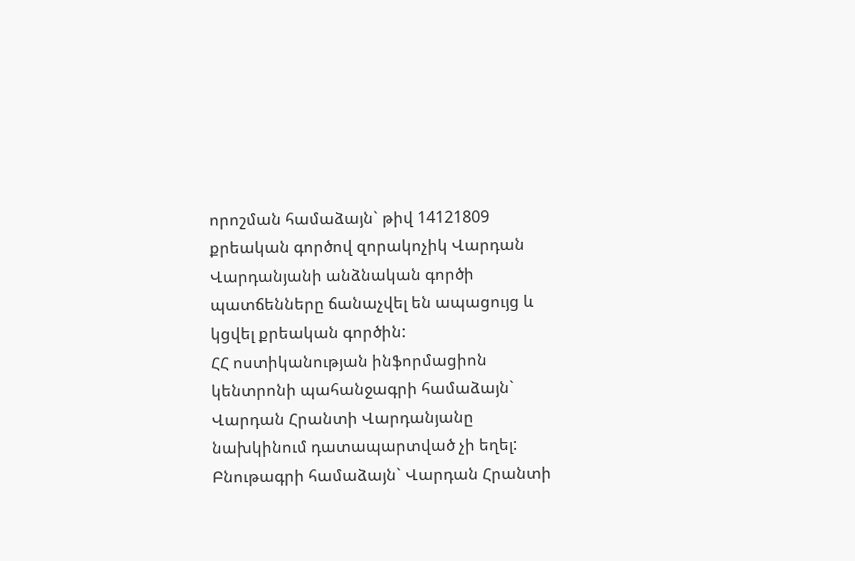որոշման համաձայն` թիվ 14121809 քրեական գործով զորակոչիկ Վարդան Վարդանյանի անձնական գործի պատճենները ճանաչվել են ապացույց և կցվել քրեական գործին:
ՀՀ ոստիկանության ինֆորմացիոն կենտրոնի պահանջագրի համաձայն` Վարդան Հրանտի Վարդանյանը նախկինում դատապարտված չի եղել:
Բնութագրի համաձայն` Վարդան Հրանտի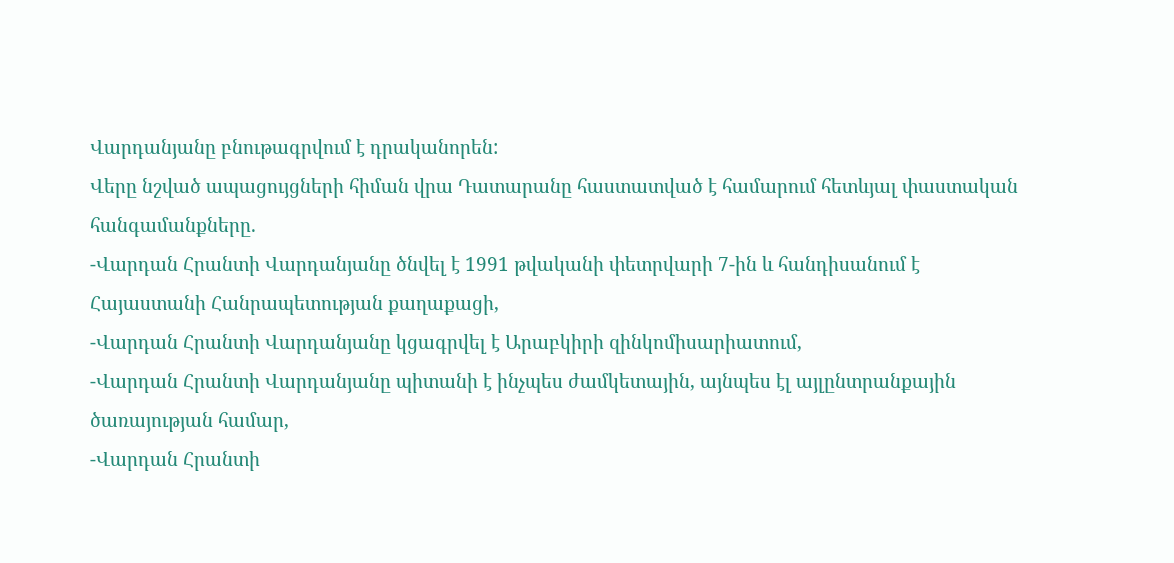Վարդանյանը բնութագրվում է դրականորեն:
Վերը նշված ապացույցների հիման վրա Դատարանը հաստատված է համարում հետևյալ փաստական հանգամանքները.
-Վարդան Հրանտի Վարդանյանը ծնվել է 1991 թվականի փետրվարի 7-ին և հանդիսանում է Հայաստանի Հանրապետության քաղաքացի,
-Վարդան Հրանտի Վարդանյանը կցագրվել է Արաբկիրի զինկոմիսարիատում,
-Վարդան Հրանտի Վարդանյանը պիտանի է ինչպես ժամկետային, այնպես էլ այլընտրանքային ծառայության համար,
-Վարդան Հրանտի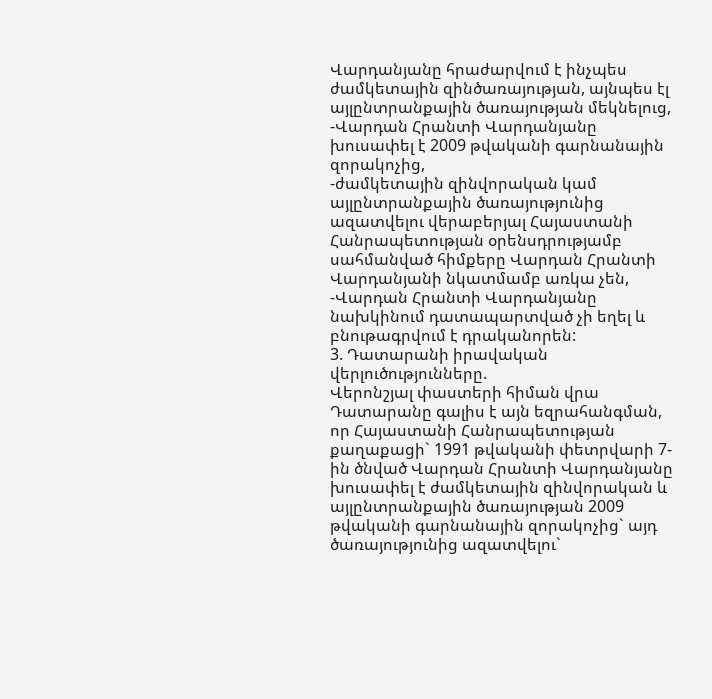Վարդանյանը հրաժարվում է ինչպես ժամկետային զինծառայության, այնպես էլ այլընտրանքային ծառայության մեկնելուց,
-Վարդան Հրանտի Վարդանյանը խուսափել է 2009 թվականի գարնանային զորակոչից,
-ժամկետային զինվորական կամ այլընտրանքային ծառայությունից ազատվելու վերաբերյալ Հայաստանի Հանրապետության օրենսդրությամբ սահմանված հիմքերը Վարդան Հրանտի Վարդանյանի նկատմամբ առկա չեն,
-Վարդան Հրանտի Վարդանյանը նախկինում դատապարտված չի եղել և բնութագրվում է դրականորեն:
3. Դատարանի իրավական վերլուծությունները.
Վերոնշյալ փաստերի հիման վրա Դատարանը գալիս է այն եզրահանգման, որ Հայաստանի Հանրապետության քաղաքացի` 1991 թվականի փետրվարի 7-ին ծնված Վարդան Հրանտի Վարդանյանը խուսափել է ժամկետային զինվորական և այլընտրանքային ծառայության 2009 թվականի գարնանային զորակոչից` այդ ծառայությունից ազատվելու`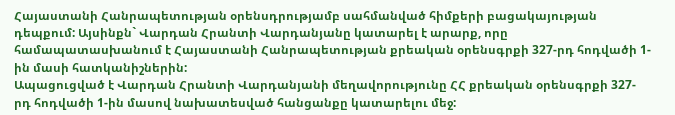Հայաստանի Հանրապետության օրենսդրությամբ սահմանված հիմքերի բացակայության դեպքում: Այսինքն` Վարդան Հրանտի Վարդանյանը կատարել է արարք, որը համապատասխանում է Հայաստանի Հանրապետության քրեական օրենսգրքի 327-րդ հոդվածի 1-ին մասի հատկանիշներին:
Ապացուցված է Վարդան Հրանտի Վարդանյանի մեղավորությունը ՀՀ քրեական օրենսգրքի 327-րդ հոդվածի 1-ին մասով նախատեսված հանցանքը կատարելու մեջ: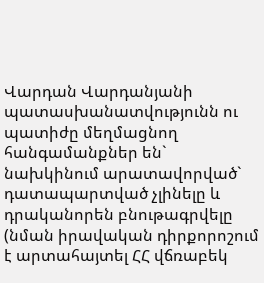Վարդան Վարդանյանի պատասխանատվությունն ու պատիժը մեղմացնող հանգամանքներ են` նախկինում արատավորված` դատապարտված չլինելը և դրականորեն բնութագրվելը (նման իրավական դիրքորոշում է արտահայտել ՀՀ վճռաբեկ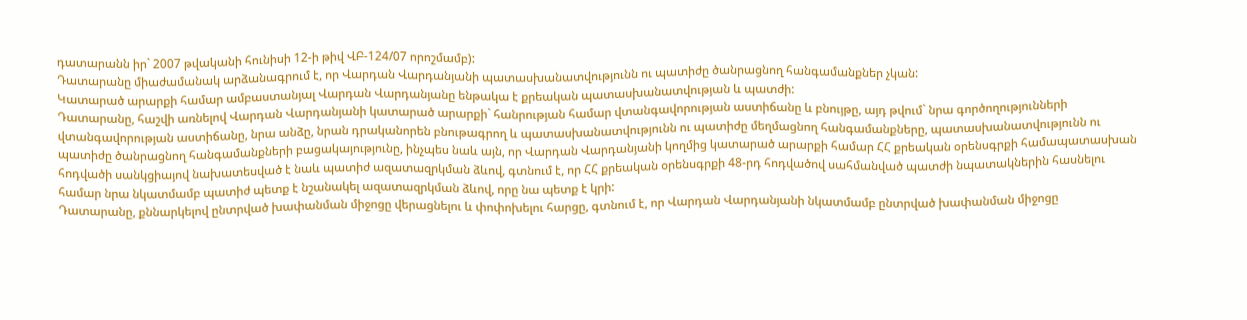դատարանն իր` 2007 թվականի հունիսի 12-ի թիվ ՎԲ-124/07 որոշմամբ):
Դատարանը միաժամանակ արձանագրում է, որ Վարդան Վարդանյանի պատասխանատվությունն ու պատիժը ծանրացնող հանգամանքներ չկան:
Կատարած արարքի համար ամբաստանյալ Վարդան Վարդանյանը ենթակա է քրեական պատասխանատվության և պատժի:
Դատարանը, հաշվի առնելով Վարդան Վարդանյանի կատարած արարքի` հանրության համար վտանգավորության աստիճանը և բնույթը, այդ թվում` նրա գործողությունների վտանգավորության աստիճանը, նրա անձը, նրան դրականորեն բնութագրող և պատասխանատվությունն ու պատիժը մեղմացնող հանգամանքները, պատասխանատվությունն ու պատիժը ծանրացնող հանգամանքների բացակայությունը, ինչպես նաև այն, որ Վարդան Վարդանյանի կողմից կատարած արարքի համար ՀՀ քրեական օրենսգրքի համապատասխան հոդվածի սանկցիայով նախատեսված է նաև պատիժ ազատազրկման ձևով, գտնում է, որ ՀՀ քրեական օրենսգրքի 48-րդ հոդվածով սահմանված պատժի նպատակներին հասնելու համար նրա նկատմամբ պատիժ պետք է նշանակել ազատազրկման ձևով, որը նա պետք է կրի:
Դատարանը, քննարկելով ընտրված խափանման միջոցը վերացնելու և փոփոխելու հարցը, գտնում է, որ Վարդան Վարդանյանի նկատմամբ ընտրված խափանման միջոցը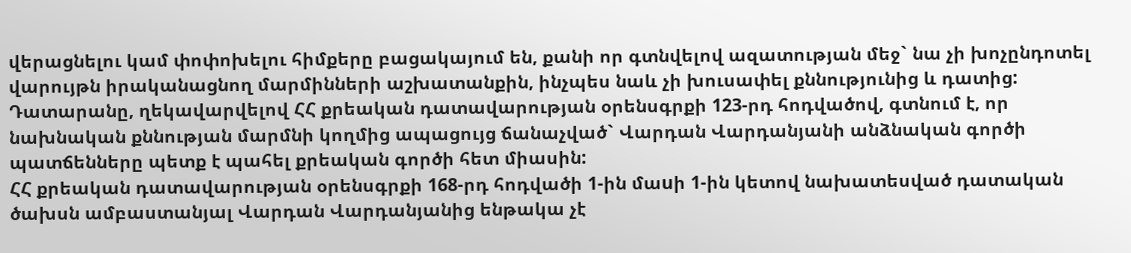վերացնելու կամ փոփոխելու հիմքերը բացակայում են, քանի որ գտնվելով ազատության մեջ` նա չի խոչընդոտել վարույթն իրականացնող մարմինների աշխատանքին, ինչպես նաև չի խուսափել քննությունից և դատից:
Դատարանը, ղեկավարվելով ՀՀ քրեական դատավարության օրենսգրքի 123-րդ հոդվածով, գտնում է, որ նախնական քննության մարմնի կողմից ապացույց ճանաչված` Վարդան Վարդանյանի անձնական գործի պատճենները պետք է պահել քրեական գործի հետ միասին:
ՀՀ քրեական դատավարության օրենսգրքի 168-րդ հոդվածի 1-ին մաuի 1-ին կետով նախատեսված դատական ծախսն ամբաստանյալ Վարդան Վարդանյանից ենթակա չէ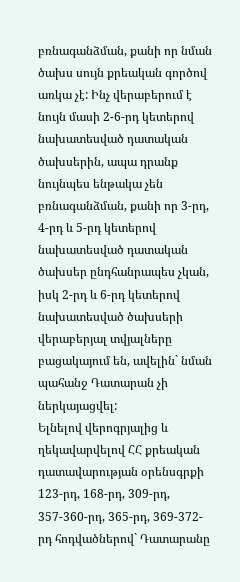բռնագանձման, քանի որ նման ծախս սույն քրեական գործով առկա չէ: Ինչ վերաբերում է նույն մասի 2-6-րդ կետերով նախատեսված դատական ծախսերին, ապա դրանք նույնպես ենթակա չեն բռնագանձման, քանի որ 3-րդ, 4-րդ և 5-րդ կետերով նախատեսված դատական ծախսեր ընդհանրապես չկան, իսկ 2-րդ և 6-րդ կետերով նախատեսված ծախսերի վերաբերյալ տվյալները բացակայում են, ավելին` նման պահանջ Դատարան չի ներկայացվել:
Ելնելով վերոգրյալից և ղեկավարվելով ՀՀ քրեական դատավարության օրենսգրքի 123-րդ, 168-րդ, 309-րդ, 357-360-րդ, 365-րդ, 369-372-րդ հոդվածներով` Դատարանը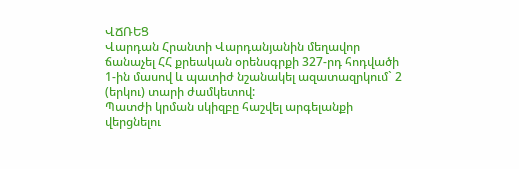ՎՃՌԵՑ
Վարդան Հրանտի Վարդանյանին մեղավոր ճանաչել ՀՀ քրեական օրենսգրքի 327-րդ հոդվածի 1-ին մասով և պատիժ նշանակել ազատազրկում` 2 (երկու) տարի ժամկետով:
Պատժի կրման սկիզբը հաշվել արգելանքի վերցնելու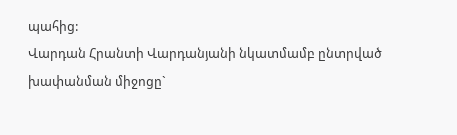պահից:
Վարդան Հրանտի Վարդանյանի նկատմամբ ընտրված խափանման միջոցը`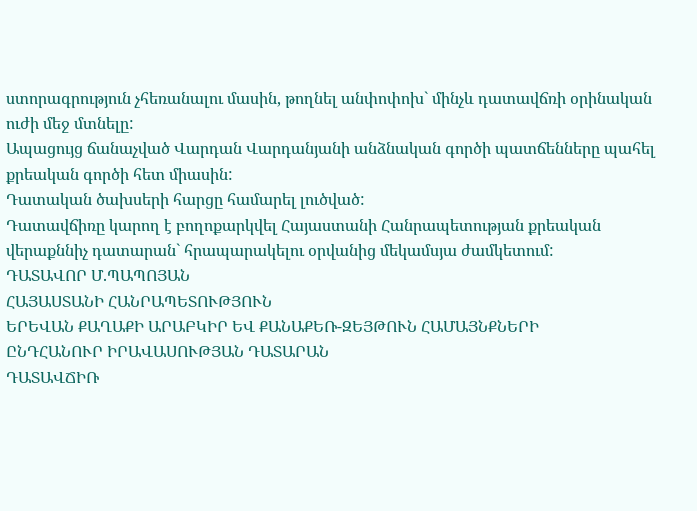ստորագրություն չհեռանալու մասին, թողնել անփոփոխ` մինչև դատավճռի օրինական ուժի մեջ մտնելը:
Ապացույց ճանաչված Վարդան Վարդանյանի անձնական գործի պատճենները պահել քրեական գործի հետ միասին:
Դատական ծախսերի հարցը համարել լուծված:
Դատավճիռը կարող է բողոքարկվել Հայաստանի Հանրապետության քրեական վերաքննիչ դատարան` հրապարակելու օրվանից մեկամսյա ժամկետում:
ԴԱՏԱՎՈՐ Մ.ՊԱՊՈՅԱՆ
ՀԱՅԱՍՏԱՆԻ ՀԱՆՐԱՊԵՏՈՒԹՅՈՒՆ
ԵՐԵՎԱՆ ՔԱՂԱՔԻ ԱՐԱԲԿԻՐ ԵՎ ՔԱՆԱՔԵՌ-ԶԵՅԹՈՒՆ ՀԱՄԱՅՆՔՆԵՐԻ
ԸՆԴՀԱՆՈՒՐ ԻՐԱՎԱՍՈՒԹՅԱՆ ԴԱՏԱՐԱՆ
ԴԱՏԱՎՃԻՌ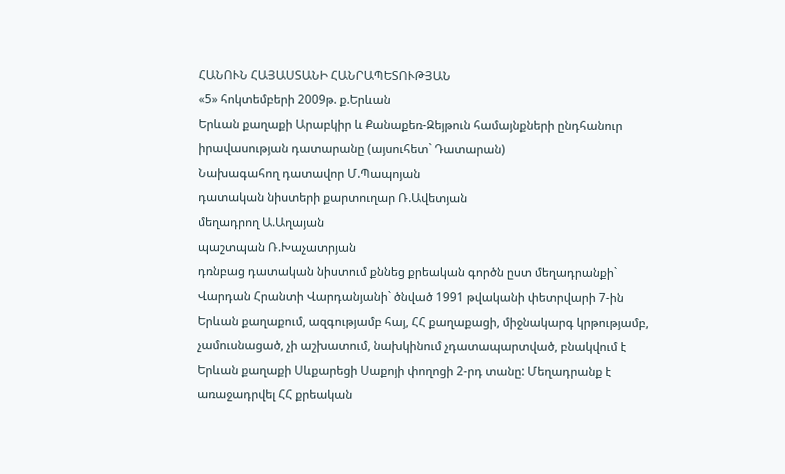ՀԱՆՈՒՆ ՀԱՅԱՍՏԱՆԻ ՀԱՆՐԱՊԵՏՈՒԹՅԱՆ
«5» հոկտեմբերի 2009թ. ք.Երևան
Երևան քաղաքի Արաբկիր և Քանաքեռ-Զեյթուն համայնքների ընդհանուր իրավասության դատարանը (այսուհետ` Դատարան)
Նախագահող դատավոր Մ.Պապոյան
դատական նիստերի քարտուղար Ռ.Ավետյան
մեղադրող Ա.Աղայան
պաշտպան Ռ.Խաչատրյան
դռնբաց դատական նիստում քննեց քրեական գործն ըստ մեղադրանքի`
Վարդան Հրանտի Վարդանյանի` ծնված 1991 թվականի փետրվարի 7-ին Երևան քաղաքում, ազգությամբ հայ, ՀՀ քաղաքացի, միջնակարգ կրթությամբ, չամուսնացած, չի աշխատում, նախկինում չդատապարտված, բնակվում է Երևան քաղաքի Սևքարեցի Սաքոյի փողոցի 2-րդ տանը: Մեղադրանք է առաջադրվել ՀՀ քրեական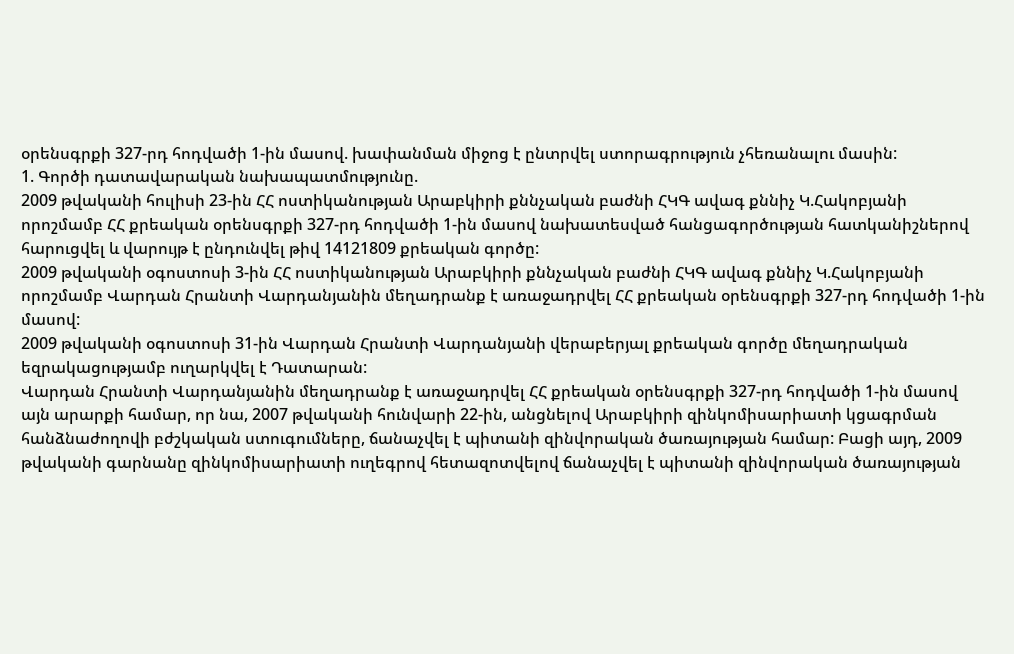օրենսգրքի 327-րդ հոդվածի 1-ին մասով. խափանման միջոց է ընտրվել ստորագրություն չհեռանալու մասին:
1. Գործի դատավարական նախապատմությունը.
2009 թվականի հուլիսի 23-ին ՀՀ ոստիկանության Արաբկիրի քննչական բաժնի ՀԿԳ ավագ քննիչ Կ.Հակոբյանի որոշմամբ ՀՀ քրեական օրենսգրքի 327-րդ հոդվածի 1-ին մասով նախատեսված հանցագործության հատկանիշներով հարուցվել և վարույթ է ընդունվել թիվ 14121809 քրեական գործը:
2009 թվականի օգոստոսի 3-ին ՀՀ ոստիկանության Արաբկիրի քննչական բաժնի ՀԿԳ ավագ քննիչ Կ.Հակոբյանի որոշմամբ Վարդան Հրանտի Վարդանյանին մեղադրանք է առաջադրվել ՀՀ քրեական օրենսգրքի 327-րդ հոդվածի 1-ին մասով:
2009 թվականի օգոստոսի 31-ին Վարդան Հրանտի Վարդանյանի վերաբերյալ քրեական գործը մեղադրական եզրակացությամբ ուղարկվել է Դատարան:
Վարդան Հրանտի Վարդանյանին մեղադրանք է առաջադրվել ՀՀ քրեական օրենսգրքի 327-րդ հոդվածի 1-ին մասով այն արարքի համար, որ նա, 2007 թվականի հունվարի 22-ին, անցնելով Արաբկիրի զինկոմիսարիատի կցագրման հանձնաժողովի բժշկական ստուգումները, ճանաչվել է պիտանի զինվորական ծառայության համար: Բացի այդ, 2009 թվականի գարնանը զինկոմիսարիատի ուղեգրով հետազոտվելով ճանաչվել է պիտանի զինվորական ծառայության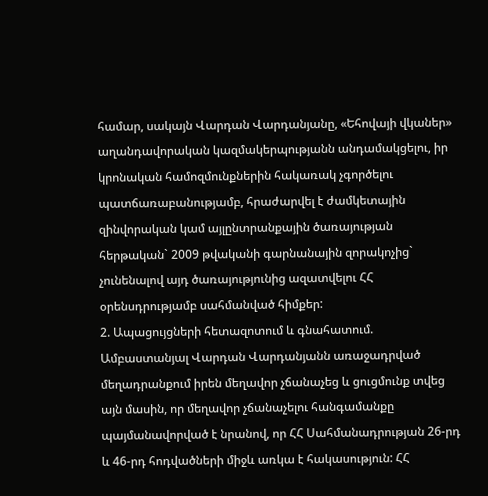համար, սակայն Վարդան Վարդանյանը, «Եհովայի վկաներ» աղանդավորական կազմակերպությանն անդամակցելու, իր կրոնական համոզմունքներին հակառակ չգործելու պատճառաբանությամբ, հրաժարվել է ժամկետային զինվորական կամ այլընտրանքային ծառայության հերթական` 2009 թվականի գարնանային զորակոչից` չունենալով այդ ծառայությունից ազատվելու ՀՀ օրենսդրությամբ սահմանված հիմքեր:
2. Ապացույցների հետազոտում և գնահատում.
Ամբաստանյալ Վարդան Վարդանյանն առաջադրված մեղադրանքում իրեն մեղավոր չճանաչեց և ցուցմունք տվեց այն մասին, որ մեղավոր չճանաչելու հանգամանքը պայմանավորված է նրանով, որ ՀՀ Սահմանադրության 26-րդ և 46-րդ հոդվածների միջև առկա է հակասություն: ՀՀ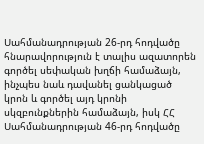Սահմանադրության 26-րդ հոդվածը հնարավորություն է տալիս ազատորեն գործել սեփական խղճի համաձայն, ինչպես նաև դավանել ցանկացած կրոն և գործել այդ կրոնի սկզբունքներին համաձայն, իսկ ՀՀ Սահմանադրության 46-րդ հոդվածը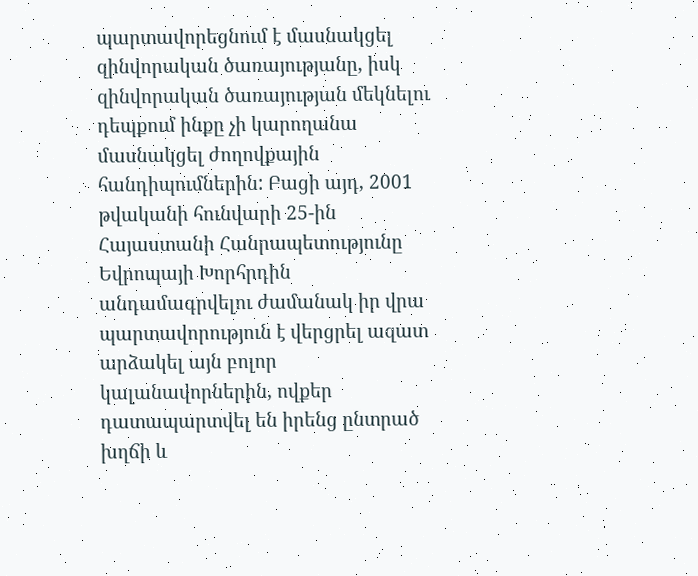պարտավորեցնում է մասնակցել զինվորական ծառայությանը, իսկ զինվորական ծառայության մեկնելու դեպքում ինքը չի կարողանա մասնակցել ժողովքային հանդիպումներին: Բացի այդ, 2001 թվականի հունվարի 25-ին Հայաստանի Հանրապետությունը Եվրոպայի Խորհրդին անդամագրվելու ժամանակ իր վրա պարտավորություն է վերցրել ազատ արձակել այն բոլոր կալանավորներին, ովքեր դատապարտվել են իրենց ընտրած խղճի և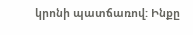կրոնի պատճառով: Ինքը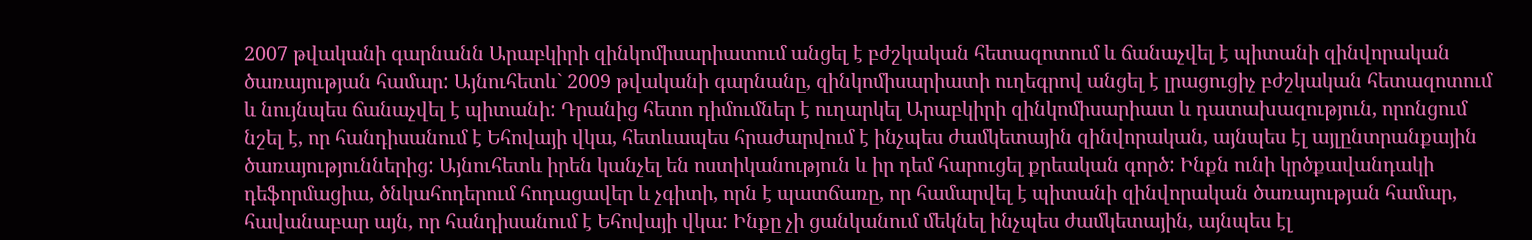2007 թվականի գարնանն Արաբկիրի զինկոմիսարիատում անցել է բժշկական հետազոտում և ճանաչվել է պիտանի զինվորական ծառայության համար: Այնուհետև` 2009 թվականի գարնանը, զինկոմիսարիատի ուղեգրով անցել է լրացուցիչ բժշկական հետազոտում և նույնպես ճանաչվել է պիտանի: Դրանից հետո դիմումներ է ուղարկել Արաբկիրի զինկոմիսարիատ և դատախազություն, որոնցում նշել է, որ հանդիսանում է Եհովայի վկա, հետևապես հրաժարվում է ինչպես ժամկետային զինվորական, այնպես էլ այլընտրանքային ծառայություններից: Այնուհետև իրեն կանչել են ոստիկանություն և իր դեմ հարուցել քրեական գործ: Ինքն ունի կրծքավանդակի դեֆորմացիա, ծնկահոդերում հոդացավեր և չգիտի, որն է պատճառը, որ համարվել է պիտանի զինվորական ծառայության համար, հավանաբար այն, որ հանդիսանում է Եհովայի վկա: Ինքը չի ցանկանում մեկնել ինչպես ժամկետային, այնպես էլ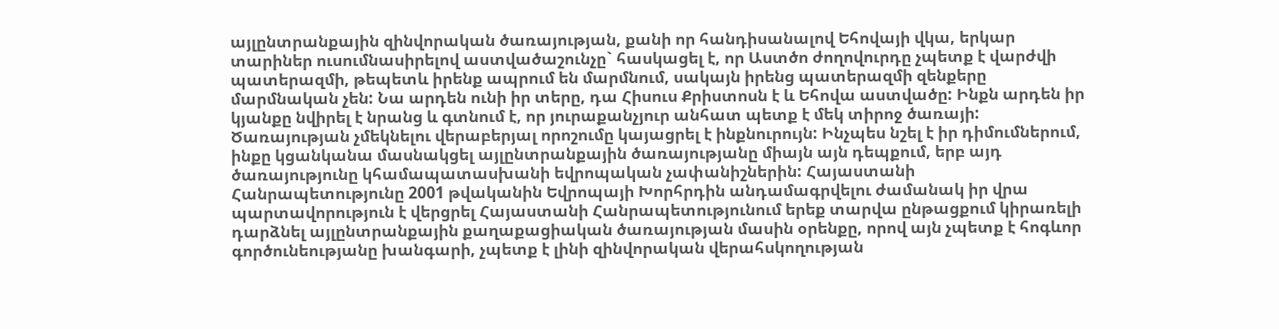այլընտրանքային զինվորական ծառայության, քանի որ հանդիսանալով Եհովայի վկա, երկար տարիներ ուսումնասիրելով աստվածաշունչը` հասկացել է, որ Աստծո ժողովուրդը չպետք է վարժվի պատերազմի, թեպետև իրենք ապրում են մարմնում, սակայն իրենց պատերազմի զենքերը մարմնական չեն: Նա արդեն ունի իր տերը, դա Հիսուս Քրիստոսն է և Եհովա աստվածը: Ինքն արդեն իր կյանքը նվիրել է նրանց և գտնում է, որ յուրաքանչյուր անհատ պետք է մեկ տիրոջ ծառայի: Ծառայության չմեկնելու վերաբերյալ որոշումը կայացրել է ինքնուրույն: Ինչպես նշել է իր դիմումներում, ինքը կցանկանա մասնակցել այլընտրանքային ծառայությանը միայն այն դեպքում, երբ այդ ծառայությունը կհամապատասխանի եվրոպական չափանիշներին: Հայաստանի Հանրապետությունը 2001 թվականին Եվրոպայի Խորհրդին անդամագրվելու ժամանակ իր վրա պարտավորություն է վերցրել Հայաստանի Հանրապետությունում երեք տարվա ընթացքում կիրառելի դարձնել այլընտրանքային քաղաքացիական ծառայության մասին օրենքը, որով այն չպետք է հոգևոր գործունեությանը խանգարի, չպետք է լինի զինվորական վերահսկողության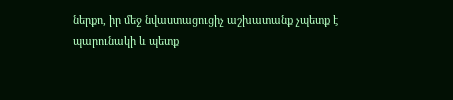ներքո, իր մեջ նվաստացուցիչ աշխատանք չպետք է պարունակի և պետք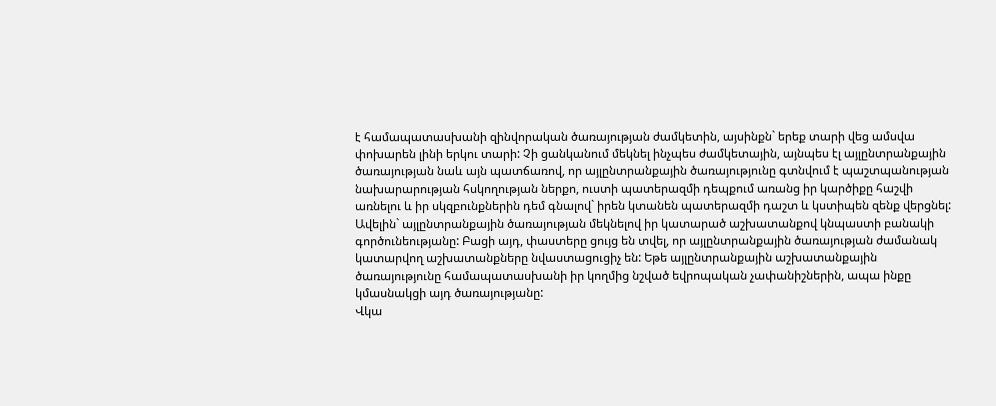է համապատասխանի զինվորական ծառայության ժամկետին, այսինքն` երեք տարի վեց ամսվա փոխարեն լինի երկու տարի: Չի ցանկանում մեկնել ինչպես ժամկետային, այնպես էլ այլընտրանքային ծառայության նաև այն պատճառով, որ այլընտրանքային ծառայությունը գտնվում է պաշտպանության նախարարության հսկողության ներքո, ուստի պատերազմի դեպքում առանց իր կարծիքը հաշվի առնելու և իր սկզբունքներին դեմ գնալով` իրեն կտանեն պատերազմի դաշտ և կստիպեն զենք վերցնել: Ավելին` այլընտրանքային ծառայության մեկնելով իր կատարած աշխատանքով կնպաստի բանակի գործունեությանը: Բացի այդ, փաստերը ցույց են տվել, որ այլընտրանքային ծառայության ժամանակ կատարվող աշխատանքները նվաստացուցիչ են: Եթե այլընտրանքային աշխատանքային ծառայությունը համապատասխանի իր կողմից նշված եվրոպական չափանիշներին, ապա ինքը կմասնակցի այդ ծառայությանը:
Վկա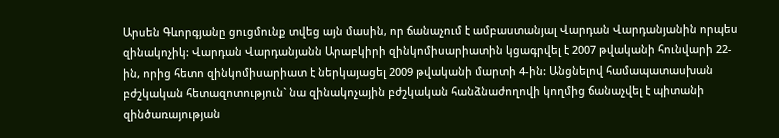Արսեն Գևորգյանը ցուցմունք տվեց այն մասին, որ ճանաչում է ամբաստանյալ Վարդան Վարդանյանին որպես զինակոչիկ: Վարդան Վարդանյանն Արաբկիրի զինկոմիսարիատին կցագրվել է 2007 թվականի հունվարի 22-ին, որից հետո զինկոմիսարիատ է ներկայացել 2009 թվականի մարտի 4-ին: Անցնելով համապատասխան բժշկական հետազոտություն` նա զինակոչային բժշկական հանձնաժողովի կողմից ճանաչվել է պիտանի զինծառայության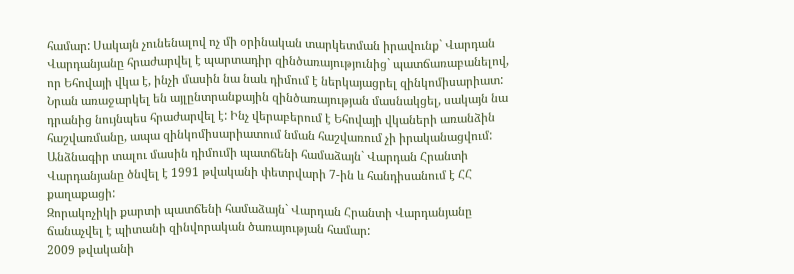համար: Սակայն չունենալով ոչ մի օրինական տարկետման իրավունք` Վարդան Վարդանյանը հրաժարվել է պարտադիր զինծառայությունից` պատճառաբանելով, որ Եհովայի վկա է, ինչի մասին նա նաև դիմում է ներկայացրել զինկոմիսարիատ: Նրան առաջարկել են այլընտրանքային զինծառայության մասնակցել, սակայն նա դրանից նույնպես հրաժարվել է: Ինչ վերաբերում է Եհովայի վկաների առանձին հաշվառմանը, ապա զինկոմիսարիատում նման հաշվառում չի իրականացվում:
Անձնագիր տալու մասին դիմումի պատճենի համաձայն` Վարդան Հրանտի Վարդանյանը ծնվել է 1991 թվականի փետրվարի 7-ին և հանդիսանում է ՀՀ քաղաքացի:
Զորակոչիկի քարտի պատճենի համաձայն` Վարդան Հրանտի Վարդանյանը ճանաչվել է պիտանի զինվորական ծառայության համար:
2009 թվականի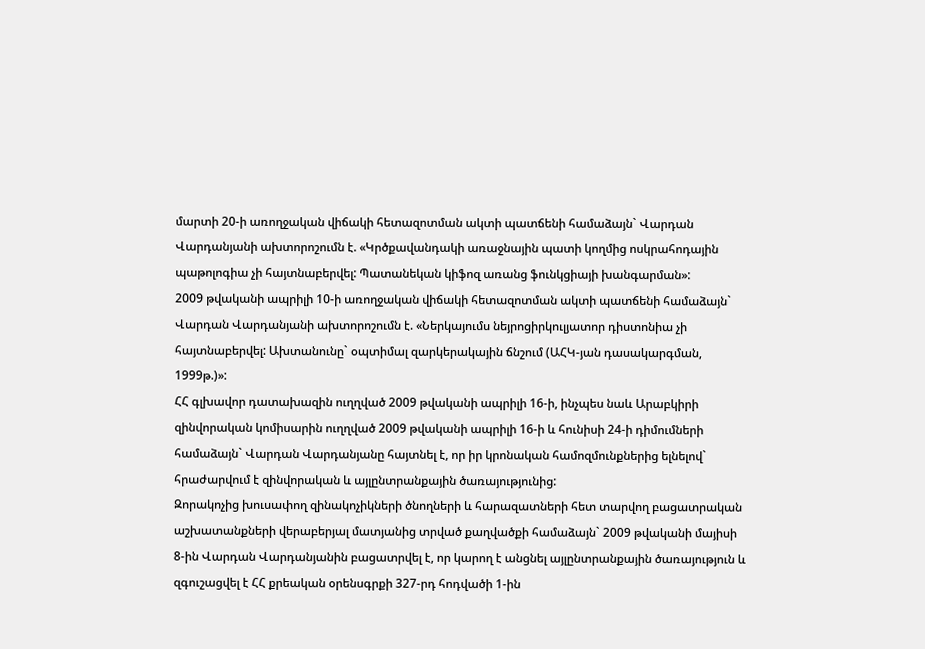մարտի 20-ի առողջական վիճակի հետազոտման ակտի պատճենի համաձայն` Վարդան Վարդանյանի ախտորոշումն է. «Կրծքավանդակի առաջնային պատի կողմից ոսկրահոդային պաթոլոգիա չի հայտնաբերվել: Պատանեկան կիֆոզ առանց ֆունկցիայի խանգարման»:
2009 թվականի ապրիլի 10-ի առողջական վիճակի հետազոտման ակտի պատճենի համաձայն` Վարդան Վարդանյանի ախտորոշումն է. «Ներկայումս նեյրոցիրկուլյատոր դիստոնիա չի հայտնաբերվել: Ախտանունը` օպտիմալ զարկերակային ճնշում (ԱՀԿ-յան դասակարգման, 1999թ.)»:
ՀՀ գլխավոր դատախազին ուղղված 2009 թվականի ապրիլի 16-ի, ինչպես նաև Արաբկիրի զինվորական կոմիսարին ուղղված 2009 թվականի ապրիլի 16-ի և հունիսի 24-ի դիմումների համաձայն` Վարդան Վարդանյանը հայտնել է, որ իր կրոնական համոզմունքներից ելնելով` հրաժարվում է զինվորական և այլընտրանքային ծառայությունից:
Զորակոչից խուսափող զինակոչիկների ծնողների և հարազատների հետ տարվող բացատրական աշխատանքների վերաբերյալ մատյանից տրված քաղվածքի համաձայն` 2009 թվականի մայիսի 8-ին Վարդան Վարդանյանին բացատրվել է, որ կարող է անցնել այլընտրանքային ծառայություն և զգուշացվել է ՀՀ քրեական օրենսգրքի 327-րդ հոդվածի 1-ին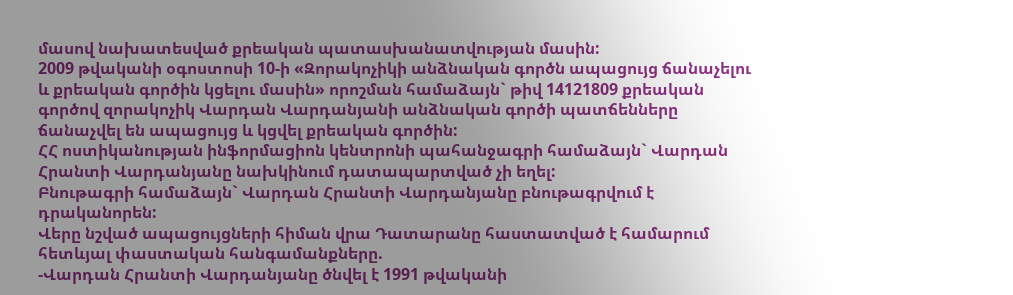մասով նախատեսված քրեական պատասխանատվության մասին:
2009 թվականի օգոստոսի 10-ի «Զորակոչիկի անձնական գործն ապացույց ճանաչելու և քրեական գործին կցելու մասին» որոշման համաձայն` թիվ 14121809 քրեական գործով զորակոչիկ Վարդան Վարդանյանի անձնական գործի պատճենները ճանաչվել են ապացույց և կցվել քրեական գործին:
ՀՀ ոստիկանության ինֆորմացիոն կենտրոնի պահանջագրի համաձայն` Վարդան Հրանտի Վարդանյանը նախկինում դատապարտված չի եղել:
Բնութագրի համաձայն` Վարդան Հրանտի Վարդանյանը բնութագրվում է դրականորեն:
Վերը նշված ապացույցների հիման վրա Դատարանը հաստատված է համարում հետևյալ փաստական հանգամանքները.
-Վարդան Հրանտի Վարդանյանը ծնվել է 1991 թվականի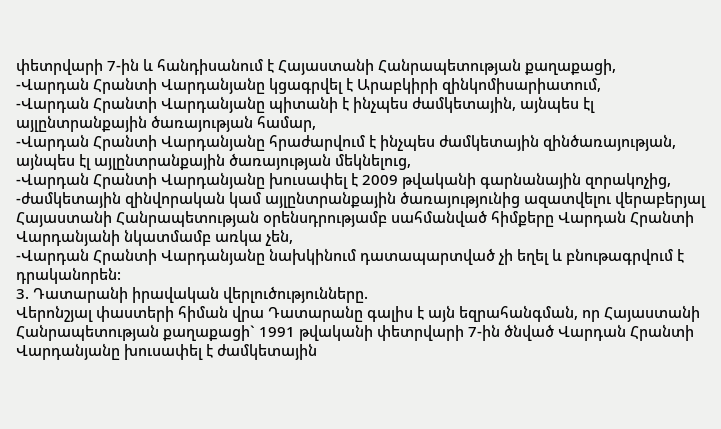փետրվարի 7-ին և հանդիսանում է Հայաստանի Հանրապետության քաղաքացի,
-Վարդան Հրանտի Վարդանյանը կցագրվել է Արաբկիրի զինկոմիսարիատում,
-Վարդան Հրանտի Վարդանյանը պիտանի է ինչպես ժամկետային, այնպես էլ այլընտրանքային ծառայության համար,
-Վարդան Հրանտի Վարդանյանը հրաժարվում է ինչպես ժամկետային զինծառայության, այնպես էլ այլընտրանքային ծառայության մեկնելուց,
-Վարդան Հրանտի Վարդանյանը խուսափել է 2009 թվականի գարնանային զորակոչից,
-ժամկետային զինվորական կամ այլընտրանքային ծառայությունից ազատվելու վերաբերյալ Հայաստանի Հանրապետության օրենսդրությամբ սահմանված հիմքերը Վարդան Հրանտի Վարդանյանի նկատմամբ առկա չեն,
-Վարդան Հրանտի Վարդանյանը նախկինում դատապարտված չի եղել և բնութագրվում է դրականորեն:
3. Դատարանի իրավական վերլուծությունները.
Վերոնշյալ փաստերի հիման վրա Դատարանը գալիս է այն եզրահանգման, որ Հայաստանի Հանրապետության քաղաքացի` 1991 թվականի փետրվարի 7-ին ծնված Վարդան Հրանտի Վարդանյանը խուսափել է ժամկետային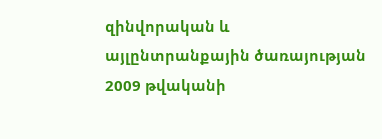զինվորական և այլընտրանքային ծառայության 2009 թվականի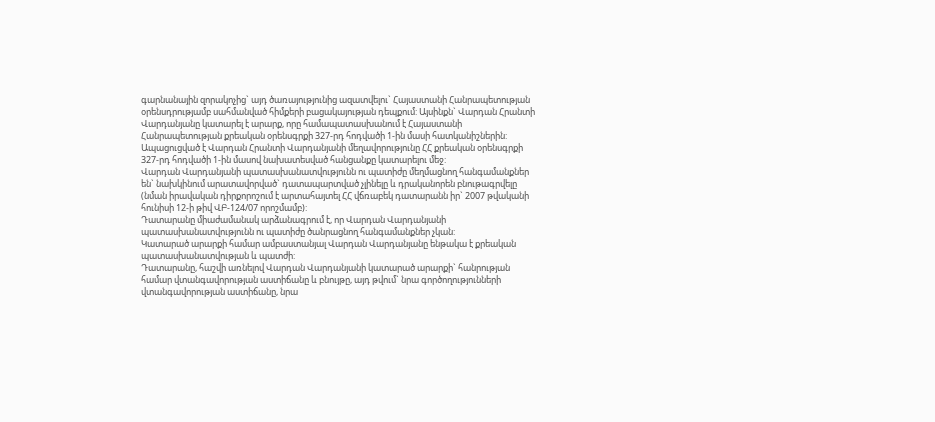գարնանային զորակոչից` այդ ծառայությունից ազատվելու` Հայաստանի Հանրապետության օրենսդրությամբ սահմանված հիմքերի բացակայության դեպքում: Այսինքն` Վարդան Հրանտի Վարդանյանը կատարել է արարք, որը համապատասխանում է Հայաստանի Հանրապետության քրեական օրենսգրքի 327-րդ հոդվածի 1-ին մասի հատկանիշներին:
Ապացուցված է Վարդան Հրանտի Վարդանյանի մեղավորությունը ՀՀ քրեական օրենսգրքի 327-րդ հոդվածի 1-ին մասով նախատեսված հանցանքը կատարելու մեջ:
Վարդան Վարդանյանի պատասխանատվությունն ու պատիժը մեղմացնող հանգամանքներ են` նախկինում արատավորված` դատապարտված չլինելը և դրականորեն բնութագրվելը (նման իրավական դիրքորոշում է արտահայտել ՀՀ վճռաբեկ դատարանն իր` 2007 թվականի հունիսի 12-ի թիվ ՎԲ-124/07 որոշմամբ):
Դատարանը միաժամանակ արձանագրում է, որ Վարդան Վարդանյանի պատասխանատվությունն ու պատիժը ծանրացնող հանգամանքներ չկան:
Կատարած արարքի համար ամբաստանյալ Վարդան Վարդանյանը ենթակա է քրեական պատասխանատվության և պատժի:
Դատարանը, հաշվի առնելով Վարդան Վարդանյանի կատարած արարքի` հանրության համար վտանգավորության աստիճանը և բնույթը, այդ թվում` նրա գործողությունների վտանգավորության աստիճանը, նրա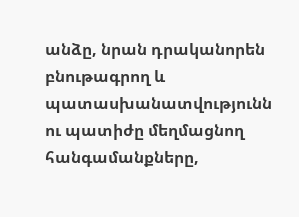անձը, նրան դրականորեն բնութագրող և պատասխանատվությունն ու պատիժը մեղմացնող հանգամանքները,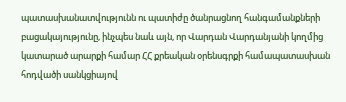պատասխանատվությունն ու պատիժը ծանրացնող հանգամանքների բացակայությունը, ինչպես նաև այն, որ Վարդան Վարդանյանի կողմից կատարած արարքի համար ՀՀ քրեական օրենսգրքի համապատասխան հոդվածի սանկցիայով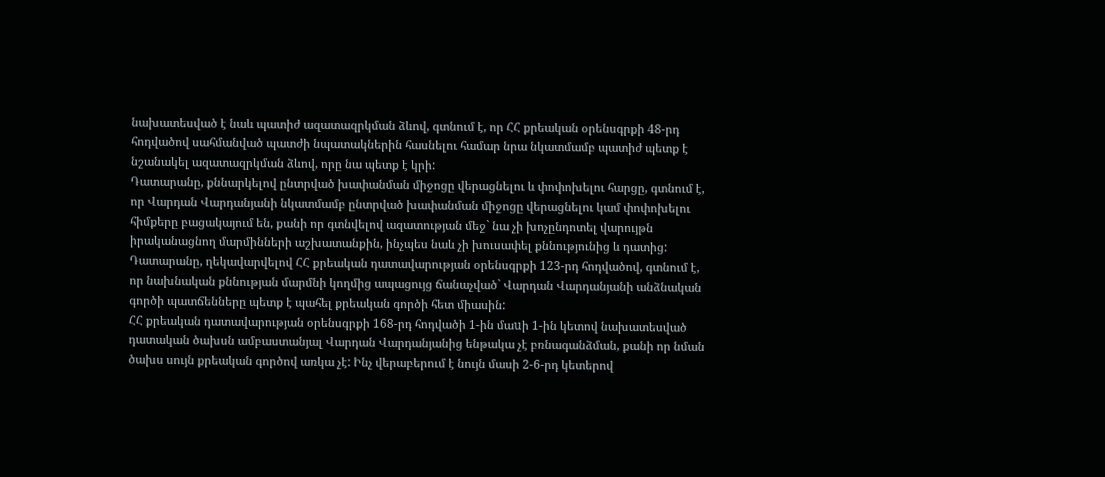նախատեսված է նաև պատիժ ազատազրկման ձևով, գտնում է, որ ՀՀ քրեական օրենսգրքի 48-րդ հոդվածով սահմանված պատժի նպատակներին հասնելու համար նրա նկատմամբ պատիժ պետք է նշանակել ազատազրկման ձևով, որը նա պետք է կրի:
Դատարանը, քննարկելով ընտրված խափանման միջոցը վերացնելու և փոփոխելու հարցը, գտնում է, որ Վարդան Վարդանյանի նկատմամբ ընտրված խափանման միջոցը վերացնելու կամ փոփոխելու հիմքերը բացակայում են, քանի որ գտնվելով ազատության մեջ` նա չի խոչընդոտել վարույթն իրականացնող մարմինների աշխատանքին, ինչպես նաև չի խուսափել քննությունից և դատից:
Դատարանը, ղեկավարվելով ՀՀ քրեական դատավարության օրենսգրքի 123-րդ հոդվածով, գտնում է, որ նախնական քննության մարմնի կողմից ապացույց ճանաչված` Վարդան Վարդանյանի անձնական գործի պատճենները պետք է պահել քրեական գործի հետ միասին:
ՀՀ քրեական դատավարության օրենսգրքի 168-րդ հոդվածի 1-ին մաuի 1-ին կետով նախատեսված դատական ծախսն ամբաստանյալ Վարդան Վարդանյանից ենթակա չէ բռնագանձման, քանի որ նման ծախս սույն քրեական գործով առկա չէ: Ինչ վերաբերում է նույն մասի 2-6-րդ կետերով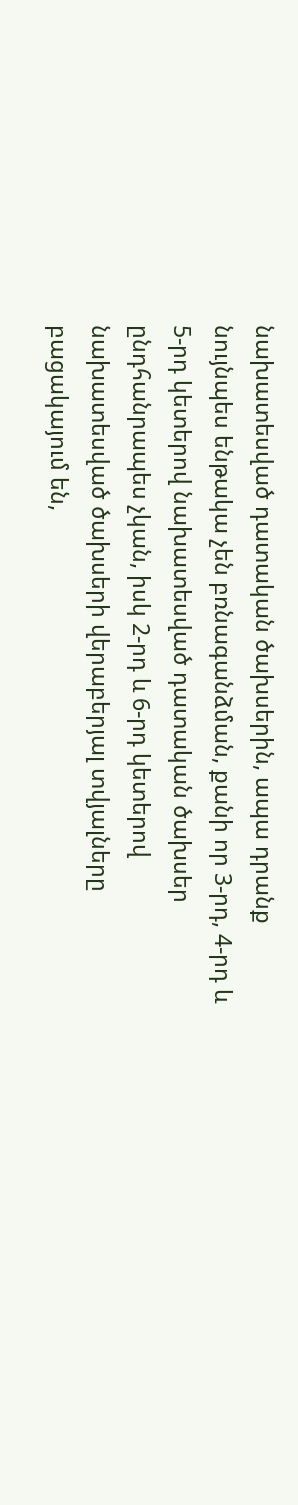նախատեսված դատական ծախսերին, ապա դրանք նույնպես ենթակա չեն բռնագանձման, քանի որ 3-րդ, 4-րդ և 5-րդ կետերով նախատեսված դատական ծախսեր ընդհանրապես չկան, իսկ 2-րդ և 6-րդ կետերով նախատեսված ծախսերի վերաբերյալ տվյալները բացակայում են,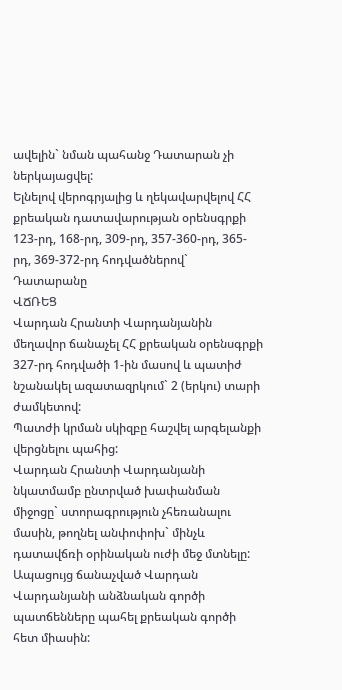ավելին` նման պահանջ Դատարան չի ներկայացվել:
Ելնելով վերոգրյալից և ղեկավարվելով ՀՀ քրեական դատավարության օրենսգրքի 123-րդ, 168-րդ, 309-րդ, 357-360-րդ, 365-րդ, 369-372-րդ հոդվածներով` Դատարանը
ՎՃՌԵՑ
Վարդան Հրանտի Վարդանյանին մեղավոր ճանաչել ՀՀ քրեական օրենսգրքի 327-րդ հոդվածի 1-ին մասով և պատիժ նշանակել ազատազրկում` 2 (երկու) տարի ժամկետով:
Պատժի կրման սկիզբը հաշվել արգելանքի վերցնելու պահից:
Վարդան Հրանտի Վարդանյանի նկատմամբ ընտրված խափանման միջոցը` ստորագրություն չհեռանալու մասին, թողնել անփոփոխ` մինչև դատավճռի օրինական ուժի մեջ մտնելը:
Ապացույց ճանաչված Վարդան Վարդանյանի անձնական գործի պատճենները պահել քրեական գործի հետ միասին: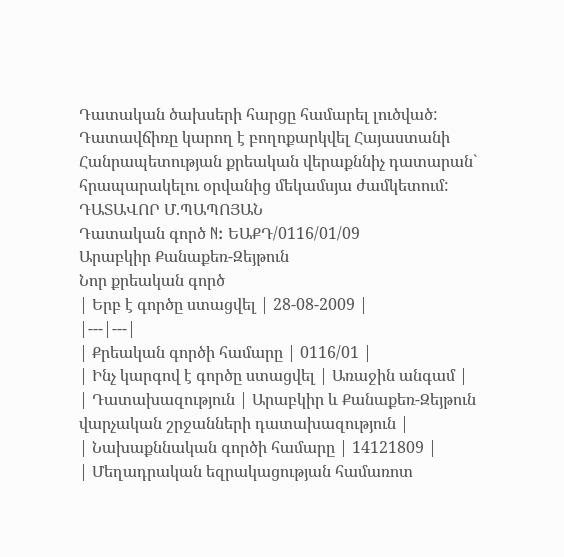Դատական ծախսերի հարցը համարել լուծված:
Դատավճիռը կարող է բողոքարկվել Հայաստանի Հանրապետության քրեական վերաքննիչ դատարան` հրապարակելու օրվանից մեկամսյա ժամկետում:
ԴԱՏԱՎՈՐ Մ.ՊԱՊՈՅԱՆ
Դատական գործ N: ԵԱՔԴ/0116/01/09
Արաբկիր Քանաքեռ-Զեյթուն
Նոր քրեական գործ
| Երբ է գործը ստացվել | 28-08-2009 |
|---|---|
| Քրեական գործի համարը | 0116/01 |
| Ինչ կարգով է գործը ստացվել | Առաջին անգամ |
| Դատախազություն | Արաբկիր և Քանաքեռ-Զեյթուն վարչական շրջանների դատախազություն |
| Նախաքննական գործի համարը | 14121809 |
| Մեղադրական եզրակացության համառոտ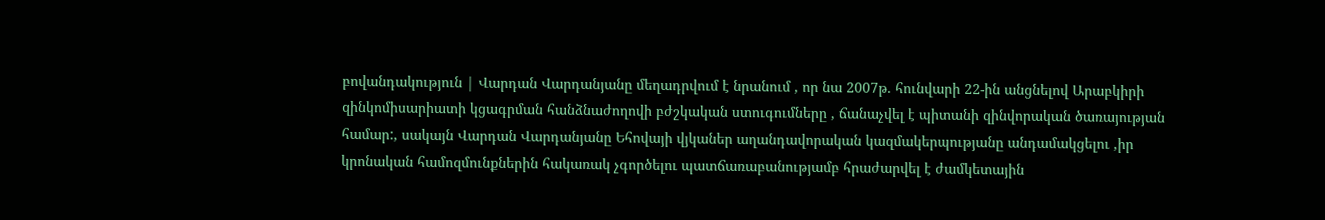բովանդակություն | Վարդան Վարդանյանը մեղադրվում է նրանում , որ նա 2007թ. հունվարի 22-ին անցնելով Արաբկիրի զինկոմիսարիատի կցագրման հանձնաժողովի բժշկական ստուգումները , ճանաչվել է պիտանի զինվորական ծառայության համար:, սակայն Վարդան Վարդանյանը Եհովայի վյկաներ աղանդավորական կազմակերպությանը անդամակցելու ,իր կրոնական համոզմունքներին հակառակ չգործելու պատճառաբանությամբ հրաժարվել է ժամկետային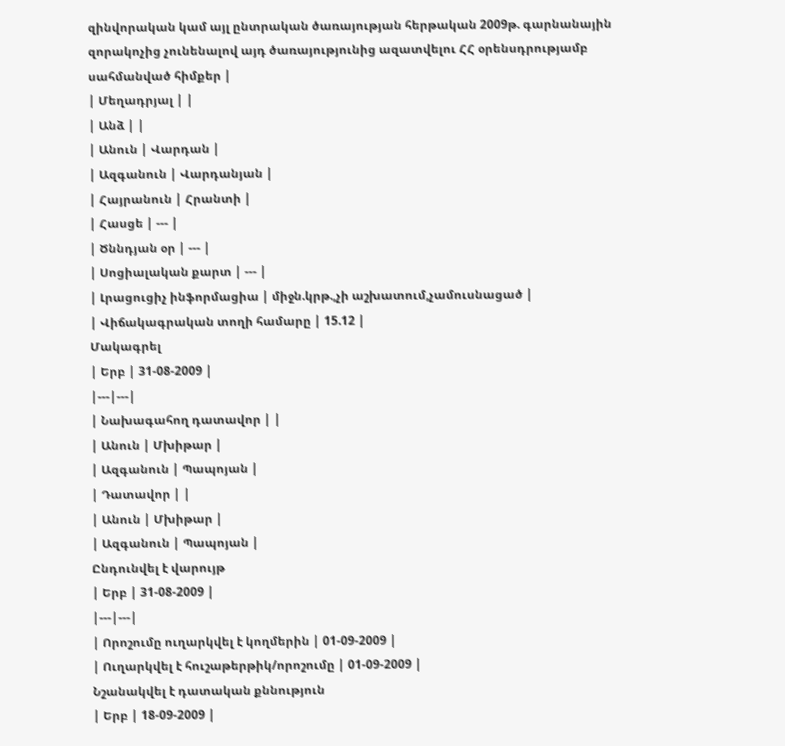զինվորական կամ այլ ընտրական ծառայության հերթական 2009թ. գարնանային զորակոչից չունենալով այդ ծառայությունից ազատվելու ՀՀ օրենսդրությամբ սահմանված հիմքեր |
| Մեղադրյալ | |
| Անձ | |
| Անուն | Վարդան |
| Ազգանուն | Վարդանյան |
| Հայրանուն | Հրանտի |
| Հասցե | --- |
| Ծննդյան օր | --- |
| Սոցիալական քարտ | --- |
| Լրացուցիչ ինֆորմացիա | միջն.կրթ.,չի աշխատում,չամուսնացած |
| Վիճակագրական տողի համարը | 15.12 |
Մակագրել
| Երբ | 31-08-2009 |
|---|---|
| Նախագահող դատավոր | |
| Անուն | Մխիթար |
| Ազգանուն | Պապոյան |
| Դատավոր | |
| Անուն | Մխիթար |
| Ազգանուն | Պապոյան |
Ընդունվել է վարույթ
| Երբ | 31-08-2009 |
|---|---|
| Որոշումը ուղարկվել է կողմերին | 01-09-2009 |
| Ուղարկվել է հուշաթերթիկ/որոշումը | 01-09-2009 |
Նշանակվել է դատական քննություն
| Երբ | 18-09-2009 |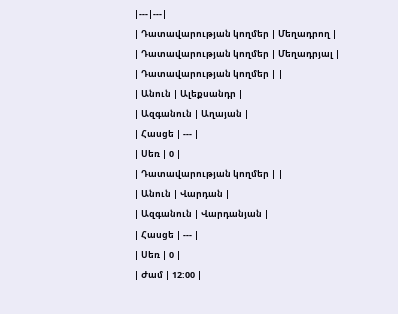|---|---|
| Դատավարության կողմեր | Մեղադրող |
| Դատավարության կողմեր | Մեղադրյալ |
| Դատավարության կողմեր | |
| Անուն | Ալեքսանդր |
| Ազգանուն | Աղայան |
| Հասցե | --- |
| Սեռ | 0 |
| Դատավարության կողմեր | |
| Անուն | Վարդան |
| Ազգանուն | Վարդանյան |
| Հասցե | --- |
| Սեռ | 0 |
| Ժամ | 12:00 |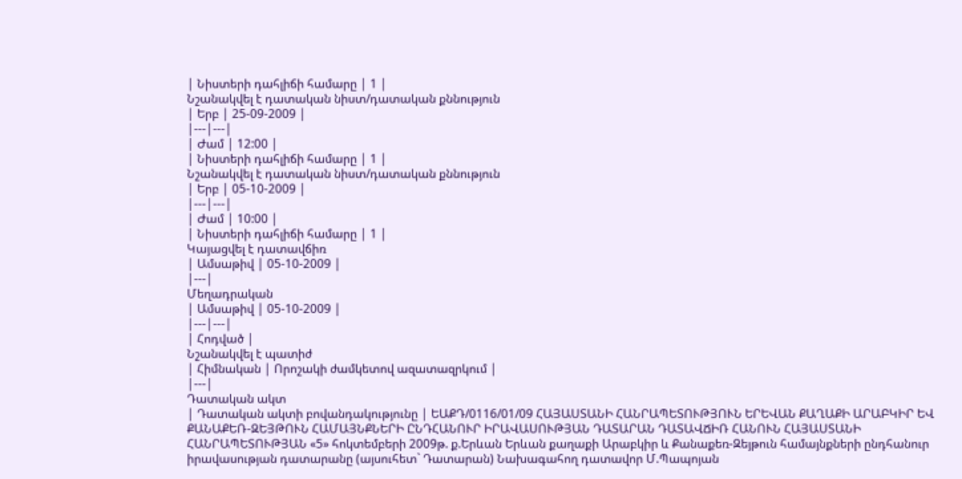| Նիստերի դահլիճի համարը | 1 |
Նշանակվել է դատական նիստ/դատական քննություն
| Երբ | 25-09-2009 |
|---|---|
| Ժամ | 12:00 |
| Նիստերի դահլիճի համարը | 1 |
Նշանակվել է դատական նիստ/դատական քննություն
| Երբ | 05-10-2009 |
|---|---|
| Ժամ | 10:00 |
| Նիստերի դահլիճի համարը | 1 |
Կայացվել է դատավճիռ
| Ամսաթիվ | 05-10-2009 |
|---|
Մեղադրական
| Ամսաթիվ | 05-10-2009 |
|---|---|
| Հոդված |
Նշանակվել է պատիժ
| Հիմնական | Որոշակի ժամկետով ազատազրկում |
|---|
Դատական ակտ
| Դատական ակտի բովանդակությունը | ԵԱՔԴ/0116/01/09 ՀԱՅԱՍՏԱՆԻ ՀԱՆՐԱՊԵՏՈՒԹՅՈՒՆ ԵՐԵՎԱՆ ՔԱՂԱՔԻ ԱՐԱԲԿԻՐ ԵՎ ՔԱՆԱՔԵՌ-ԶԵՅԹՈՒՆ ՀԱՄԱՅՆՔՆԵՐԻ ԸՆԴՀԱՆՈՒՐ ԻՐԱՎԱՍՈՒԹՅԱՆ ԴԱՏԱՐԱՆ ԴԱՏԱՎՃԻՌ ՀԱՆՈՒՆ ՀԱՅԱՍՏԱՆԻ ՀԱՆՐԱՊԵՏՈՒԹՅԱՆ «5» հոկտեմբերի 2009թ. ք.Երևան Երևան քաղաքի Արաբկիր և Քանաքեռ-Զեյթուն համայնքների ընդհանուր իրավասության դատարանը (այսուհետ` Դատարան) Նախագահող դատավոր Մ.Պապոյան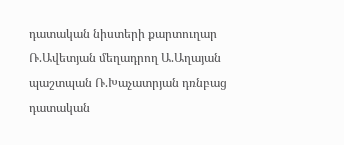դատական նիստերի քարտուղար Ռ.Ավետյան մեղադրող Ա.Աղայան պաշտպան Ռ.Խաչատրյան դռնբաց դատական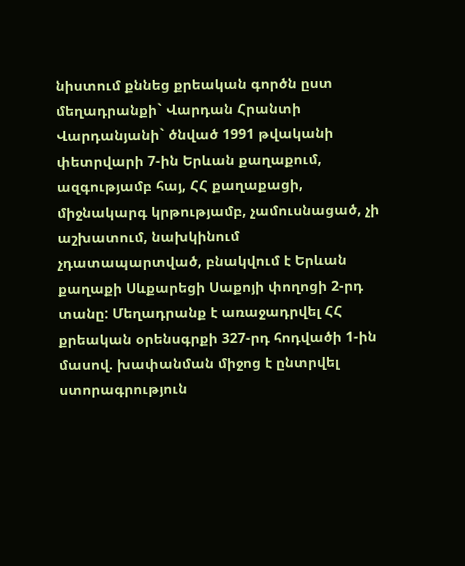նիստում քննեց քրեական գործն ըստ մեղադրանքի` Վարդան Հրանտի Վարդանյանի` ծնված 1991 թվականի փետրվարի 7-ին Երևան քաղաքում, ազգությամբ հայ, ՀՀ քաղաքացի, միջնակարգ կրթությամբ, չամուսնացած, չի աշխատում, նախկինում չդատապարտված, բնակվում է Երևան քաղաքի Սևքարեցի Սաքոյի փողոցի 2-րդ տանը: Մեղադրանք է առաջադրվել ՀՀ քրեական օրենսգրքի 327-րդ հոդվածի 1-ին մասով. խափանման միջոց է ընտրվել ստորագրություն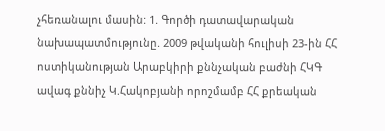չհեռանալու մասին: 1. Գործի դատավարական նախապատմությունը. 2009 թվականի հուլիսի 23-ին ՀՀ ոստիկանության Արաբկիրի քննչական բաժնի ՀԿԳ ավագ քննիչ Կ.Հակոբյանի որոշմամբ ՀՀ քրեական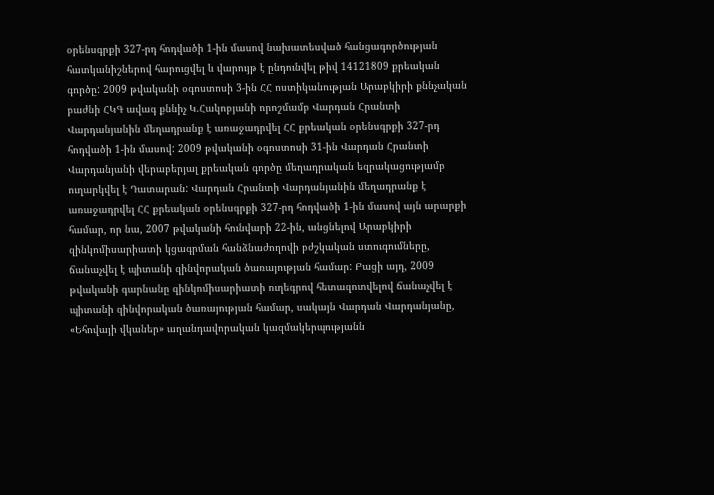օրենսգրքի 327-րդ հոդվածի 1-ին մասով նախատեսված հանցագործության հատկանիշներով հարուցվել և վարույթ է ընդունվել թիվ 14121809 քրեական գործը: 2009 թվականի օգոստոսի 3-ին ՀՀ ոստիկանության Արաբկիրի քննչական բաժնի ՀԿԳ ավագ քննիչ Կ.Հակոբյանի որոշմամբ Վարդան Հրանտի Վարդանյանին մեղադրանք է առաջադրվել ՀՀ քրեական օրենսգրքի 327-րդ հոդվածի 1-ին մասով: 2009 թվականի օգոստոսի 31-ին Վարդան Հրանտի Վարդանյանի վերաբերյալ քրեական գործը մեղադրական եզրակացությամբ ուղարկվել է Դատարան: Վարդան Հրանտի Վարդանյանին մեղադրանք է առաջադրվել ՀՀ քրեական օրենսգրքի 327-րդ հոդվածի 1-ին մասով այն արարքի համար, որ նա, 2007 թվականի հունվարի 22-ին, անցնելով Արաբկիրի զինկոմիսարիատի կցագրման հանձնաժողովի բժշկական ստուգումները, ճանաչվել է պիտանի զինվորական ծառայության համար: Բացի այդ, 2009 թվականի գարնանը զինկոմիսարիատի ուղեգրով հետազոտվելով ճանաչվել է պիտանի զինվորական ծառայության համար, սակայն Վարդան Վարդանյանը, «Եհովայի վկաներ» աղանդավորական կազմակերպությանն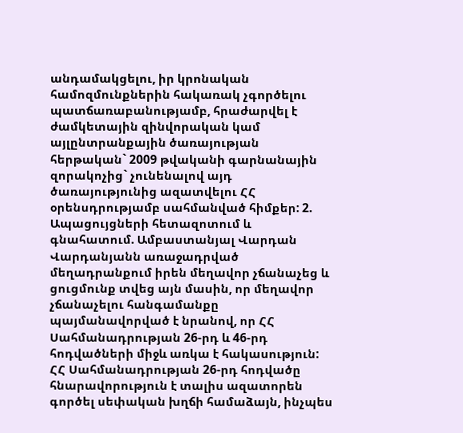անդամակցելու, իր կրոնական համոզմունքներին հակառակ չգործելու պատճառաբանությամբ, հրաժարվել է ժամկետային զինվորական կամ այլընտրանքային ծառայության հերթական` 2009 թվականի գարնանային զորակոչից` չունենալով այդ ծառայությունից ազատվելու ՀՀ օրենսդրությամբ սահմանված հիմքեր: 2. Ապացույցների հետազոտում և գնահատում. Ամբաստանյալ Վարդան Վարդանյանն առաջադրված մեղադրանքում իրեն մեղավոր չճանաչեց և ցուցմունք տվեց այն մասին, որ մեղավոր չճանաչելու հանգամանքը պայմանավորված է նրանով, որ ՀՀ Սահմանադրության 26-րդ և 46-րդ հոդվածների միջև առկա է հակասություն: ՀՀ Սահմանադրության 26-րդ հոդվածը հնարավորություն է տալիս ազատորեն գործել սեփական խղճի համաձայն, ինչպես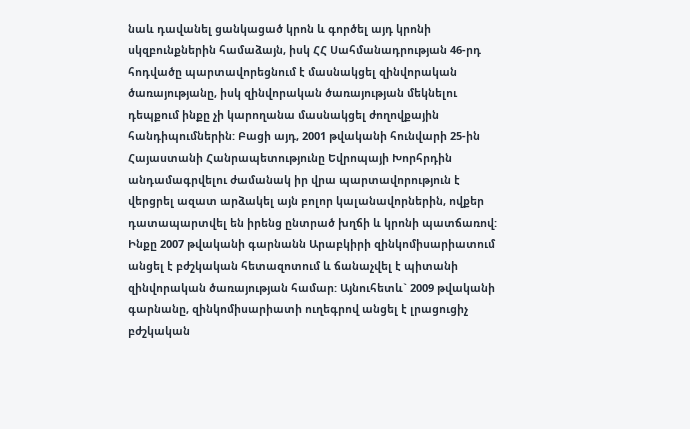նաև դավանել ցանկացած կրոն և գործել այդ կրոնի սկզբունքներին համաձայն, իսկ ՀՀ Սահմանադրության 46-րդ հոդվածը պարտավորեցնում է մասնակցել զինվորական ծառայությանը, իսկ զինվորական ծառայության մեկնելու դեպքում ինքը չի կարողանա մասնակցել ժողովքային հանդիպումներին: Բացի այդ, 2001 թվականի հունվարի 25-ին Հայաստանի Հանրապետությունը Եվրոպայի Խորհրդին անդամագրվելու ժամանակ իր վրա պարտավորություն է վերցրել ազատ արձակել այն բոլոր կալանավորներին, ովքեր դատապարտվել են իրենց ընտրած խղճի և կրոնի պատճառով: Ինքը 2007 թվականի գարնանն Արաբկիրի զինկոմիսարիատում անցել է բժշկական հետազոտում և ճանաչվել է պիտանի զինվորական ծառայության համար: Այնուհետև` 2009 թվականի գարնանը, զինկոմիսարիատի ուղեգրով անցել է լրացուցիչ բժշկական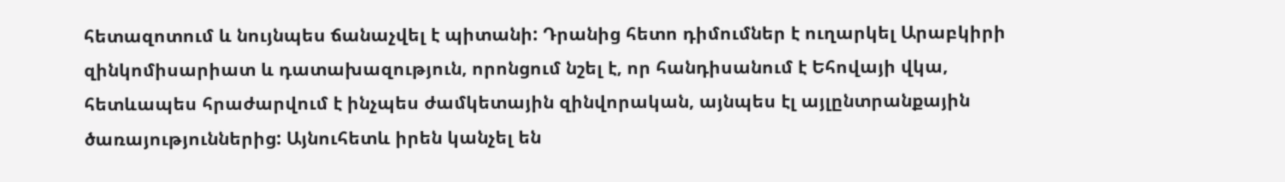հետազոտում և նույնպես ճանաչվել է պիտանի: Դրանից հետո դիմումներ է ուղարկել Արաբկիրի զինկոմիսարիատ և դատախազություն, որոնցում նշել է, որ հանդիսանում է Եհովայի վկա, հետևապես հրաժարվում է ինչպես ժամկետային զինվորական, այնպես էլ այլընտրանքային ծառայություններից: Այնուհետև իրեն կանչել են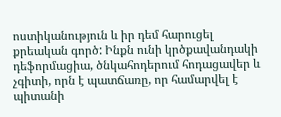ոստիկանություն և իր դեմ հարուցել քրեական գործ: Ինքն ունի կրծքավանդակի դեֆորմացիա, ծնկահոդերում հոդացավեր և չգիտի, որն է պատճառը, որ համարվել է պիտանի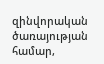զինվորական ծառայության համար,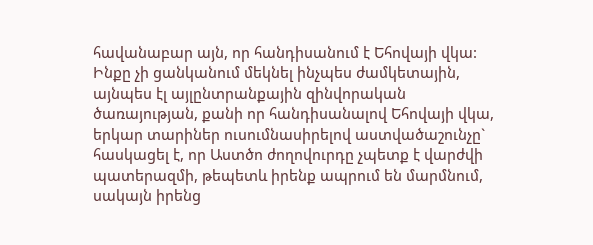հավանաբար այն, որ հանդիսանում է Եհովայի վկա: Ինքը չի ցանկանում մեկնել ինչպես ժամկետային, այնպես էլ այլընտրանքային զինվորական ծառայության, քանի որ հանդիսանալով Եհովայի վկա, երկար տարիներ ուսումնասիրելով աստվածաշունչը` հասկացել է, որ Աստծո ժողովուրդը չպետք է վարժվի պատերազմի, թեպետև իրենք ապրում են մարմնում, սակայն իրենց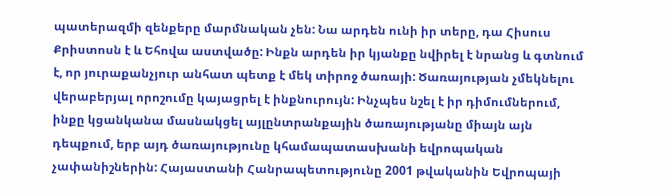պատերազմի զենքերը մարմնական չեն: Նա արդեն ունի իր տերը, դա Հիսուս Քրիստոսն է և Եհովա աստվածը: Ինքն արդեն իր կյանքը նվիրել է նրանց և գտնում է, որ յուրաքանչյուր անհատ պետք է մեկ տիրոջ ծառայի: Ծառայության չմեկնելու վերաբերյալ որոշումը կայացրել է ինքնուրույն: Ինչպես նշել է իր դիմումներում, ինքը կցանկանա մասնակցել այլընտրանքային ծառայությանը միայն այն դեպքում, երբ այդ ծառայությունը կհամապատասխանի եվրոպական չափանիշներին: Հայաստանի Հանրապետությունը 2001 թվականին Եվրոպայի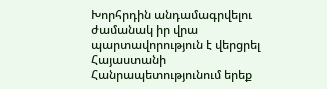Խորհրդին անդամագրվելու ժամանակ իր վրա պարտավորություն է վերցրել Հայաստանի Հանրապետությունում երեք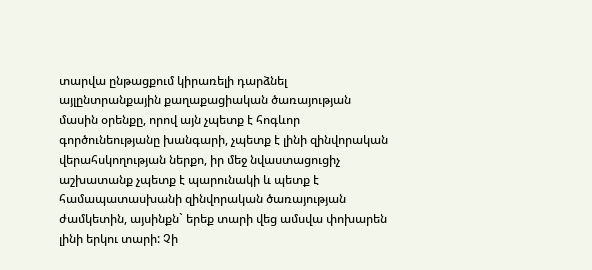տարվա ընթացքում կիրառելի դարձնել այլընտրանքային քաղաքացիական ծառայության մասին օրենքը, որով այն չպետք է հոգևոր գործունեությանը խանգարի, չպետք է լինի զինվորական վերահսկողության ներքո, իր մեջ նվաստացուցիչ աշխատանք չպետք է պարունակի և պետք է համապատասխանի զինվորական ծառայության ժամկետին, այսինքն` երեք տարի վեց ամսվա փոխարեն լինի երկու տարի: Չի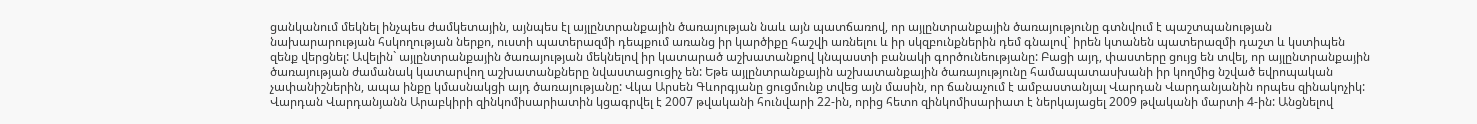ցանկանում մեկնել ինչպես ժամկետային, այնպես էլ այլընտրանքային ծառայության նաև այն պատճառով, որ այլընտրանքային ծառայությունը գտնվում է պաշտպանության նախարարության հսկողության ներքո, ուստի պատերազմի դեպքում առանց իր կարծիքը հաշվի առնելու և իր սկզբունքներին դեմ գնալով` իրեն կտանեն պատերազմի դաշտ և կստիպեն զենք վերցնել: Ավելին` այլընտրանքային ծառայության մեկնելով իր կատարած աշխատանքով կնպաստի բանակի գործունեությանը: Բացի այդ, փաստերը ցույց են տվել, որ այլընտրանքային ծառայության ժամանակ կատարվող աշխատանքները նվաստացուցիչ են: Եթե այլընտրանքային աշխատանքային ծառայությունը համապատասխանի իր կողմից նշված եվրոպական չափանիշներին, ապա ինքը կմասնակցի այդ ծառայությանը: Վկա Արսեն Գևորգյանը ցուցմունք տվեց այն մասին, որ ճանաչում է ամբաստանյալ Վարդան Վարդանյանին որպես զինակոչիկ: Վարդան Վարդանյանն Արաբկիրի զինկոմիսարիատին կցագրվել է 2007 թվականի հունվարի 22-ին, որից հետո զինկոմիսարիատ է ներկայացել 2009 թվականի մարտի 4-ին: Անցնելով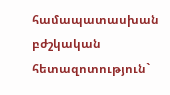համապատասխան բժշկական հետազոտություն`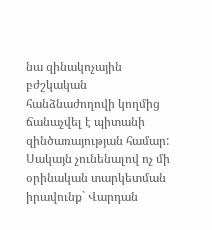նա զինակոչային բժշկական հանձնաժողովի կողմից ճանաչվել է պիտանի զինծառայության համար: Սակայն չունենալով ոչ մի օրինական տարկետման իրավունք` Վարդան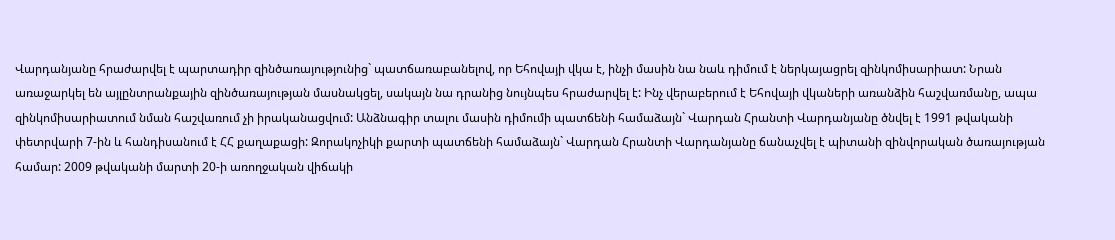Վարդանյանը հրաժարվել է պարտադիր զինծառայությունից` պատճառաբանելով, որ Եհովայի վկա է, ինչի մասին նա նաև դիմում է ներկայացրել զինկոմիսարիատ: Նրան առաջարկել են այլընտրանքային զինծառայության մասնակցել, սակայն նա դրանից նույնպես հրաժարվել է: Ինչ վերաբերում է Եհովայի վկաների առանձին հաշվառմանը, ապա զինկոմիսարիատում նման հաշվառում չի իրականացվում: Անձնագիր տալու մասին դիմումի պատճենի համաձայն` Վարդան Հրանտի Վարդանյանը ծնվել է 1991 թվականի փետրվարի 7-ին և հանդիսանում է ՀՀ քաղաքացի: Զորակոչիկի քարտի պատճենի համաձայն` Վարդան Հրանտի Վարդանյանը ճանաչվել է պիտանի զինվորական ծառայության համար: 2009 թվականի մարտի 20-ի առողջական վիճակի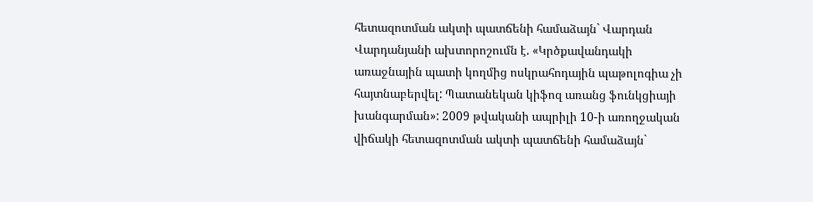հետազոտման ակտի պատճենի համաձայն` Վարդան Վարդանյանի ախտորոշումն է. «Կրծքավանդակի առաջնային պատի կողմից ոսկրահոդային պաթոլոգիա չի հայտնաբերվել: Պատանեկան կիֆոզ առանց ֆունկցիայի խանգարման»: 2009 թվականի ապրիլի 10-ի առողջական վիճակի հետազոտման ակտի պատճենի համաձայն`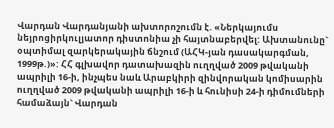Վարդան Վարդանյանի ախտորոշումն է. «Ներկայումս նեյրոցիրկուլյատոր դիստոնիա չի հայտնաբերվել: Ախտանունը` օպտիմալ զարկերակային ճնշում (ԱՀԿ-յան դասակարգման, 1999թ.)»: ՀՀ գլխավոր դատախազին ուղղված 2009 թվականի ապրիլի 16-ի, ինչպես նաև Արաբկիրի զինվորական կոմիսարին ուղղված 2009 թվականի ապրիլի 16-ի և հունիսի 24-ի դիմումների համաձայն` Վարդան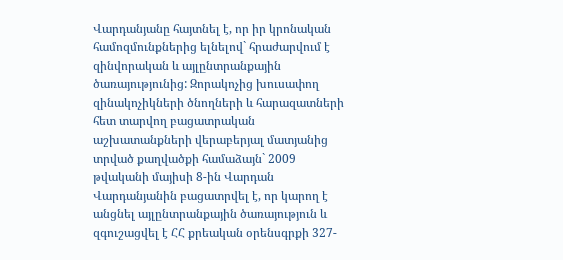Վարդանյանը հայտնել է, որ իր կրոնական համոզմունքներից ելնելով` հրաժարվում է զինվորական և այլընտրանքային ծառայությունից: Զորակոչից խուսափող զինակոչիկների ծնողների և հարազատների հետ տարվող բացատրական աշխատանքների վերաբերյալ մատյանից տրված քաղվածքի համաձայն` 2009 թվականի մայիսի 8-ին Վարդան Վարդանյանին բացատրվել է, որ կարող է անցնել այլընտրանքային ծառայություն և զգուշացվել է ՀՀ քրեական օրենսգրքի 327-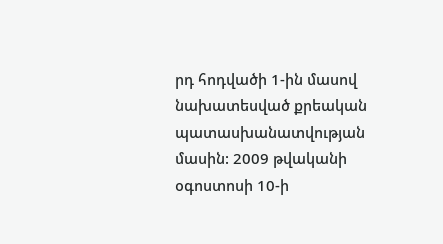րդ հոդվածի 1-ին մասով նախատեսված քրեական պատասխանատվության մասին: 2009 թվականի օգոստոսի 10-ի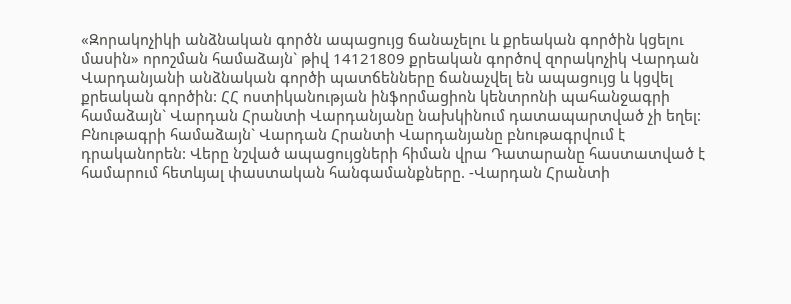«Զորակոչիկի անձնական գործն ապացույց ճանաչելու և քրեական գործին կցելու մասին» որոշման համաձայն` թիվ 14121809 քրեական գործով զորակոչիկ Վարդան Վարդանյանի անձնական գործի պատճենները ճանաչվել են ապացույց և կցվել քրեական գործին: ՀՀ ոստիկանության ինֆորմացիոն կենտրոնի պահանջագրի համաձայն` Վարդան Հրանտի Վարդանյանը նախկինում դատապարտված չի եղել: Բնութագրի համաձայն` Վարդան Հրանտի Վարդանյանը բնութագրվում է դրականորեն: Վերը նշված ապացույցների հիման վրա Դատարանը հաստատված է համարում հետևյալ փաստական հանգամանքները. -Վարդան Հրանտի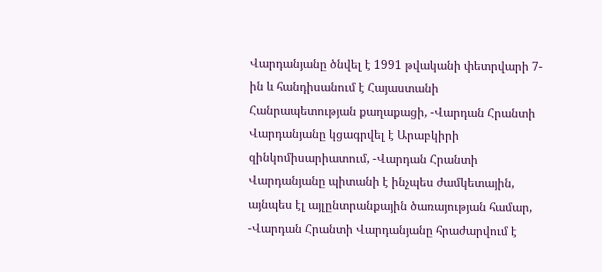Վարդանյանը ծնվել է 1991 թվականի փետրվարի 7-ին և հանդիսանում է Հայաստանի Հանրապետության քաղաքացի, -Վարդան Հրանտի Վարդանյանը կցագրվել է Արաբկիրի զինկոմիսարիատում, -Վարդան Հրանտի Վարդանյանը պիտանի է ինչպես ժամկետային, այնպես էլ այլընտրանքային ծառայության համար, -Վարդան Հրանտի Վարդանյանը հրաժարվում է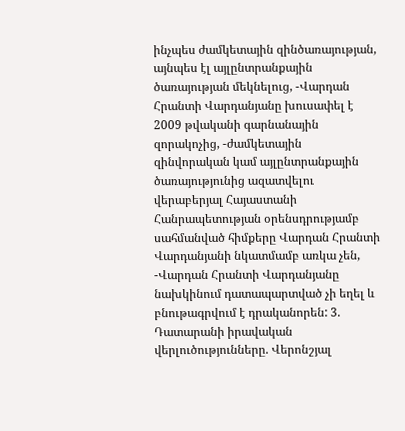ինչպես ժամկետային զինծառայության, այնպես էլ այլընտրանքային ծառայության մեկնելուց, -Վարդան Հրանտի Վարդանյանը խուսափել է 2009 թվականի գարնանային զորակոչից, -ժամկետային զինվորական կամ այլընտրանքային ծառայությունից ազատվելու վերաբերյալ Հայաստանի Հանրապետության օրենսդրությամբ սահմանված հիմքերը Վարդան Հրանտի Վարդանյանի նկատմամբ առկա չեն, -Վարդան Հրանտի Վարդանյանը նախկինում դատապարտված չի եղել և բնութագրվում է դրականորեն: 3. Դատարանի իրավական վերլուծությունները. Վերոնշյալ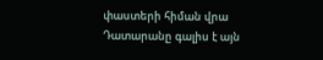փաստերի հիման վրա Դատարանը գալիս է այն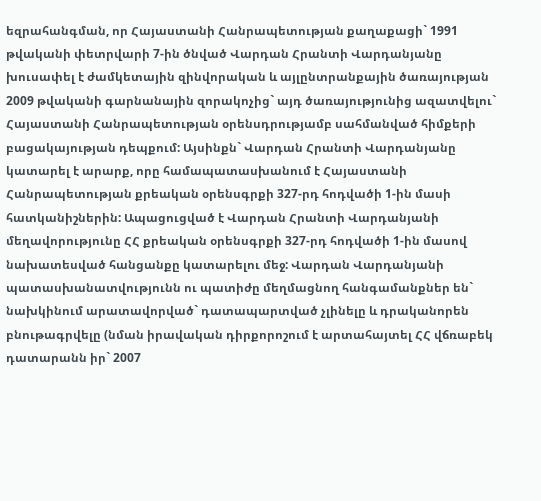եզրահանգման, որ Հայաստանի Հանրապետության քաղաքացի` 1991 թվականի փետրվարի 7-ին ծնված Վարդան Հրանտի Վարդանյանը խուսափել է ժամկետային զինվորական և այլընտրանքային ծառայության 2009 թվականի գարնանային զորակոչից` այդ ծառայությունից ազատվելու` Հայաստանի Հանրապետության օրենսդրությամբ սահմանված հիմքերի բացակայության դեպքում: Այսինքն` Վարդան Հրանտի Վարդանյանը կատարել է արարք, որը համապատասխանում է Հայաստանի Հանրապետության քրեական օրենսգրքի 327-րդ հոդվածի 1-ին մասի հատկանիշներին: Ապացուցված է Վարդան Հրանտի Վարդանյանի մեղավորությունը ՀՀ քրեական օրենսգրքի 327-րդ հոդվածի 1-ին մասով նախատեսված հանցանքը կատարելու մեջ: Վարդան Վարդանյանի պատասխանատվությունն ու պատիժը մեղմացնող հանգամանքներ են` նախկինում արատավորված` դատապարտված չլինելը և դրականորեն բնութագրվելը (նման իրավական դիրքորոշում է արտահայտել ՀՀ վճռաբեկ դատարանն իր` 2007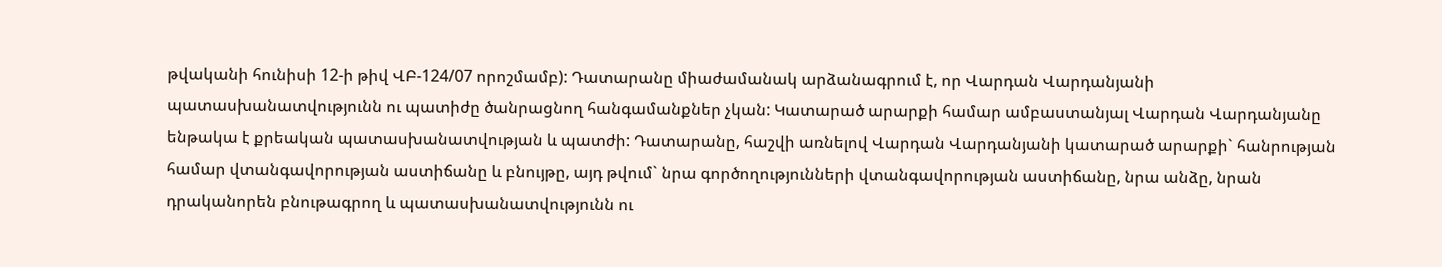թվականի հունիսի 12-ի թիվ ՎԲ-124/07 որոշմամբ): Դատարանը միաժամանակ արձանագրում է, որ Վարդան Վարդանյանի պատասխանատվությունն ու պատիժը ծանրացնող հանգամանքներ չկան: Կատարած արարքի համար ամբաստանյալ Վարդան Վարդանյանը ենթակա է քրեական պատասխանատվության և պատժի: Դատարանը, հաշվի առնելով Վարդան Վարդանյանի կատարած արարքի` հանրության համար վտանգավորության աստիճանը և բնույթը, այդ թվում` նրա գործողությունների վտանգավորության աստիճանը, նրա անձը, նրան դրականորեն բնութագրող և պատասխանատվությունն ու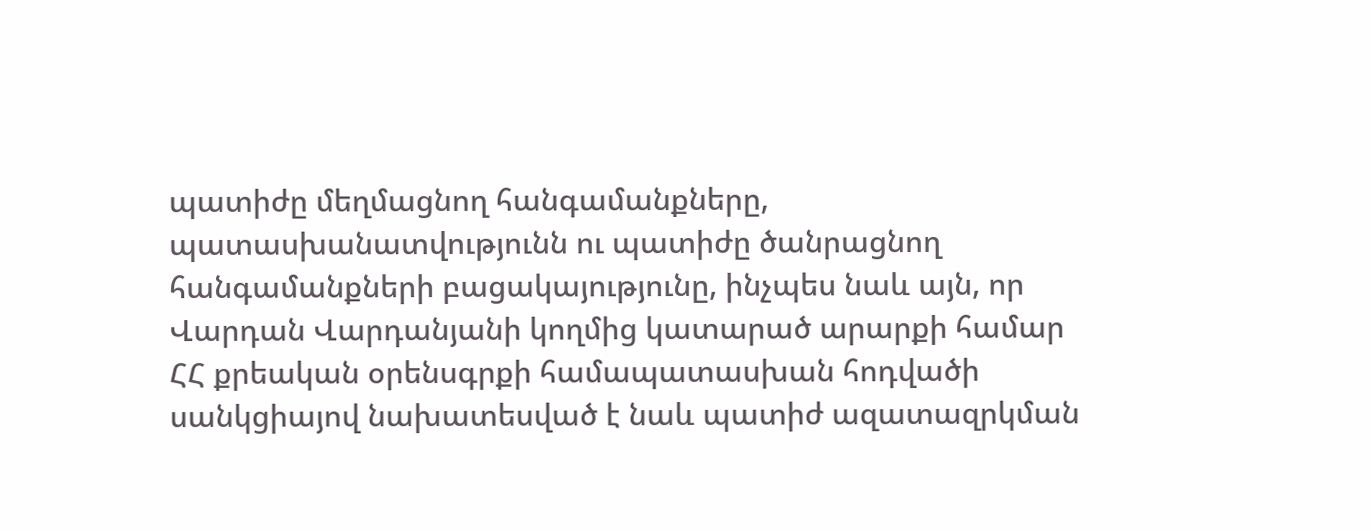պատիժը մեղմացնող հանգամանքները, պատասխանատվությունն ու պատիժը ծանրացնող հանգամանքների բացակայությունը, ինչպես նաև այն, որ Վարդան Վարդանյանի կողմից կատարած արարքի համար ՀՀ քրեական օրենսգրքի համապատասխան հոդվածի սանկցիայով նախատեսված է նաև պատիժ ազատազրկման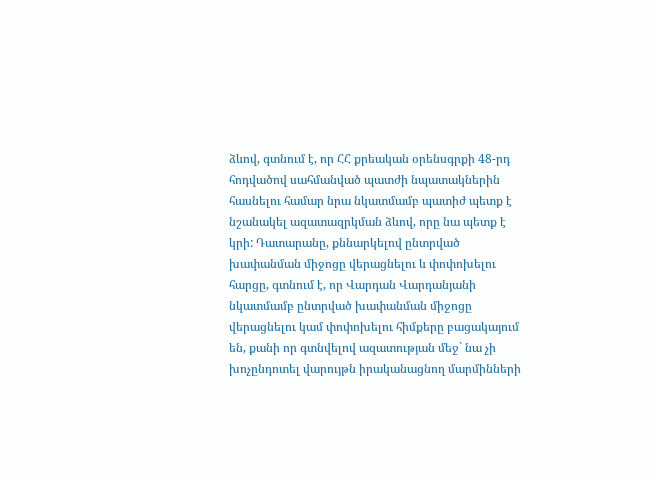ձևով, գտնում է, որ ՀՀ քրեական օրենսգրքի 48-րդ հոդվածով սահմանված պատժի նպատակներին հասնելու համար նրա նկատմամբ պատիժ պետք է նշանակել ազատազրկման ձևով, որը նա պետք է կրի: Դատարանը, քննարկելով ընտրված խափանման միջոցը վերացնելու և փոփոխելու հարցը, գտնում է, որ Վարդան Վարդանյանի նկատմամբ ընտրված խափանման միջոցը վերացնելու կամ փոփոխելու հիմքերը բացակայում են, քանի որ գտնվելով ազատության մեջ` նա չի խոչընդոտել վարույթն իրականացնող մարմինների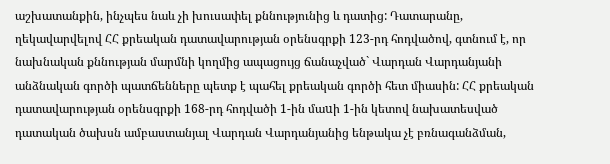աշխատանքին, ինչպես նաև չի խուսափել քննությունից և դատից: Դատարանը, ղեկավարվելով ՀՀ քրեական դատավարության օրենսգրքի 123-րդ հոդվածով, գտնում է, որ նախնական քննության մարմնի կողմից ապացույց ճանաչված` Վարդան Վարդանյանի անձնական գործի պատճենները պետք է պահել քրեական գործի հետ միասին: ՀՀ քրեական դատավարության օրենսգրքի 168-րդ հոդվածի 1-ին մաuի 1-ին կետով նախատեսված դատական ծախսն ամբաստանյալ Վարդան Վարդանյանից ենթակա չէ բռնագանձման,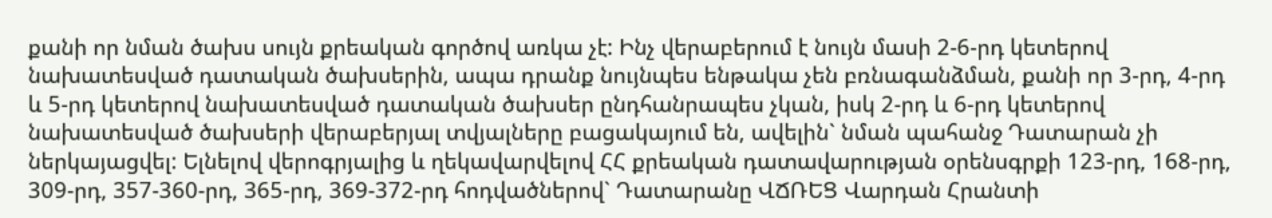քանի որ նման ծախս սույն քրեական գործով առկա չէ: Ինչ վերաբերում է նույն մասի 2-6-րդ կետերով նախատեսված դատական ծախսերին, ապա դրանք նույնպես ենթակա չեն բռնագանձման, քանի որ 3-րդ, 4-րդ և 5-րդ կետերով նախատեսված դատական ծախսեր ընդհանրապես չկան, իսկ 2-րդ և 6-րդ կետերով նախատեսված ծախսերի վերաբերյալ տվյալները բացակայում են, ավելին` նման պահանջ Դատարան չի ներկայացվել: Ելնելով վերոգրյալից և ղեկավարվելով ՀՀ քրեական դատավարության օրենսգրքի 123-րդ, 168-րդ, 309-րդ, 357-360-րդ, 365-րդ, 369-372-րդ հոդվածներով` Դատարանը ՎՃՌԵՑ Վարդան Հրանտի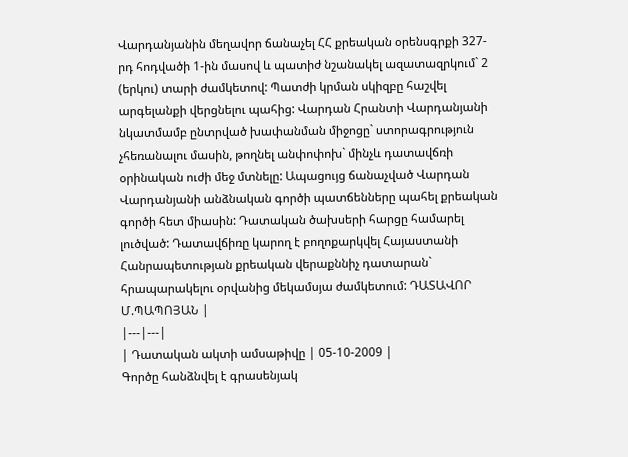Վարդանյանին մեղավոր ճանաչել ՀՀ քրեական օրենսգրքի 327-րդ հոդվածի 1-ին մասով և պատիժ նշանակել ազատազրկում` 2 (երկու) տարի ժամկետով: Պատժի կրման սկիզբը հաշվել արգելանքի վերցնելու պահից: Վարդան Հրանտի Վարդանյանի նկատմամբ ընտրված խափանման միջոցը` ստորագրություն չհեռանալու մասին, թողնել անփոփոխ` մինչև դատավճռի օրինական ուժի մեջ մտնելը: Ապացույց ճանաչված Վարդան Վարդանյանի անձնական գործի պատճենները պահել քրեական գործի հետ միասին: Դատական ծախսերի հարցը համարել լուծված: Դատավճիռը կարող է բողոքարկվել Հայաստանի Հանրապետության քրեական վերաքննիչ դատարան` հրապարակելու օրվանից մեկամսյա ժամկետում: ԴԱՏԱՎՈՐ Մ.ՊԱՊՈՅԱՆ |
|---|---|
| Դատական ակտի ամսաթիվը | 05-10-2009 |
Գործը հանձնվել է գրասենյակ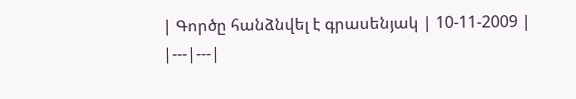| Գործը հանձնվել է գրասենյակ | 10-11-2009 |
|---|---|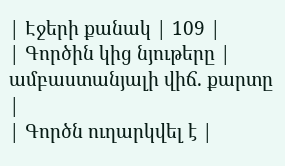| Էջերի քանակ | 109 |
| Գործին կից նյութերը | ամբաստանյալի վիճ. քարտը |
| Գործն ուղարկվել է |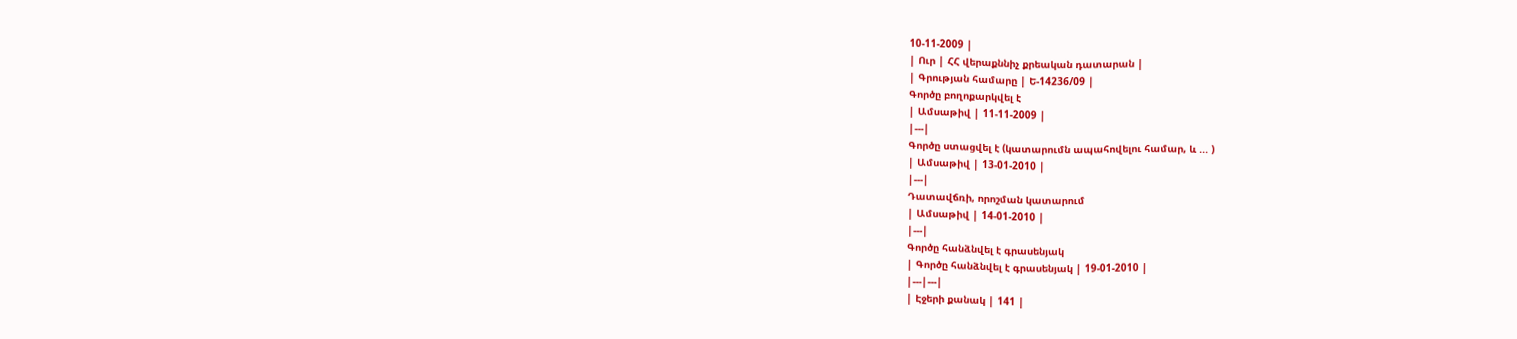10-11-2009 |
| Ուր | ՀՀ վերաքննիչ քրեական դատարան |
| Գրության համարը | Ե-14236/09 |
Գործը բողոքարկվել է
| Ամսաթիվ | 11-11-2009 |
|---|
Գործը ստացվել է (կատարումն ապահովելու համար, և ... )
| Ամսաթիվ | 13-01-2010 |
|---|
Դատավճռի, որոշման կատարում
| Ամսաթիվ | 14-01-2010 |
|---|
Գործը հանձնվել է գրասենյակ
| Գործը հանձնվել է գրասենյակ | 19-01-2010 |
|---|---|
| Էջերի քանակ | 141 |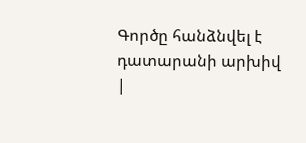Գործը հանձնվել է դատարանի արխիվ
|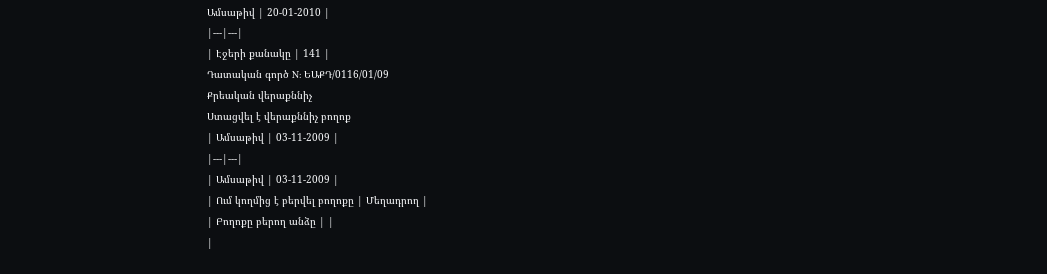Ամսաթիվ | 20-01-2010 |
|---|---|
| Էջերի քանակը | 141 |
Դատական գործ N: ԵԱՔԴ/0116/01/09
Քրեական վերաքննիչ
Ստացվել է վերաքննիչ բողոք
| Ամսաթիվ | 03-11-2009 |
|---|---|
| Ամսաթիվ | 03-11-2009 |
| Ում կողմից է բերվել բողոքը | Մեղադրող |
| Բողոքը բերող անձը | |
|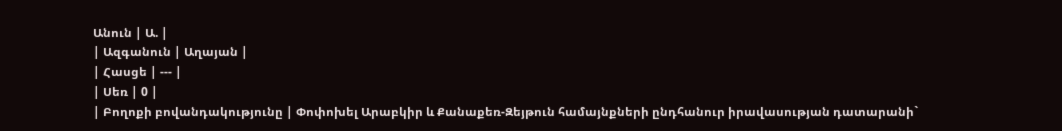Անուն | Ա. |
| Ազգանուն | Աղայան |
| Հասցե | --- |
| Սեռ | 0 |
| Բողոքի բովանդակությունը | Փոփոխել Արաբկիր և Քանաքեռ-Զեյթուն համայնքների ընդհանուր իրավասության դատարանի`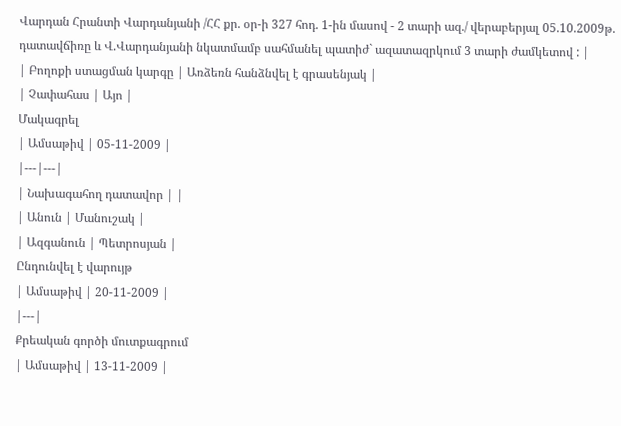Վարդան Հրանտի Վարդանյանի /ՀՀ քր. օր-ի 327 հոդ. 1-ին մասով - 2 տարի ազ./ վերաբերյալ 05.10.2009թ. դատավճիռը և Վ.Վարդանյանի նկատմամբ սահմանել պատիժ` ազատազրկում 3 տարի ժամկետով : |
| Բողոքի ստացման կարգը | Առձեռն հանձնվել է գրասենյակ |
| Չափահաս | Այո |
Մակագրել
| Ամսաթիվ | 05-11-2009 |
|---|---|
| Նախագահող դատավոր | |
| Անուն | Մանուշակ |
| Ազգանուն | Պետրոսյան |
Ընդունվել է վարույթ
| Ամսաթիվ | 20-11-2009 |
|---|
Քրեական գործի մուտքագրում
| Ամսաթիվ | 13-11-2009 |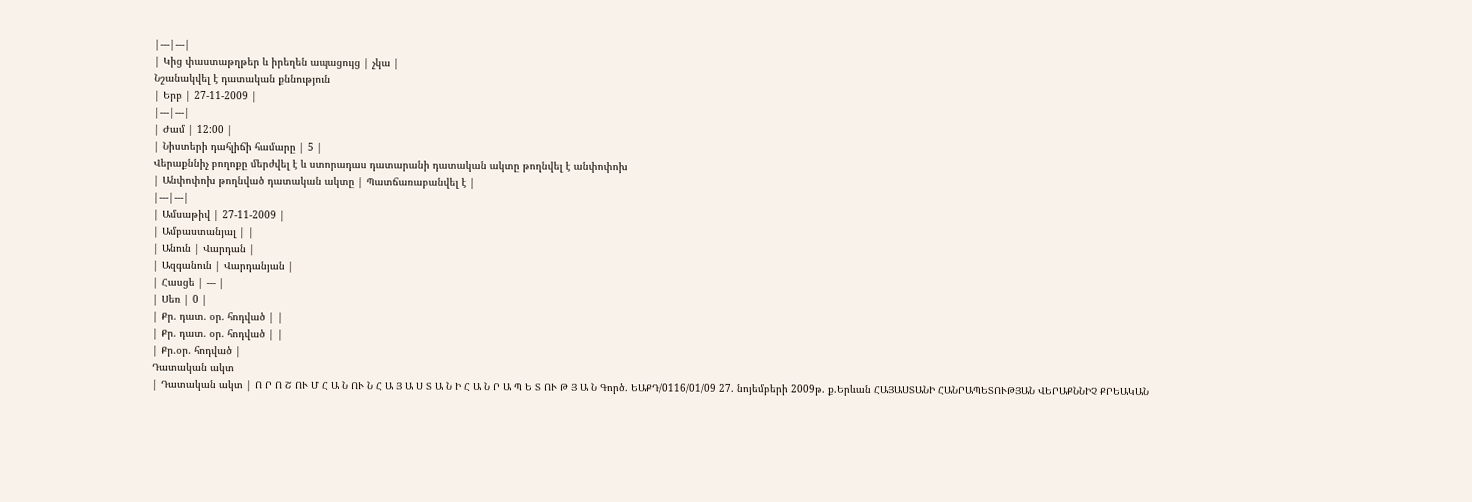|---|---|
| Կից փաստաթղթեր և իրեղեն ապացույց | չկա |
Նշանակվել է դատական քննություն
| Երբ | 27-11-2009 |
|---|---|
| Ժամ | 12:00 |
| Նիստերի դահլիճի համարը | 5 |
Վերաքննիչ բողոքը մերժվել է և ստորադաս դատարանի դատական ակտը թողնվել է անփոփոխ
| Անփոփոխ թողնված դատական ակտը | Պատճառաբանվել է |
|---|---|
| Ամսաթիվ | 27-11-2009 |
| Ամբաստանյալ | |
| Անուն | Վարդան |
| Ազգանուն | Վարդանյան |
| Հասցե | --- |
| Սեռ | 0 |
| Քր. դատ. օր. հոդված | |
| Քր. դատ. օր. հոդված | |
| Քր.օր. հոդված |
Դատական ակտ
| Դատական ակտ | Ո Ր Ո Շ ՈՒ Մ Հ Ա Ն ՈՒ Ն Հ Ա Յ Ա Ս Տ Ա Ն Ի Հ Ա Ն Ր Ա Պ Ե Տ ՈՒ Թ Յ Ա Ն Գործ. ԵԱՔԴ/0116/01/09 27. նոյեմբերի 2009թ. ք.Երևան ՀԱՅԱՍՏԱՆԻ ՀԱՆՐԱՊԵՏՈՒԹՅԱՆ ՎԵՐԱՔՆՆԻՉ ՔՐԵԱԿԱՆ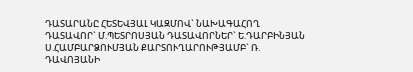ԴԱՏԱՐԱՆԸ ՀԵՏԵՎՅԱԼ ԿԱԶՄՈՎ` ՆԱԽԱԳԱՀՈՂ ԴԱՏԱՎՈՐ` Մ.ՊԵՏՐՈՍՅԱՆ ԴԱՏԱՎՈՐՆԵՐ` Ե.ԴԱՐԲԻՆՅԱՆ Ս.ՀԱՄԲԱՐՁՈՒՄՅԱՆ ՔԱՐՏՈՒՂԱՐՈՒԹՅԱՄԲ` Ռ. ԴԱՎՈՅԱՆԻ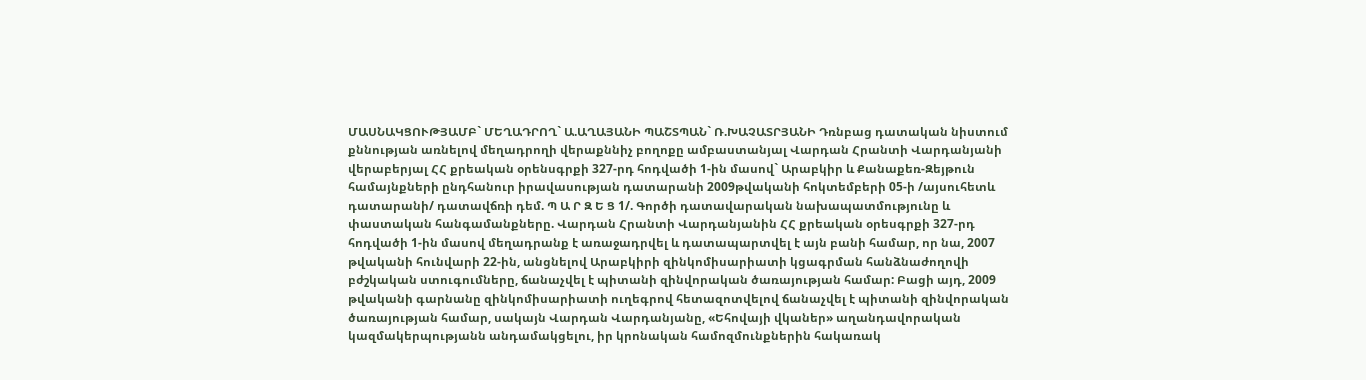ՄԱՍՆԱԿՑՈՒԹՅԱՄԲ` ՄԵՂԱԴՐՈՂ` Ա.ԱՂԱՅԱՆԻ ՊԱՇՏՊԱՆ` Ռ.ԽԱՉԱՏՐՅԱՆԻ Դռնբաց դատական նիստում քննության առնելով մեղադրողի վերաքննիչ բողոքը ամբաստանյալ Վարդան Հրանտի Վարդանյանի վերաբերյալ ՀՀ քրեական օրենսգրքի 327-րդ հոդվածի 1-ին մասով` Արաբկիր և Քանաքեռ-Զեյթուն համայնքների ընդհանուր իրավասության դատարանի 2009թվականի հոկտեմբերի 05-ի /այսուհետև դատարանի/ դատավճռի դեմ. Պ Ա Ր Զ Ե Ց 1/. Գործի դատավարական նախապատմությունը և փաստական հանգամանքները. Վարդան Հրանտի Վարդանյանին ՀՀ քրեական օրեսգրքի 327-րդ հոդվածի 1-ին մասով մեղադրանք է առաջադրվել և դատապարտվել է այն բանի համար, որ նա, 2007 թվականի հունվարի 22-ին, անցնելով Արաբկիրի զինկոմիսարիատի կցագրման հանձնաժողովի բժշկական ստուգումները, ճանաչվել է պիտանի զինվորական ծառայության համար: Բացի այդ, 2009 թվականի գարնանը զինկոմիսարիատի ուղեգրով հետազոտվելով ճանաչվել է պիտանի զինվորական ծառայության համար, սակայն Վարդան Վարդանյանը, «Եհովայի վկաներ» աղանդավորական կազմակերպությանն անդամակցելու, իր կրոնական համոզմունքներին հակառակ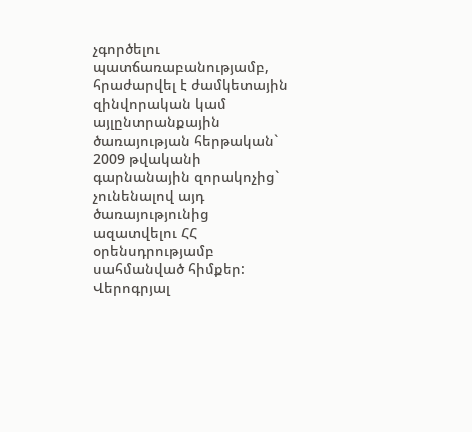չգործելու պատճառաբանությամբ, հրաժարվել է ժամկետային զինվորական կամ այլընտրանքային ծառայության հերթական` 2009 թվականի գարնանային զորակոչից` չունենալով այդ ծառայությունից ազատվելու ՀՀ օրենսդրությամբ սահմանված հիմքեր: Վերոգրյալ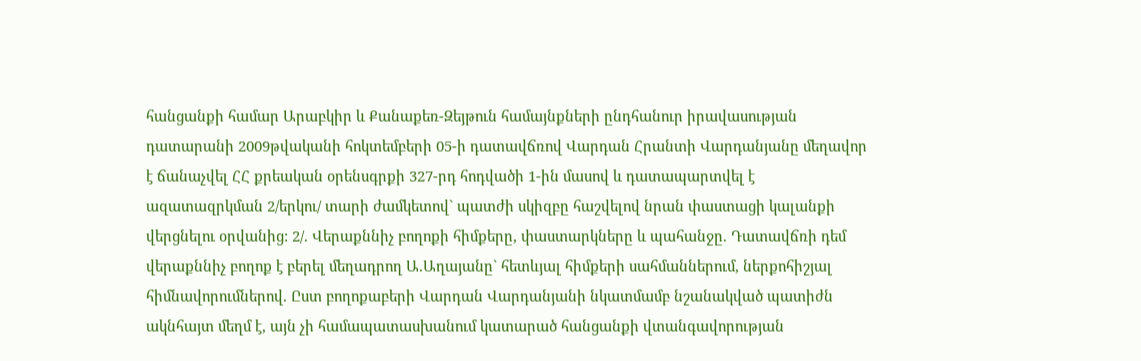հանցանքի համար Արաբկիր և Քանաքեռ-Զեյթուն համայնքների ընդհանուր իրավասության դատարանի 2009թվականի հոկտեմբերի 05-ի դատավճռով Վարդան Հրանտի Վարդանյանը մեղավոր է ճանաչվել ՀՀ քրեական օրենսգրքի 327-րդ հոդվածի 1-ին մասով և դատապարտվել է ազատազրկման 2/երկու/ տարի ժամկետով` պատժի սկիզբը հաշվելով նրան փաստացի կալանքի վերցնելու օրվանից: 2/. Վերաքննիչ բողոքի հիմքերը, փաստարկները և պահանջը. Դատավճռի դեմ վերաքննիչ բողոք է բերել մեղադրող Ա.Աղայանը` հետևյալ հիմքերի սահմաններում, ներքոհիշյալ հիմնավորումներով. Ըստ բողոքաբերի Վարդան Վարդանյանի նկատմամբ նշանակված պատիժն ակնհայտ մեղմ է, այն չի համապատասխանում կատարած հանցանքի վտանգավորության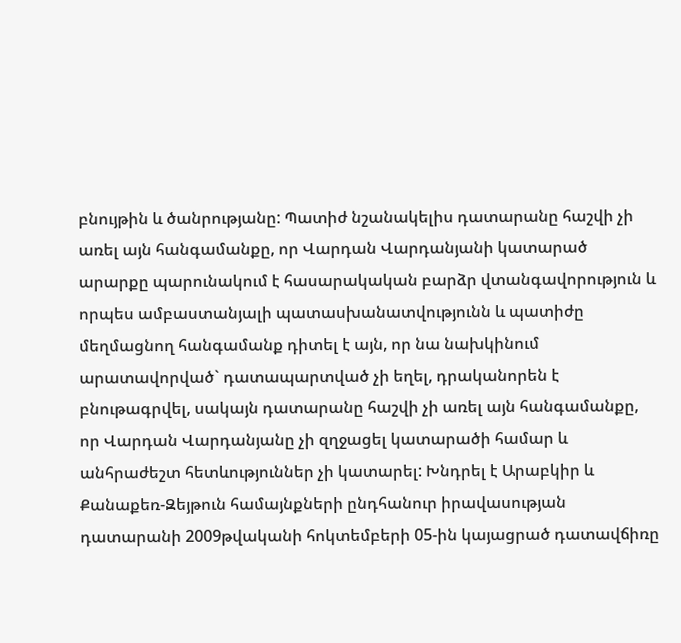բնույթին և ծանրությանը: Պատիժ նշանակելիս դատարանը հաշվի չի առել այն հանգամանքը, որ Վարդան Վարդանյանի կատարած արարքը պարունակում է հասարակական բարձր վտանգավորություն և որպես ամբաստանյալի պատասխանատվությունն և պատիժը մեղմացնող հանգամանք դիտել է այն, որ նա նախկինում արատավորված` դատապարտված չի եղել, դրականորեն է բնութագրվել, սակայն դատարանը հաշվի չի առել այն հանգամանքը, որ Վարդան Վարդանյանը չի զղջացել կատարածի համար և անհրաժեշտ հետևություններ չի կատարել: Խնդրել է Արաբկիր և Քանաքեռ-Զեյթուն համայնքների ընդհանուր իրավասության դատարանի 2009թվականի հոկտեմբերի 05-ին կայացրած դատավճիռը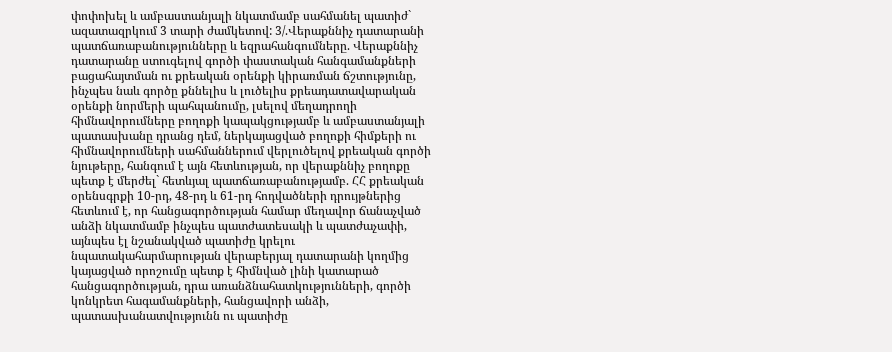փոփոխել և ամբաստանյալի նկատմամբ սահմանել պատիժ` ազատազրկում 3 տարի ժամկետով: 3/.Վերաքննիչ դատարանի պատճառաբանությունները և եզրահանգումները. Վերաքննիչ դատարանը ստուգելով գործի փաստական հանգամանքների բացահայտման ու քրեական օրենքի կիրառման ճշտությունը, ինչպես նաև գործը քննելիս և լուծելիս քրեադատավարական օրենքի նորմերի պահպանումը, լսելով մեղադրողի հիմնավորումները բողոքի կապակցությամբ և ամբաստանյալի պատասխանը դրանց դեմ, ներկայացված բողոքի հիմքերի ու հիմնավորումների սահմաններում վերլուծելով քրեական գործի նյութերը, հանգում է այն հետևության, որ վերաքննիչ բողոքը պետք է մերժել` հետևյալ պատճառաբանությամբ. ՀՀ քրեական օրենսգրքի 10-րդ, 48-րդ և 61-րդ հոդվածների դրույթներից հետևում է, որ հանցագործության համար մեղավոր ճանաչված անձի նկատմամբ ինչպես պատժատեսակի և պատժաչափի, այնպես էլ նշանակված պատիժը կրելու նպատակահարմարության վերաբերյալ դատարանի կողմից կայացված որոշումը պետք է հիմնված լինի կատարած հանցագործության, դրա առանձնահատկությունների, գործի կոնկրետ հագամանքների, հանցավորի անձի, պատասխանատվությունն ու պատիժը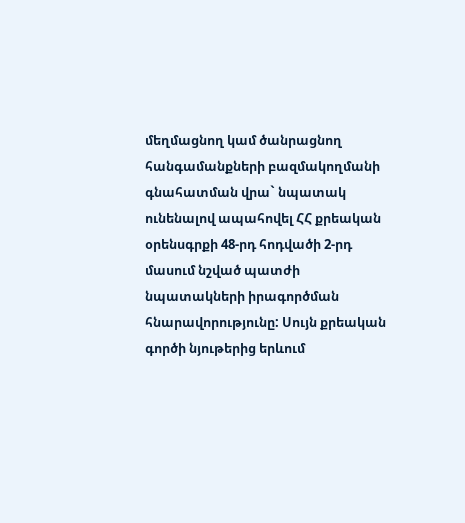մեղմացնող կամ ծանրացնող հանգամանքների բազմակողմանի գնահատման վրա` նպատակ ունենալով ապահովել ՀՀ քրեական օրենսգրքի 48-րդ հոդվածի 2-րդ մասում նշված պատժի նպատակների իրագործման հնարավորությունը: Սույն քրեական գործի նյութերից երևում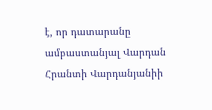է, որ դատարանը ամբաստանյալ Վարդան Հրանտի Վարդանյանիի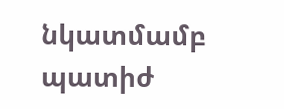նկատմամբ պատիժ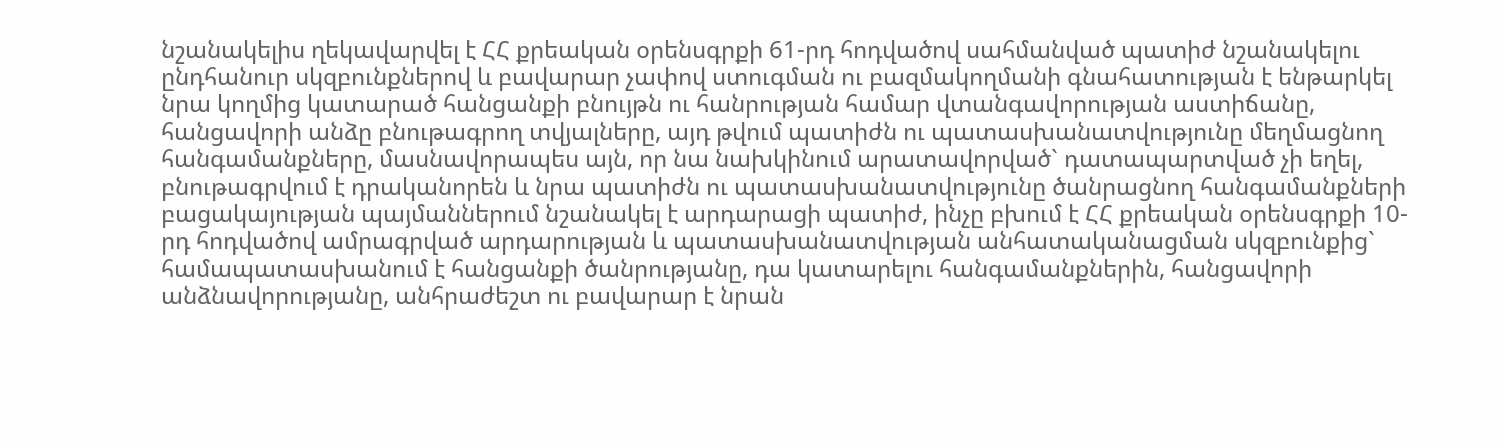նշանակելիս ղեկավարվել է ՀՀ քրեական օրենսգրքի 61-րդ հոդվածով սահմանված պատիժ նշանակելու ընդհանուր սկզբունքներով և բավարար չափով ստուգման ու բազմակողմանի գնահատության է ենթարկել նրա կողմից կատարած հանցանքի բնույթն ու հանրության համար վտանգավորության աստիճանը, հանցավորի անձը բնութագրող տվյալները, այդ թվում պատիժն ու պատասխանատվությունը մեղմացնող հանգամանքները, մասնավորապես այն, որ նա նախկինում արատավորված` դատապարտված չի եղել, բնութագրվում է դրականորեն և նրա պատիժն ու պատասխանատվությունը ծանրացնող հանգամանքների բացակայության պայմաններում նշանակել է արդարացի պատիժ, ինչը բխում է ՀՀ քրեական օրենսգրքի 10-րդ հոդվածով ամրագրված արդարության և պատասխանատվության անհատականացման սկզբունքից` համապատասխանում է հանցանքի ծանրությանը, դա կատարելու հանգամանքներին, հանցավորի անձնավորությանը, անհրաժեշտ ու բավարար է նրան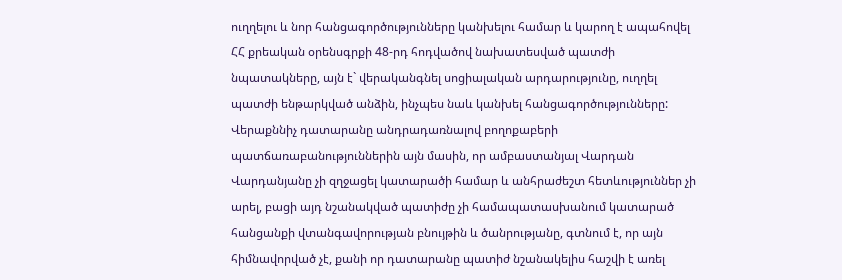ուղղելու և նոր հանցագործությունները կանխելու համար և կարող է ապահովել ՀՀ քրեական օրենսգրքի 48-րդ հոդվածով նախատեսված պատժի նպատակները, այն է` վերականգնել սոցիալական արդարությունը, ուղղել պատժի ենթարկված անձին, ինչպես նաև կանխել հանցագործությունները: Վերաքննիչ դատարանը անդրադառնալով բողոքաբերի պատճառաբանություններին այն մասին, որ ամբաստանյալ Վարդան Վարդանյանը չի զղջացել կատարածի համար և անհրաժեշտ հետևություններ չի արել, բացի այդ նշանակված պատիժը չի համապատասխանում կատարած հանցանքի վտանգավորության բնույթին և ծանրությանը, գտնում է, որ այն հիմնավորված չէ, քանի որ դատարանը պատիժ նշանակելիս հաշվի է առել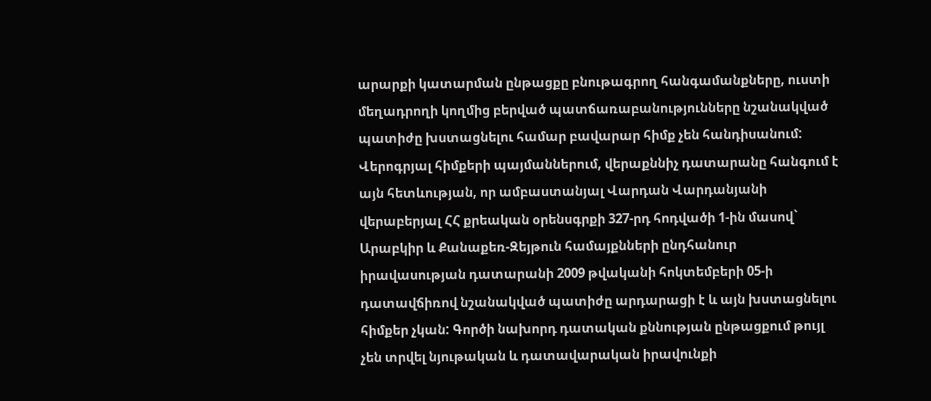արարքի կատարման ընթացքը բնութագրող հանգամանքները, ուստի մեղադրողի կողմից բերված պատճառաբանությունները նշանակված պատիժը խստացնելու համար բավարար հիմք չեն հանդիսանում: Վերոգրյալ հիմքերի պայմաններում, վերաքննիչ դատարանը հանգում է այն հետևության, որ ամբաստանյալ Վարդան Վարդանյանի վերաբերյալ ՀՀ քրեական օրենսգրքի 327-րդ հոդվածի 1-ին մասով` Արաբկիր և Քանաքեռ-Զեյթուն համայքնների ընդհանուր իրավասության դատարանի 2009 թվականի հոկտեմբերի 05-ի դատավճիռով նշանակված պատիժը արդարացի է և այն խստացնելու հիմքեր չկան: Գործի նախորդ դատական քննության ընթացքում թույլ չեն տրվել նյութական և դատավարական իրավունքի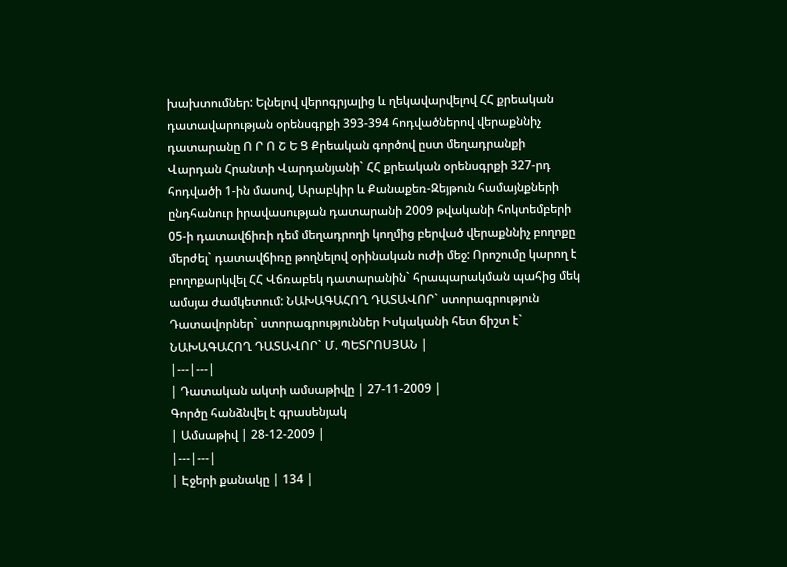խախտումներ: Ելնելով վերոգրյալից և ղեկավարվելով ՀՀ քրեական դատավարության օրենսգրքի 393-394 հոդվածներով վերաքննիչ դատարանը Ո Ր Ո Շ Ե Ց Քրեական գործով ըստ մեղադրանքի Վարդան Հրանտի Վարդանյանի` ՀՀ քրեական օրենսգրքի 327-րդ հոդվածի 1-ին մասով, Արաբկիր և Քանաքեռ-Զեյթուն համայնքների ընդհանուր իրավասության դատարանի 2009 թվականի հոկտեմբերի 05-ի դատավճիռի դեմ մեղադրողի կողմից բերված վերաքննիչ բողոքը մերժել` դատավճիռը թողնելով օրինական ուժի մեջ: Որոշումը կարող է բողոքարկվել ՀՀ Վճռաբեկ դատարանին` հրապարակման պահից մեկ ամսյա ժամկետում: ՆԱԽԱԳԱՀՈՂ ԴԱՏԱՎՈՐ` ստորագրություն Դատավորներ` ստորագրություններ Իսկականի հետ ճիշտ է` ՆԱԽԱԳԱՀՈՂ ԴԱՏԱՎՈՐ` Մ. ՊԵՏՐՈՍՅԱՆ |
|---|---|
| Դատական ակտի ամսաթիվը | 27-11-2009 |
Գործը հանձնվել է գրասենյակ
| Ամսաթիվ | 28-12-2009 |
|---|---|
| Էջերի քանակը | 134 |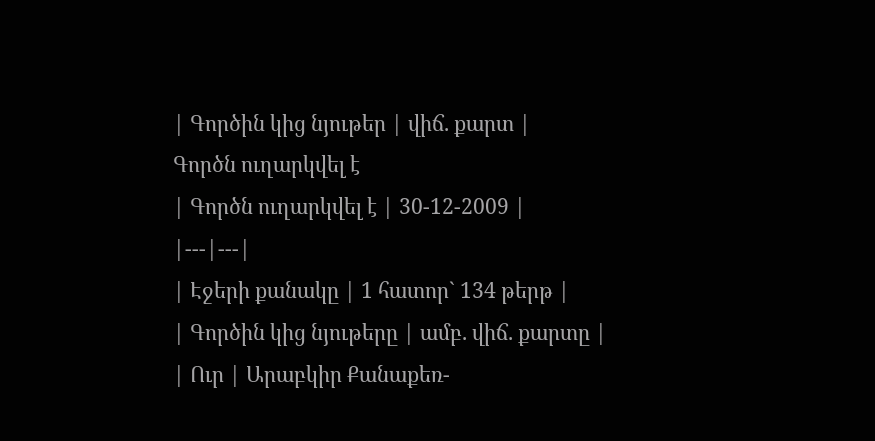| Գործին կից նյութեր | վիճ. քարտ |
Գործն ուղարկվել է
| Գործն ուղարկվել է | 30-12-2009 |
|---|---|
| Էջերի քանակը | 1 հատոր` 134 թերթ |
| Գործին կից նյութերը | ամբ. վիճ. քարտը |
| Ուր | Արաբկիր Քանաքեռ-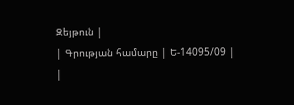Զեյթուն |
| Գրության համարը | Ե-14095/09 |
|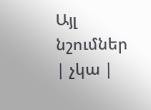Այլ նշումներ | չկա |